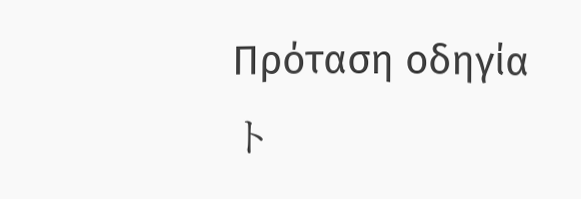Πρόταση οδηγία ト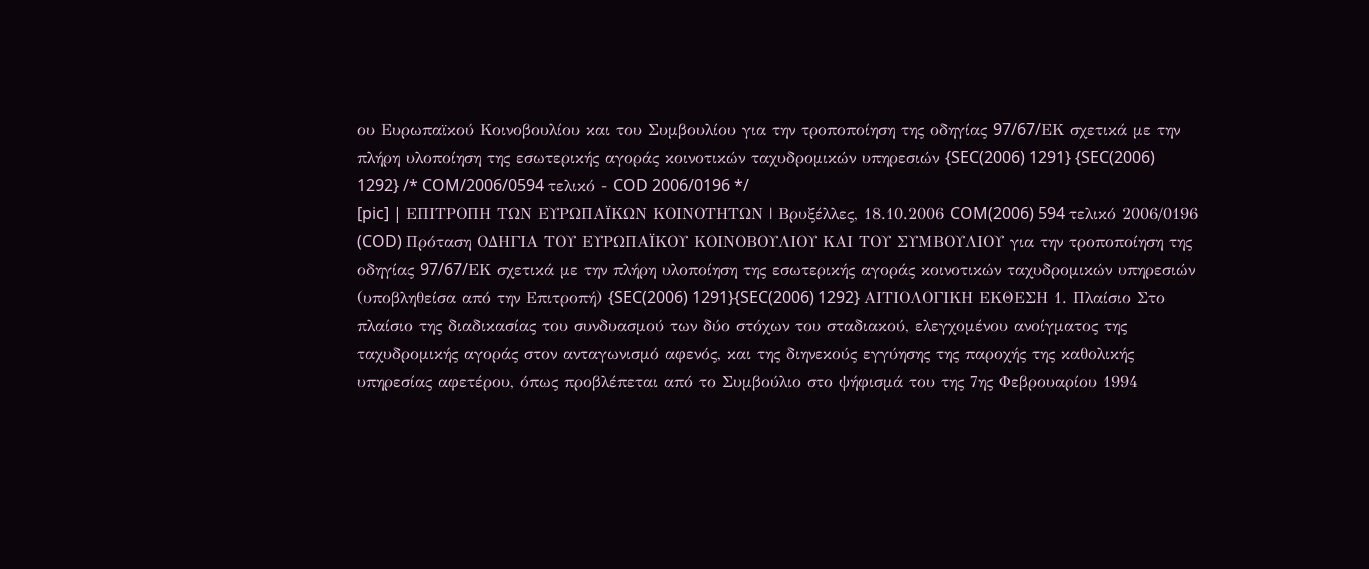ου Ευρωπαϊκού Κοινοβουλίου και του Συμβουλίου για την τροποποίηση της οδηγίας 97/67/EΚ σχετικά με την πλήρη υλοποίηση της εσωτερικής αγοράς κοινοτικών ταχυδρομικών υπηρεσιών {SEC(2006) 1291} {SEC(2006) 1292} /* COM/2006/0594 τελικό - COD 2006/0196 */
[pic] | ΕΠΙΤΡΟΠΗ ΤΩΝ ΕΥΡΩΠΑΪΚΩΝ ΚΟΙΝΟΤΗΤΩΝ | Βρυξέλλες, 18.10.2006 COM(2006) 594 τελικό 2006/0196 (COD) Πρόταση ΟΔΗΓΙΑ ΤΟΥ ΕΥΡΩΠΑΪΚΟΥ ΚΟΙΝΟΒΟΥΛΙΟΥ ΚΑΙ ΤΟΥ ΣΥΜΒΟΥΛΙΟΥ για την τροποποίηση της οδηγίας 97/67/EΚ σχετικά με την πλήρη υλοποίηση της εσωτερικής αγοράς κοινοτικών ταχυδρομικών υπηρεσιών (υποβληθείσα από την Επιτροπή) {SEC(2006) 1291}{SEC(2006) 1292} ΑΙΤΙΟΛΟΓΙΚΗ ΕΚΘΕΣΗ 1. Πλαίσιο Στο πλαίσιο της διαδικασίας του συνδυασμού των δύο στόχων του σταδιακού, ελεγχομένου ανοίγματος της ταχυδρομικής αγοράς στον ανταγωνισμό αφενός, και της διηνεκούς εγγύησης της παροχής της καθολικής υπηρεσίας αφετέρου, όπως προβλέπεται από το Συμβούλιο στο ψήφισμά του της 7ης Φεβρουαρίου 1994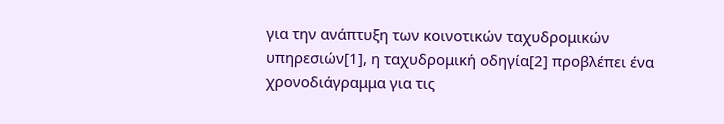για την ανάπτυξη των κοινοτικών ταχυδρομικών υπηρεσιών[1], η ταχυδρομική οδηγία[2] προβλέπει ένα χρονοδιάγραμμα για τις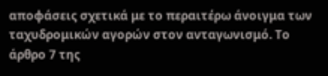αποφάσεις σχετικά με το περαιτέρω άνοιγμα των ταχυδρομικών αγορών στον ανταγωνισμό. Το άρθρο 7 της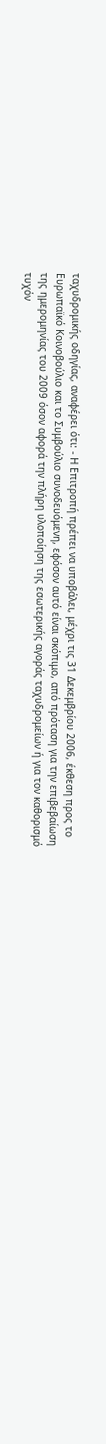ταχυδρομικής οδηγίας, αναφέρει ότι: - Η Επιτροπή πρέπει να υποβάλει, μέχρι τις 31 Δεκεμβρίου 2006, έκθεση προς το Ευρωπαϊκό Κοινοβούλιο και το Συμβούλιο συνοδευόμενη, εφόσον αυτό είναι σκόπιμο, από πρόταση για την επιβεβαίωση της ημερομηνίας του 2009 όσον αφορά την πλήρη υλοποίηση της εσωτερικής αγοράς ταχυδρομείων ή για τον καθορισμό τυχόν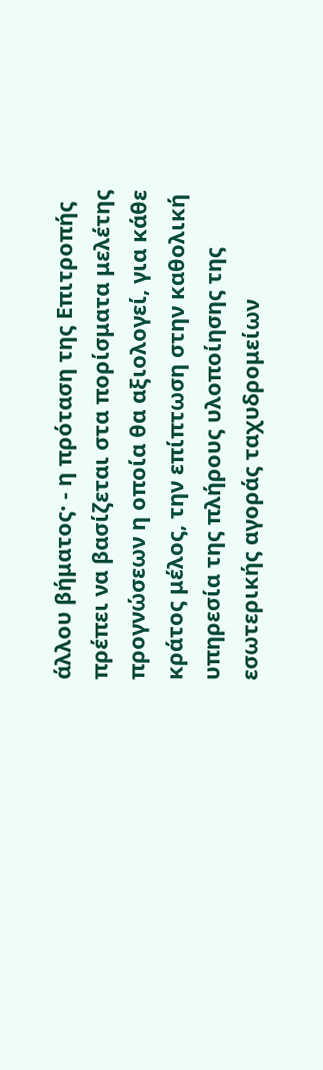άλλου βήματος· - η πρόταση της Επιτροπής πρέπει να βασίζεται στα πορίσματα μελέτης προγνώσεων η οποία θα αξιολογεί, για κάθε κράτος μέλος, την επίπτωση στην καθολική υπηρεσία της πλήρους υλοποίησης της εσωτερικής αγοράς ταχυδρομείων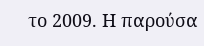το 2009. Η παρούσα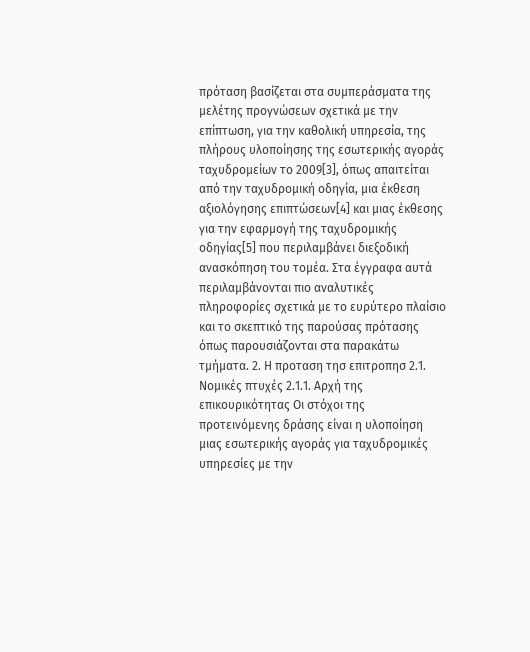πρόταση βασίζεται στα συμπεράσματα της μελέτης προγνώσεων σχετικά με την επίπτωση, για την καθολική υπηρεσία, της πλήρους υλοποίησης της εσωτερικής αγοράς ταχυδρομείων το 2009[3], όπως απαιτείται από την ταχυδρομική οδηγία, μια έκθεση αξιολόγησης επιπτώσεων[4] και μιας έκθεσης για την εφαρμογή της ταχυδρομικής οδηγίας[5] που περιλαμβάνει διεξοδική ανασκόπηση του τομέα. Στα έγγραφα αυτά περιλαμβάνονται πιο αναλυτικές πληροφορίες σχετικά με το ευρύτερο πλαίσιο και το σκεπτικό της παρούσας πρότασης όπως παρουσιάζονται στα παρακάτω τμήματα. 2. Η προταση τησ επιτροπησ 2.1. Νομικές πτυχές 2.1.1. Αρχή της επικουρικότητας Οι στόχοι της προτεινόμενης δράσης είναι η υλοποίηση μιας εσωτερικής αγοράς για ταχυδρομικές υπηρεσίες με την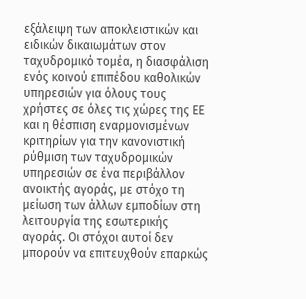εξάλειψη των αποκλειστικών και ειδικών δικαιωμάτων στον ταχυδρομικό τομέα, η διασφάλιση ενός κοινού επιπέδου καθολικών υπηρεσιών για όλους τους χρήστες σε όλες τις χώρες της ΕΕ και η θέσπιση εναρμονισμένων κριτηρίων για την κανονιστική ρύθμιση των ταχυδρομικών υπηρεσιών σε ένα περιβάλλον ανοικτής αγοράς, με στόχο τη μείωση των άλλων εμποδίων στη λειτουργία της εσωτερικής αγοράς. Οι στόχοι αυτοί δεν μπορούν να επιτευχθούν επαρκώς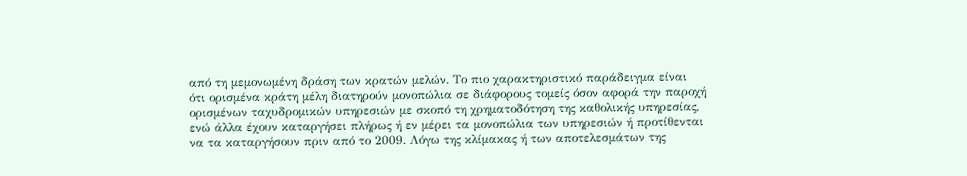από τη μεμονωμένη δράση των κρατών μελών. Το πιο χαρακτηριστικό παράδειγμα είναι ότι ορισμένα κράτη μέλη διατηρούν μονοπώλια σε διάφορους τομείς όσον αφορά την παροχή ορισμένων ταχυδρομικών υπηρεσιών με σκοπό τη χρηματοδότηση της καθολικής υπηρεσίας, ενώ άλλα έχουν καταργήσει πλήρως ή εν μέρει τα μονοπώλια των υπηρεσιών ή προτίθενται να τα καταργήσουν πριν από το 2009. Λόγω της κλίμακας ή των αποτελεσμάτων της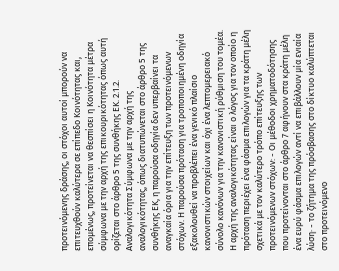προτεινόμενης δράσης, οι στόχοι αυτοί μπορούν να επιτευχθούν καλύτερα σε επίπεδο Κοινότητας και, επομένως, προτείνεται να θεσπίσει η Κοινότητα μέτρα σύμφωνα με την αρχή της επικουρικότητας όπως αυτή ορίζεται στο άρθρο 5 της συνθήκης ΕΚ. 2.1.2. Αναλογικότητα Σύμφωνα με την αρχή της αναλογικότητας, όπως διατυπώνεται στο άρθρο 5 της συνθήκης ΕΚ, η παρούσα οδηγία δεν υπερβαίνει τα αναγκαία όρια για την επίτευξη των προτεινόμενων στόχων. Η παρούσα πρόταση για τροποποιημένη οδηγία εξακολουθεί να προβλέπει ένα γενικό πλαίσιο κανονιστικών στοιχείων και όχι ένα λεπτομερειακό σύνολο κανόνων για την κανονιστική ρύθμιση του τομέα. Η αρχή της αναλογικότητας είναι ο λόγος για τον οποίο η πρόταση περιέχει ένα φάσμα επιλογών για τα κράτη μέλη σχετικά με τον καλύτερο τρόπο επίτευξης των προτεινόμενων στόχων: - Οι μέθοδοι χρηματοδότησης που προτείνονται στο άρθρο 7 αφήνουν στα κράτη μέλη ένα ευρύ φάσμα επιλογών αντί να επιβάλλουν μία ενιαία λύση· - το ζήτημα της πρόσβασης στο δίκτυο καλύπτεται στο προτεινόμενο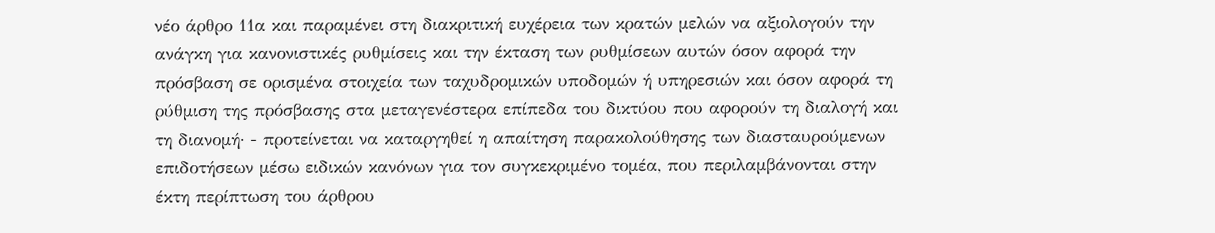νέο άρθρο 11α και παραμένει στη διακριτική ευχέρεια των κρατών μελών να αξιολογούν την ανάγκη για κανονιστικές ρυθμίσεις και την έκταση των ρυθμίσεων αυτών όσον αφορά την πρόσβαση σε ορισμένα στοιχεία των ταχυδρομικών υποδομών ή υπηρεσιών και όσον αφορά τη ρύθμιση της πρόσβασης στα μεταγενέστερα επίπεδα του δικτύου που αφορούν τη διαλογή και τη διανομή· - προτείνεται να καταργηθεί η απαίτηση παρακολούθησης των διασταυρούμενων επιδοτήσεων μέσω ειδικών κανόνων για τον συγκεκριμένο τομέα, που περιλαμβάνονται στην έκτη περίπτωση του άρθρου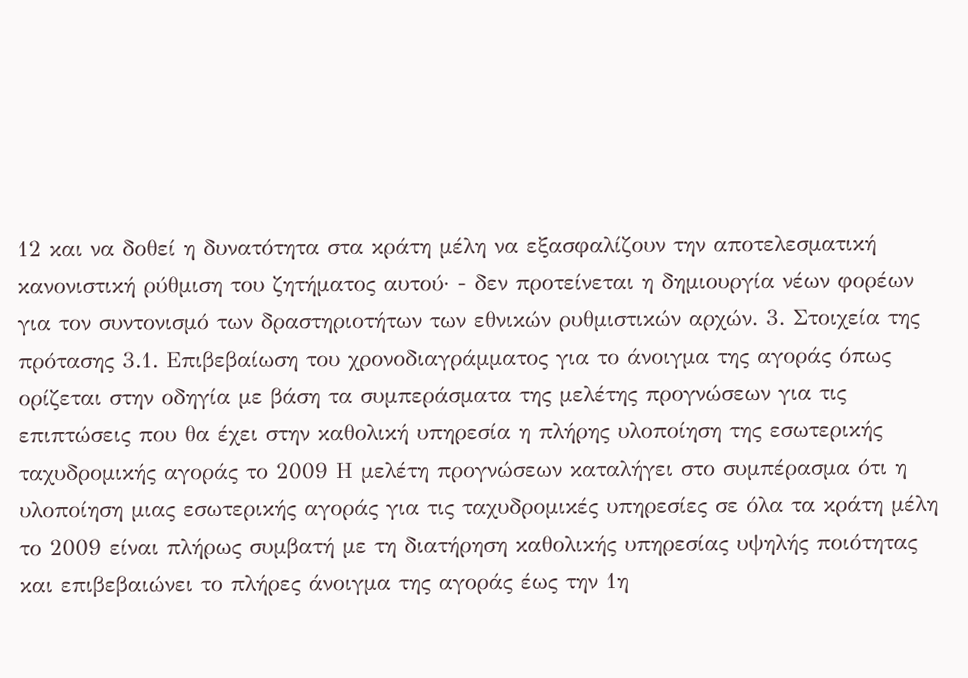12 και να δοθεί η δυνατότητα στα κράτη μέλη να εξασφαλίζουν την αποτελεσματική κανονιστική ρύθμιση του ζητήματος αυτού· - δεν προτείνεται η δημιουργία νέων φορέων για τον συντονισμό των δραστηριοτήτων των εθνικών ρυθμιστικών αρχών. 3. Στοιχεία της πρότασης 3.1. Επιβεβαίωση του χρονοδιαγράμματος για το άνοιγμα της αγοράς όπως ορίζεται στην οδηγία με βάση τα συμπεράσματα της μελέτης προγνώσεων για τις επιπτώσεις που θα έχει στην καθολική υπηρεσία η πλήρης υλοποίηση της εσωτερικής ταχυδρομικής αγοράς το 2009 Η μελέτη προγνώσεων καταλήγει στο συμπέρασμα ότι η υλοποίηση μιας εσωτερικής αγοράς για τις ταχυδρομικές υπηρεσίες σε όλα τα κράτη μέλη το 2009 είναι πλήρως συμβατή με τη διατήρηση καθολικής υπηρεσίας υψηλής ποιότητας και επιβεβαιώνει το πλήρες άνοιγμα της αγοράς έως την 1η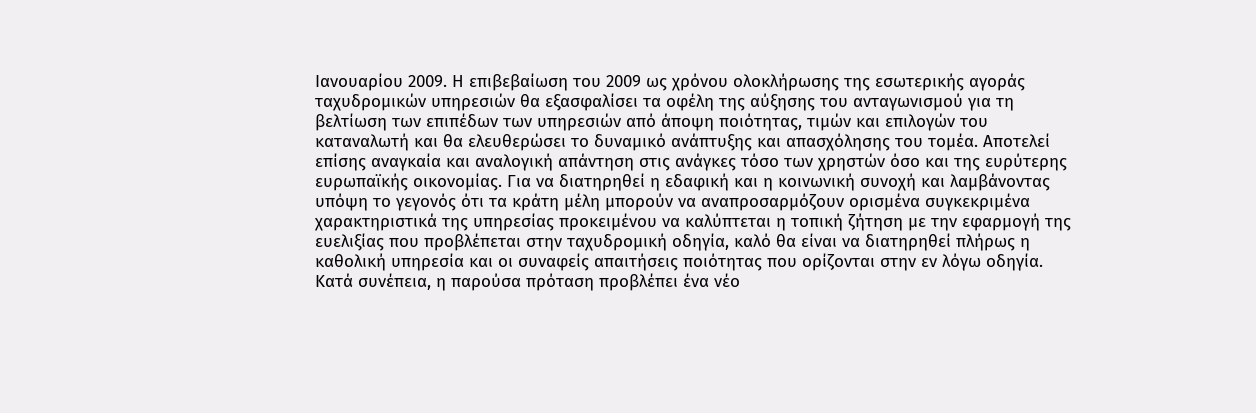Ιανουαρίου 2009. Η επιβεβαίωση του 2009 ως χρόνου ολοκλήρωσης της εσωτερικής αγοράς ταχυδρομικών υπηρεσιών θα εξασφαλίσει τα οφέλη της αύξησης του ανταγωνισμού για τη βελτίωση των επιπέδων των υπηρεσιών από άποψη ποιότητας, τιμών και επιλογών του καταναλωτή και θα ελευθερώσει το δυναμικό ανάπτυξης και απασχόλησης του τομέα. Αποτελεί επίσης αναγκαία και αναλογική απάντηση στις ανάγκες τόσο των χρηστών όσο και της ευρύτερης ευρωπαϊκής οικονομίας. Για να διατηρηθεί η εδαφική και η κοινωνική συνοχή και λαμβάνοντας υπόψη το γεγονός ότι τα κράτη μέλη μπορούν να αναπροσαρμόζουν ορισμένα συγκεκριμένα χαρακτηριστικά της υπηρεσίας προκειμένου να καλύπτεται η τοπική ζήτηση με την εφαρμογή της ευελιξίας που προβλέπεται στην ταχυδρομική οδηγία, καλό θα είναι να διατηρηθεί πλήρως η καθολική υπηρεσία και οι συναφείς απαιτήσεις ποιότητας που ορίζονται στην εν λόγω οδηγία. Κατά συνέπεια, η παρούσα πρόταση προβλέπει ένα νέο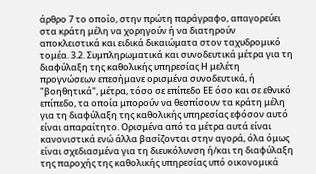άρθρο 7 το οποίο, στην πρώτη παράγραφο, απαγορεύει στα κράτη μέλη να χορηγούν ή να διατηρούν αποκλειστικά και ειδικά δικαιώματα στον ταχυδρομικό τομέα. 3.2. Συμπληρωματικά και συνοδευτικά μέτρα για τη διαφύλαξη της καθολικής υπηρεσίας Η μελέτη προγνώσεων επεσήμανε ορισμένα συνοδευτικά, ή "βοηθητικά", μέτρα, τόσο σε επίπεδο ΕΕ όσο και σε εθνικό επίπεδο, τα οποία μπορούν να θεσπίσουν τα κράτη μέλη για τη διαφύλαξη της καθολικής υπηρεσίας εφόσον αυτό είναι απαραίτητο. Ορισμένα από τα μέτρα αυτά είναι κανονιστικά ενώ άλλα βασίζονται στην αγορά, όλα όμως είναι σχεδιασμένα για τη διευκόλυνση ή/και τη διαφύλαξη της παροχής της καθολικής υπηρεσίας υπό οικονομικά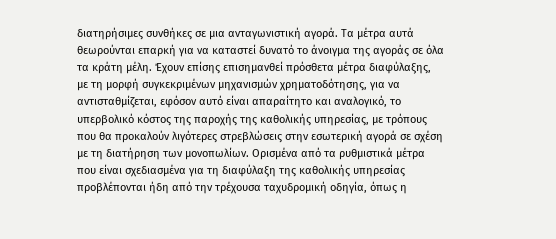διατηρήσιμες συνθήκες σε μια ανταγωνιστική αγορά. Τα μέτρα αυτά θεωρούνται επαρκή για να καταστεί δυνατό το άνοιγμα της αγοράς σε όλα τα κράτη μέλη. Έχουν επίσης επισημανθεί πρόσθετα μέτρα διαφύλαξης, με τη μορφή συγκεκριμένων μηχανισμών χρηματοδότησης, για να αντισταθμίζεται, εφόσον αυτό είναι απαραίτητο και αναλογικό, το υπερβολικό κόστος της παροχής της καθολικής υπηρεσίας, με τρόπους που θα προκαλούν λιγότερες στρεβλώσεις στην εσωτερική αγορά σε σχέση με τη διατήρηση των μονοπωλίων. Ορισμένα από τα ρυθμιστικά μέτρα που είναι σχεδιασμένα για τη διαφύλαξη της καθολικής υπηρεσίας προβλέπονται ήδη από την τρέχουσα ταχυδρομική οδηγία, όπως η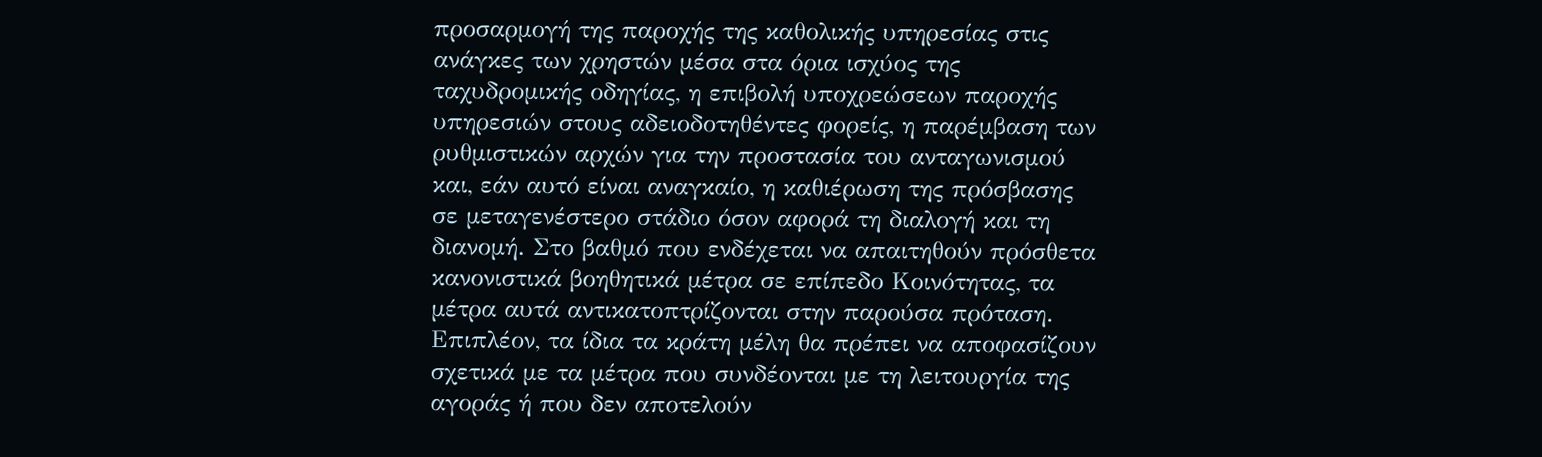προσαρμογή της παροχής της καθολικής υπηρεσίας στις ανάγκες των χρηστών μέσα στα όρια ισχύος της ταχυδρομικής οδηγίας, η επιβολή υποχρεώσεων παροχής υπηρεσιών στους αδειοδοτηθέντες φορείς, η παρέμβαση των ρυθμιστικών αρχών για την προστασία του ανταγωνισμού και, εάν αυτό είναι αναγκαίο, η καθιέρωση της πρόσβασης σε μεταγενέστερο στάδιο όσον αφορά τη διαλογή και τη διανομή. Στο βαθμό που ενδέχεται να απαιτηθούν πρόσθετα κανονιστικά βοηθητικά μέτρα σε επίπεδο Κοινότητας, τα μέτρα αυτά αντικατοπτρίζονται στην παρούσα πρόταση. Επιπλέον, τα ίδια τα κράτη μέλη θα πρέπει να αποφασίζουν σχετικά με τα μέτρα που συνδέονται με τη λειτουργία της αγοράς ή που δεν αποτελούν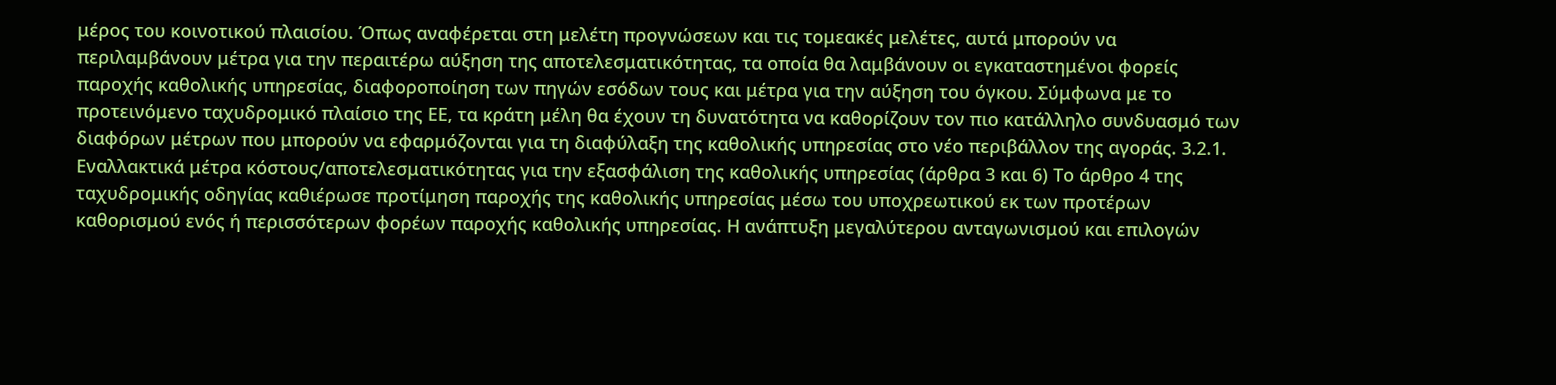μέρος του κοινοτικού πλαισίου. Όπως αναφέρεται στη μελέτη προγνώσεων και τις τομεακές μελέτες, αυτά μπορούν να περιλαμβάνουν μέτρα για την περαιτέρω αύξηση της αποτελεσματικότητας, τα οποία θα λαμβάνουν οι εγκαταστημένοι φορείς παροχής καθολικής υπηρεσίας, διαφοροποίηση των πηγών εσόδων τους και μέτρα για την αύξηση του όγκου. Σύμφωνα με το προτεινόμενο ταχυδρομικό πλαίσιο της ΕΕ, τα κράτη μέλη θα έχουν τη δυνατότητα να καθορίζουν τον πιο κατάλληλο συνδυασμό των διαφόρων μέτρων που μπορούν να εφαρμόζονται για τη διαφύλαξη της καθολικής υπηρεσίας στο νέο περιβάλλον της αγοράς. 3.2.1. Εναλλακτικά μέτρα κόστους/αποτελεσματικότητας για την εξασφάλιση της καθολικής υπηρεσίας (άρθρα 3 και 6) Το άρθρο 4 της ταχυδρομικής οδηγίας καθιέρωσε προτίμηση παροχής της καθολικής υπηρεσίας μέσω του υποχρεωτικού εκ των προτέρων καθορισμού ενός ή περισσότερων φορέων παροχής καθολικής υπηρεσίας. Η ανάπτυξη μεγαλύτερου ανταγωνισμού και επιλογών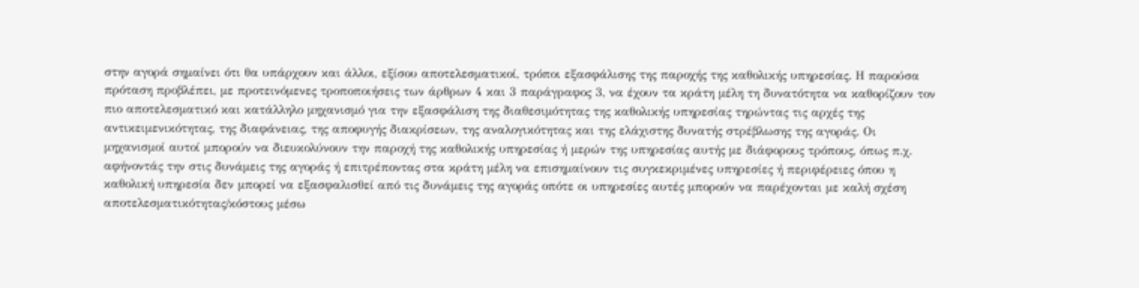στην αγορά σημαίνει ότι θα υπάρχουν και άλλοι, εξίσου αποτελεσματικοί, τρόποι εξασφάλισης της παροχής της καθολικής υπηρεσίας. Η παρούσα πρόταση προβλέπει, με προτεινόμενες τροποποιήσεις των άρθρων 4 και 3 παράγραφος 3, να έχουν τα κράτη μέλη τη δυνατότητα να καθορίζουν τον πιο αποτελεσματικό και κατάλληλο μηχανισμό για την εξασφάλιση της διαθεσιμότητας της καθολικής υπηρεσίας τηρώντας τις αρχές της αντικειμενικότητας, της διαφάνειας, της αποφυγής διακρίσεων, της αναλογικότητας και της ελάχιστης δυνατής στρέβλωσης της αγοράς. Οι μηχανισμοί αυτοί μπορούν να διευκολύνουν την παροχή της καθολικής υπηρεσίας ή μερών της υπηρεσίας αυτής με διάφορους τρόπους, όπως π.χ. αφήνοντάς την στις δυνάμεις της αγοράς ή επιτρέποντας στα κράτη μέλη να επισημαίνουν τις συγκεκριμένες υπηρεσίες ή περιφέρειες όπου η καθολική υπηρεσία δεν μπορεί να εξασφαλισθεί από τις δυνάμεις της αγοράς οπότε οι υπηρεσίες αυτές μπορούν να παρέχονται με καλή σχέση αποτελεσματικότητας/κόστους μέσω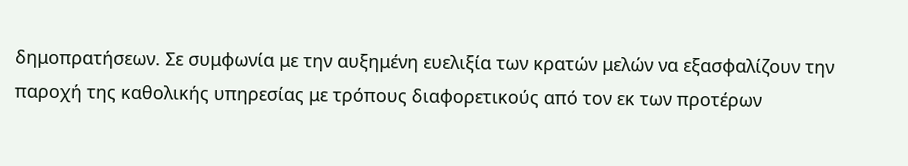δημοπρατήσεων. Σε συμφωνία με την αυξημένη ευελιξία των κρατών μελών να εξασφαλίζουν την παροχή της καθολικής υπηρεσίας με τρόπους διαφορετικούς από τον εκ των προτέρων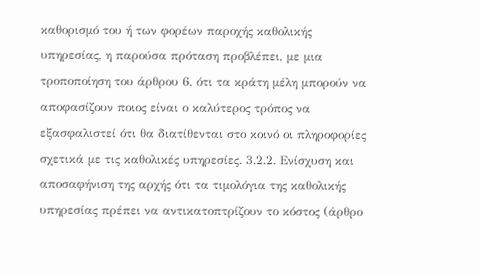καθορισμό του ή των φορέων παροχής καθολικής υπηρεσίας, η παρούσα πρόταση προβλέπει, με μια τροποποίηση του άρθρου 6, ότι τα κράτη μέλη μπορούν να αποφασίζουν ποιος είναι ο καλύτερος τρόπος να εξασφαλιστεί ότι θα διατίθενται στο κοινό οι πληροφορίες σχετικά με τις καθολικές υπηρεσίες. 3.2.2. Ενίσχυση και αποσαφήνιση της αρχής ότι τα τιμολόγια της καθολικής υπηρεσίας πρέπει να αντικατοπτρίζουν το κόστος (άρθρο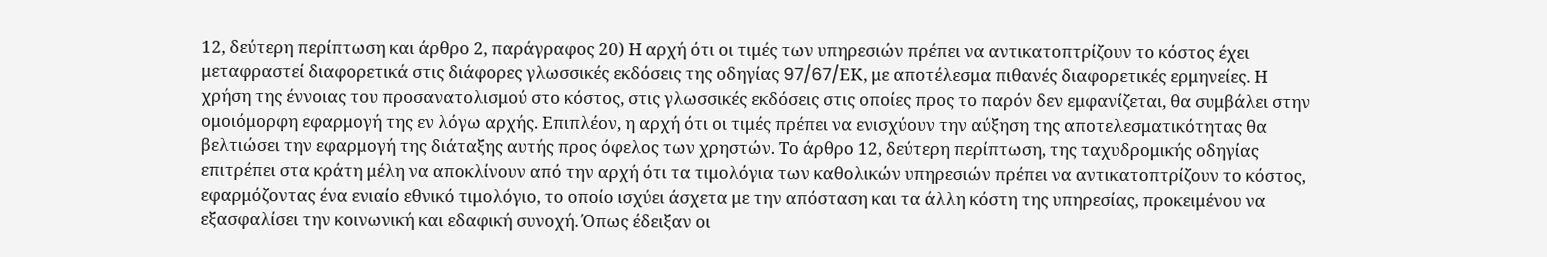12, δεύτερη περίπτωση και άρθρο 2, παράγραφος 20) Η αρχή ότι οι τιμές των υπηρεσιών πρέπει να αντικατοπτρίζουν το κόστος έχει μεταφραστεί διαφορετικά στις διάφορες γλωσσικές εκδόσεις της οδηγίας 97/67/EΚ, με αποτέλεσμα πιθανές διαφορετικές ερμηνείες. Η χρήση της έννοιας του προσανατολισμού στο κόστος, στις γλωσσικές εκδόσεις στις οποίες προς το παρόν δεν εμφανίζεται, θα συμβάλει στην ομοιόμορφη εφαρμογή της εν λόγω αρχής. Επιπλέον, η αρχή ότι οι τιμές πρέπει να ενισχύουν την αύξηση της αποτελεσματικότητας θα βελτιώσει την εφαρμογή της διάταξης αυτής προς όφελος των χρηστών. Το άρθρο 12, δεύτερη περίπτωση, της ταχυδρομικής οδηγίας επιτρέπει στα κράτη μέλη να αποκλίνουν από την αρχή ότι τα τιμολόγια των καθολικών υπηρεσιών πρέπει να αντικατοπτρίζουν το κόστος, εφαρμόζοντας ένα ενιαίο εθνικό τιμολόγιο, το οποίο ισχύει άσχετα με την απόσταση και τα άλλη κόστη της υπηρεσίας, προκειμένου να εξασφαλίσει την κοινωνική και εδαφική συνοχή. Όπως έδειξαν οι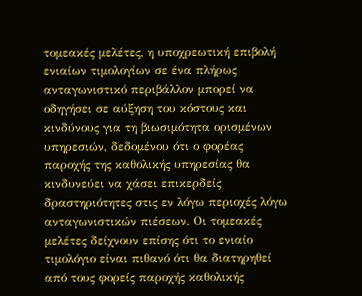τομεακές μελέτες, η υποχρεωτική επιβολή ενιαίων τιμολογίων σε ένα πλήρως ανταγωνιστικό περιβάλλον μπορεί να οδηγήσει σε αύξηση του κόστους και κινδύνους για τη βιωσιμότητα ορισμένων υπηρεσιών, δεδομένου ότι ο φορέας παροχής της καθολικής υπηρεσίας θα κινδυνεύει να χάσει επικερδείς δραστηριότητες στις εν λόγω περιοχές λόγω ανταγωνιστικών πιέσεων. Οι τομεακές μελέτες δείχνουν επίσης ότι το ενιαίο τιμολόγιο είναι πιθανό ότι θα διατηρηθεί από τους φορείς παροχής καθολικής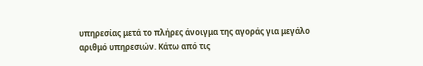υπηρεσίας μετά το πλήρες άνοιγμα της αγοράς για μεγάλο αριθμό υπηρεσιών. Κάτω από τις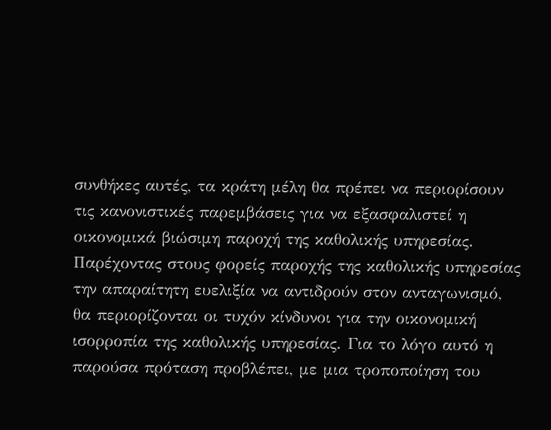συνθήκες αυτές, τα κράτη μέλη θα πρέπει να περιορίσουν τις κανονιστικές παρεμβάσεις για να εξασφαλιστεί η οικονομικά βιώσιμη παροχή της καθολικής υπηρεσίας. Παρέχοντας στους φορείς παροχής της καθολικής υπηρεσίας την απαραίτητη ευελιξία να αντιδρούν στον ανταγωνισμό, θα περιορίζονται οι τυχόν κίνδυνοι για την οικονομική ισορροπία της καθολικής υπηρεσίας. Για το λόγο αυτό η παρούσα πρόταση προβλέπει, με μια τροποποίηση του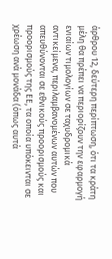άρθρου 12, δεύτερη περίπτωση, ότι τα κράτη μέλη θα πρέπει να περιορίζουν την εφαρμογή ενιαίων τιμολογίων σε ταχυδρομικά αντικείμενα, περιλαμβανομένων αυτών που απευθύνονται σε εθνικούς προορισμούς και προορισμούς της ΕΕ, τα οποία υπόκεινται σε χρέωση ανά μονάδα (όπως αυτά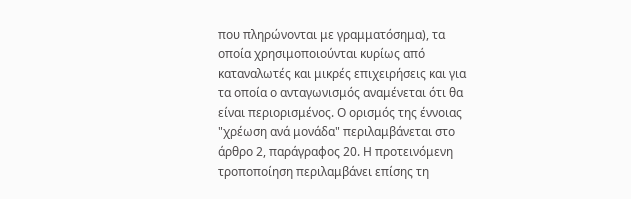που πληρώνονται με γραμματόσημα), τα οποία χρησιμοποιούνται κυρίως από καταναλωτές και μικρές επιχειρήσεις και για τα οποία ο ανταγωνισμός αναμένεται ότι θα είναι περιορισμένος. Ο ορισμός της έννοιας "χρέωση ανά μονάδα" περιλαμβάνεται στο άρθρο 2, παράγραφος 20. Η προτεινόμενη τροποποίηση περιλαμβάνει επίσης τη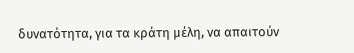δυνατότητα, για τα κράτη μέλη, να απαιτούν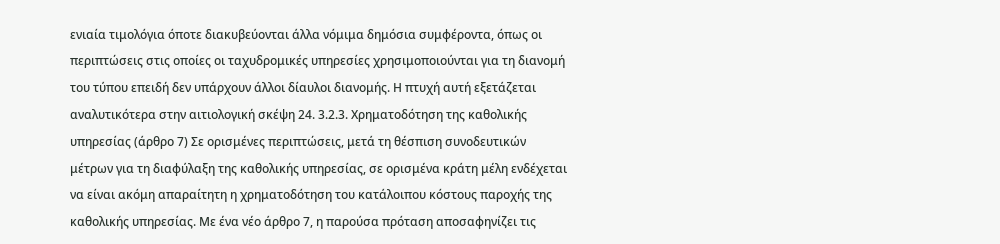ενιαία τιμολόγια όποτε διακυβεύονται άλλα νόμιμα δημόσια συμφέροντα, όπως οι περιπτώσεις στις οποίες οι ταχυδρομικές υπηρεσίες χρησιμοποιούνται για τη διανομή του τύπου επειδή δεν υπάρχουν άλλοι δίαυλοι διανομής. Η πτυχή αυτή εξετάζεται αναλυτικότερα στην αιτιολογική σκέψη 24. 3.2.3. Χρηματοδότηση της καθολικής υπηρεσίας (άρθρο 7) Σε ορισμένες περιπτώσεις, μετά τη θέσπιση συνοδευτικών μέτρων για τη διαφύλαξη της καθολικής υπηρεσίας, σε ορισμένα κράτη μέλη ενδέχεται να είναι ακόμη απαραίτητη η χρηματοδότηση του κατάλοιπου κόστους παροχής της καθολικής υπηρεσίας. Με ένα νέο άρθρο 7, η παρούσα πρόταση αποσαφηνίζει τις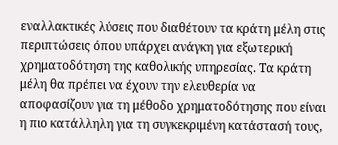εναλλακτικές λύσεις που διαθέτουν τα κράτη μέλη στις περιπτώσεις όπου υπάρχει ανάγκη για εξωτερική χρηματοδότηση της καθολικής υπηρεσίας. Τα κράτη μέλη θα πρέπει να έχουν την ελευθερία να αποφασίζουν για τη μέθοδο χρηματοδότησης που είναι η πιο κατάλληλη για τη συγκεκριμένη κατάστασή τους,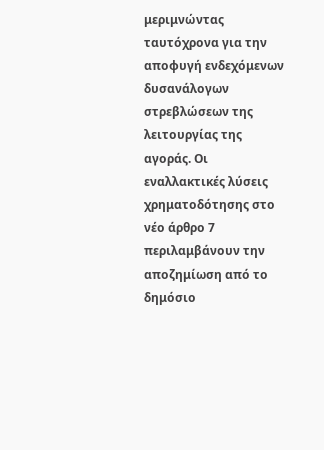μεριμνώντας ταυτόχρονα για την αποφυγή ενδεχόμενων δυσανάλογων στρεβλώσεων της λειτουργίας της αγοράς. Οι εναλλακτικές λύσεις χρηματοδότησης στο νέο άρθρο 7 περιλαμβάνουν την αποζημίωση από το δημόσιο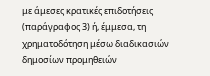με άμεσες κρατικές επιδοτήσεις (παράγραφος 3) ή, έμμεσα, τη χρηματοδότηση μέσω διαδικασιών δημοσίων προμηθειών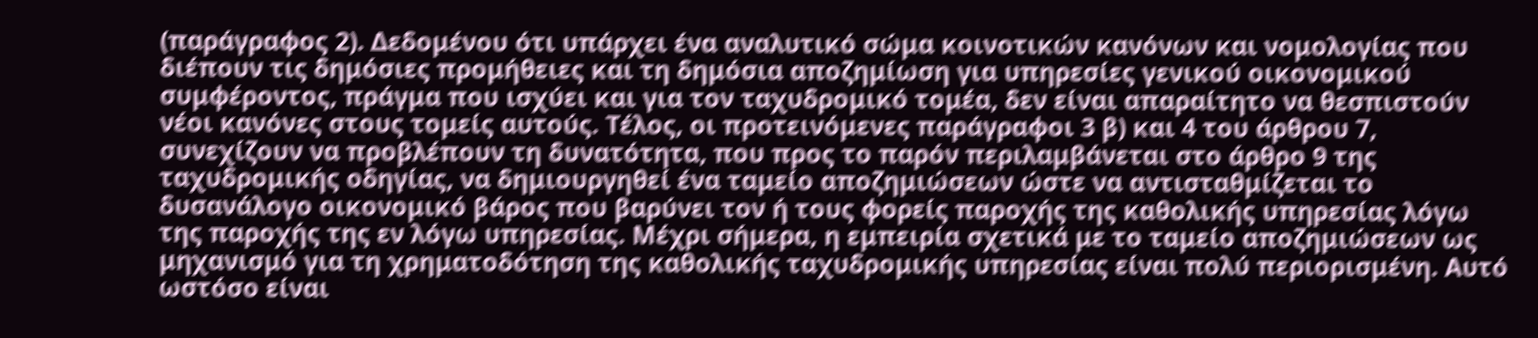(παράγραφος 2). Δεδομένου ότι υπάρχει ένα αναλυτικό σώμα κοινοτικών κανόνων και νομολογίας που διέπουν τις δημόσιες προμήθειες και τη δημόσια αποζημίωση για υπηρεσίες γενικού οικονομικού συμφέροντος, πράγμα που ισχύει και για τον ταχυδρομικό τομέα, δεν είναι απαραίτητο να θεσπιστούν νέοι κανόνες στους τομείς αυτούς. Τέλος, οι προτεινόμενες παράγραφοι 3 β) και 4 του άρθρου 7, συνεχίζουν να προβλέπουν τη δυνατότητα, που προς το παρόν περιλαμβάνεται στο άρθρο 9 της ταχυδρομικής οδηγίας, να δημιουργηθεί ένα ταμείο αποζημιώσεων ώστε να αντισταθμίζεται το δυσανάλογο οικονομικό βάρος που βαρύνει τον ή τους φορείς παροχής της καθολικής υπηρεσίας λόγω της παροχής της εν λόγω υπηρεσίας. Μέχρι σήμερα, η εμπειρία σχετικά με το ταμείο αποζημιώσεων ως μηχανισμό για τη χρηματοδότηση της καθολικής ταχυδρομικής υπηρεσίας είναι πολύ περιορισμένη. Αυτό ωστόσο είναι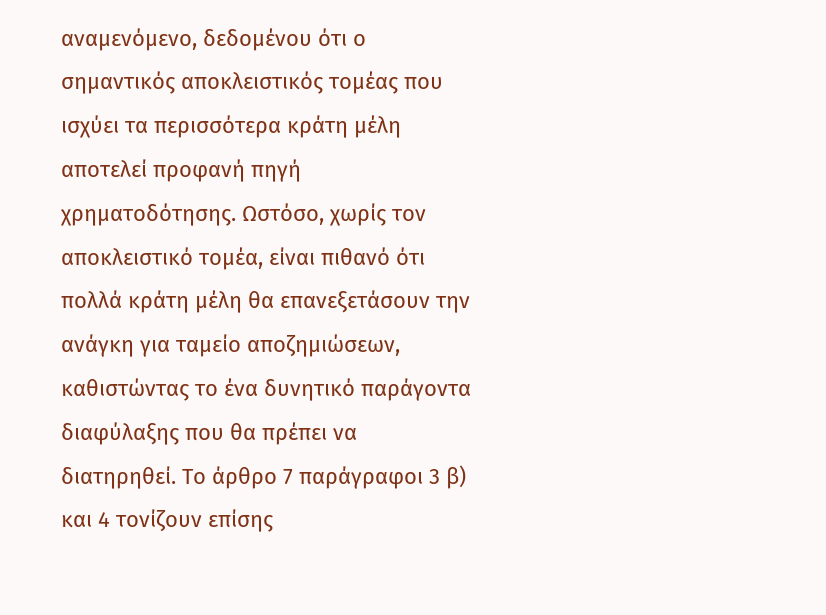αναμενόμενο, δεδομένου ότι ο σημαντικός αποκλειστικός τομέας που ισχύει τα περισσότερα κράτη μέλη αποτελεί προφανή πηγή χρηματοδότησης. Ωστόσο, χωρίς τον αποκλειστικό τομέα, είναι πιθανό ότι πολλά κράτη μέλη θα επανεξετάσουν την ανάγκη για ταμείο αποζημιώσεων, καθιστώντας το ένα δυνητικό παράγοντα διαφύλαξης που θα πρέπει να διατηρηθεί. Το άρθρο 7 παράγραφοι 3 β) και 4 τονίζουν επίσης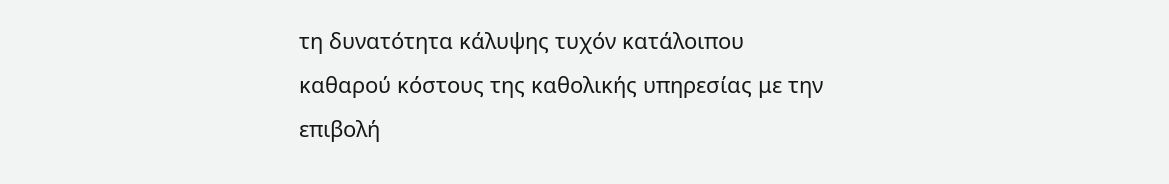τη δυνατότητα κάλυψης τυχόν κατάλοιπου καθαρού κόστους της καθολικής υπηρεσίας με την επιβολή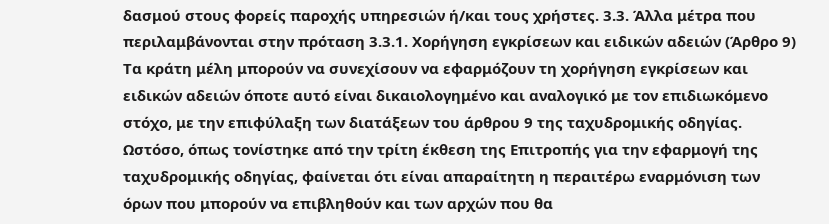δασμού στους φορείς παροχής υπηρεσιών ή/και τους χρήστες. 3.3. Άλλα μέτρα που περιλαμβάνονται στην πρόταση 3.3.1. Χορήγηση εγκρίσεων και ειδικών αδειών (Άρθρο 9) Τα κράτη μέλη μπορούν να συνεχίσουν να εφαρμόζουν τη χορήγηση εγκρίσεων και ειδικών αδειών όποτε αυτό είναι δικαιολογημένο και αναλογικό με τον επιδιωκόμενο στόχο, με την επιφύλαξη των διατάξεων του άρθρου 9 της ταχυδρομικής οδηγίας. Ωστόσο, όπως τονίστηκε από την τρίτη έκθεση της Επιτροπής για την εφαρμογή της ταχυδρομικής οδηγίας, φαίνεται ότι είναι απαραίτητη η περαιτέρω εναρμόνιση των όρων που μπορούν να επιβληθούν και των αρχών που θα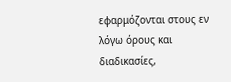εφαρμόζονται στους εν λόγω όρους και διαδικασίες,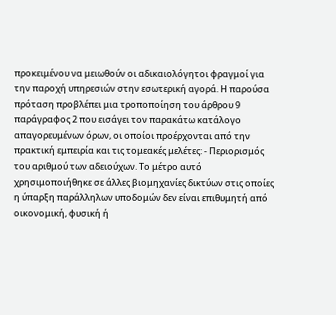προκειμένου να μειωθούν οι αδικαιολόγητοι φραγμοί για την παροχή υπηρεσιών στην εσωτερική αγορά. Η παρούσα πρόταση προβλέπει μια τροποποίηση του άρθρου 9 παράγραφος 2 που εισάγει τον παρακάτω κατάλογο απαγορευμένων όρων, οι οποίοι προέρχονται από την πρακτική εμπειρία και τις τομεακές μελέτες: - Περιορισμός του αριθμού των αδειούχων. Το μέτρο αυτό χρησιμοποιήθηκε σε άλλες βιομηχανίες δικτύων στις οποίες η ύπαρξη παράλληλων υποδομών δεν είναι επιθυμητή από οικονομική, φυσική ή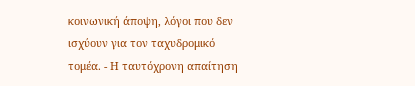κοινωνική άποψη, λόγοι που δεν ισχύουν για τον ταχυδρομικό τομέα. - Η ταυτόχρονη απαίτηση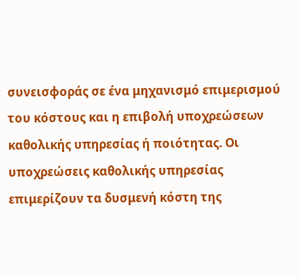συνεισφοράς σε ένα μηχανισμό επιμερισμού του κόστους και η επιβολή υποχρεώσεων καθολικής υπηρεσίας ή ποιότητας. Οι υποχρεώσεις καθολικής υπηρεσίας επιμερίζουν τα δυσμενή κόστη της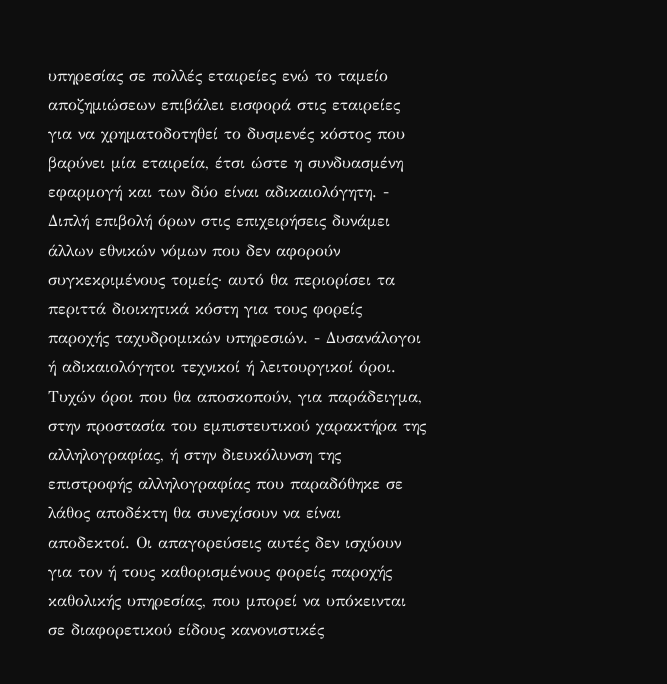υπηρεσίας σε πολλές εταιρείες ενώ το ταμείο αποζημιώσεων επιβάλει εισφορά στις εταιρείες για να χρηματοδοτηθεί το δυσμενές κόστος που βαρύνει μία εταιρεία, έτσι ώστε η συνδυασμένη εφαρμογή και των δύο είναι αδικαιολόγητη. - Διπλή επιβολή όρων στις επιχειρήσεις δυνάμει άλλων εθνικών νόμων που δεν αφορούν συγκεκριμένους τομείς· αυτό θα περιορίσει τα περιττά διοικητικά κόστη για τους φορείς παροχής ταχυδρομικών υπηρεσιών. - Δυσανάλογοι ή αδικαιολόγητοι τεχνικοί ή λειτουργικοί όροι. Τυχών όροι που θα αποσκοπούν, για παράδειγμα, στην προστασία του εμπιστευτικού χαρακτήρα της αλληλογραφίας, ή στην διευκόλυνση της επιστροφής αλληλογραφίας που παραδόθηκε σε λάθος αποδέκτη θα συνεχίσουν να είναι αποδεκτοί. Οι απαγορεύσεις αυτές δεν ισχύουν για τον ή τους καθορισμένους φορείς παροχής καθολικής υπηρεσίας, που μπορεί να υπόκεινται σε διαφορετικού είδους κανονιστικές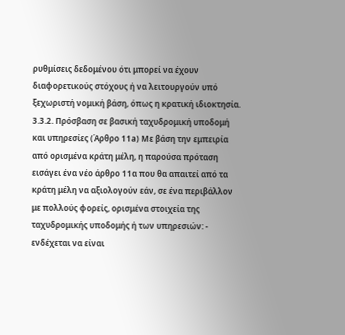ρυθμίσεις δεδομένου ότι μπορεί να έχουν διαφορετικούς στόχους ή να λειτουργούν υπό ξεχωριστή νομική βάση, όπως η κρατική ιδιοκτησία. 3.3.2. Πρόσβαση σε βασική ταχυδρομική υποδομή και υπηρεσίες (Άρθρο 11a) Με βάση την εμπειρία από ορισμένα κράτη μέλη, η παρούσα πρόταση εισάγει ένα νέο άρθρο 11α που θα απαιτεί από τα κράτη μέλη να αξιολογούν εάν, σε ένα περιβάλλον με πολλούς φορείς, ορισμένα στοιχεία της ταχυδρομικής υποδομής ή των υπηρεσιών: - ενδέχεται να είναι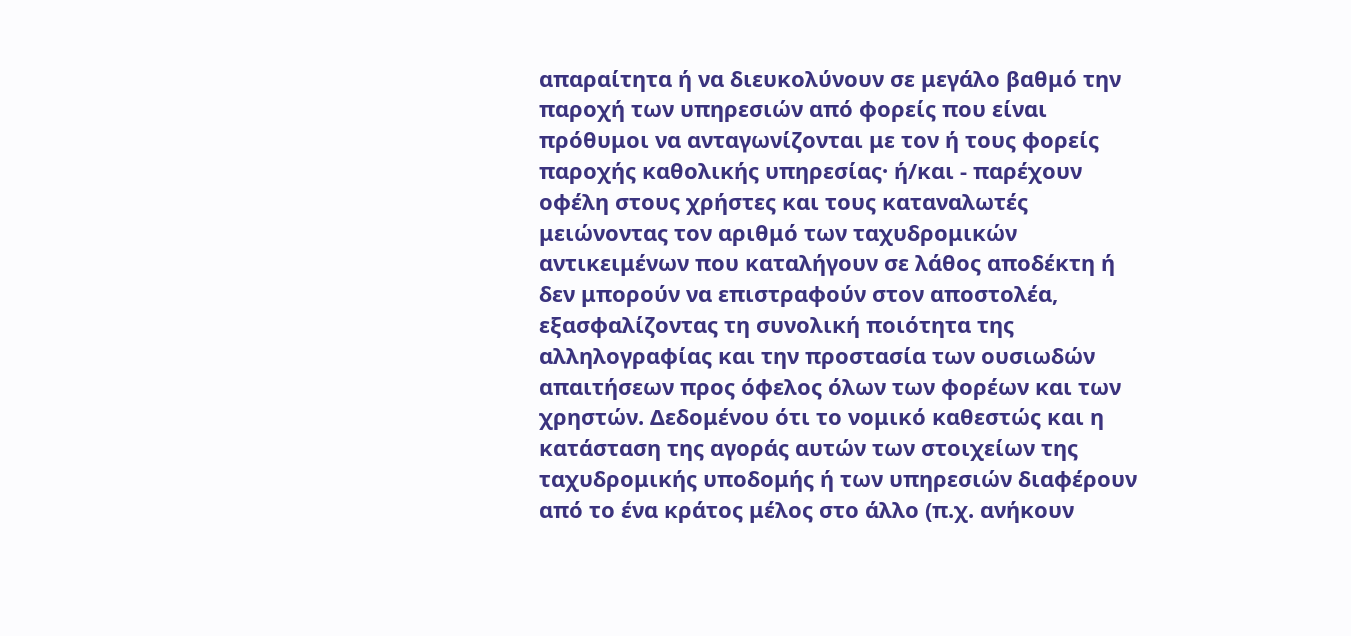απαραίτητα ή να διευκολύνουν σε μεγάλο βαθμό την παροχή των υπηρεσιών από φορείς που είναι πρόθυμοι να ανταγωνίζονται με τον ή τους φορείς παροχής καθολικής υπηρεσίας· ή/και - παρέχουν οφέλη στους χρήστες και τους καταναλωτές μειώνοντας τον αριθμό των ταχυδρομικών αντικειμένων που καταλήγουν σε λάθος αποδέκτη ή δεν μπορούν να επιστραφούν στον αποστολέα, εξασφαλίζοντας τη συνολική ποιότητα της αλληλογραφίας και την προστασία των ουσιωδών απαιτήσεων προς όφελος όλων των φορέων και των χρηστών. Δεδομένου ότι το νομικό καθεστώς και η κατάσταση της αγοράς αυτών των στοιχείων της ταχυδρομικής υποδομής ή των υπηρεσιών διαφέρουν από το ένα κράτος μέλος στο άλλο (π.χ. ανήκουν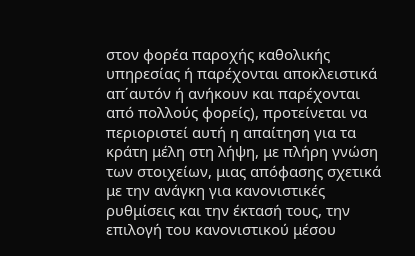στον φορέα παροχής καθολικής υπηρεσίας ή παρέχονται αποκλειστικά απ΄αυτόν ή ανήκουν και παρέχονται από πολλούς φορείς), προτείνεται να περιοριστεί αυτή η απαίτηση για τα κράτη μέλη στη λήψη, με πλήρη γνώση των στοιχείων, μιας απόφασης σχετικά με την ανάγκη για κανονιστικές ρυθμίσεις και την έκτασή τους, την επιλογή του κανονιστικού μέσου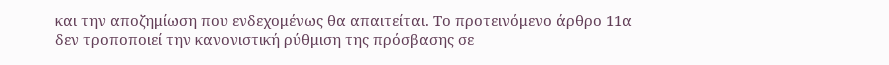και την αποζημίωση που ενδεχομένως θα απαιτείται. Το προτεινόμενο άρθρο 11α δεν τροποποιεί την κανονιστική ρύθμιση της πρόσβασης σε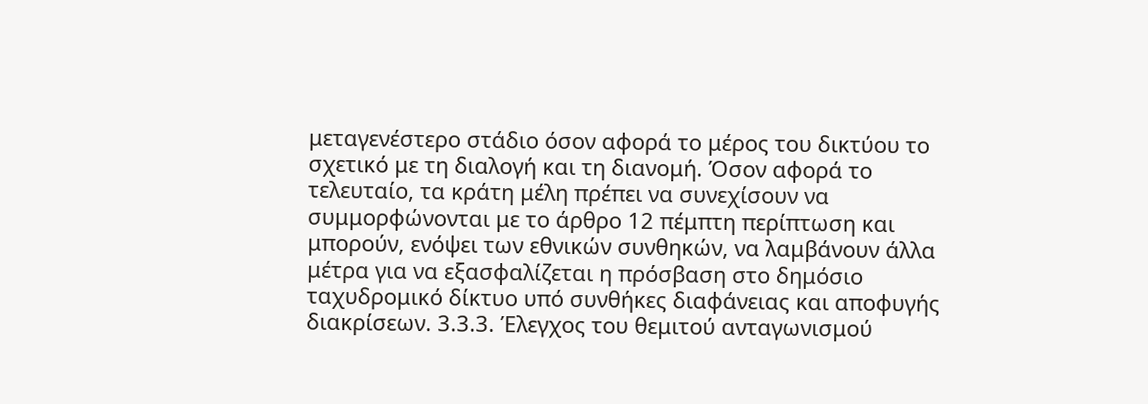μεταγενέστερο στάδιο όσον αφορά το μέρος του δικτύου το σχετικό με τη διαλογή και τη διανομή. Όσον αφορά το τελευταίο, τα κράτη μέλη πρέπει να συνεχίσουν να συμμορφώνονται με το άρθρο 12 πέμπτη περίπτωση και μπορούν, ενόψει των εθνικών συνθηκών, να λαμβάνουν άλλα μέτρα για να εξασφαλίζεται η πρόσβαση στο δημόσιο ταχυδρομικό δίκτυο υπό συνθήκες διαφάνειας και αποφυγής διακρίσεων. 3.3.3. Έλεγχος του θεμιτού ανταγωνισμού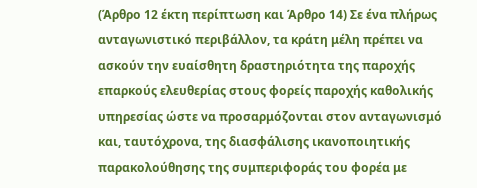(Άρθρο 12 έκτη περίπτωση και Άρθρο 14) Σε ένα πλήρως ανταγωνιστικό περιβάλλον, τα κράτη μέλη πρέπει να ασκούν την ευαίσθητη δραστηριότητα της παροχής επαρκούς ελευθερίας στους φορείς παροχής καθολικής υπηρεσίας ώστε να προσαρμόζονται στον ανταγωνισμό και, ταυτόχρονα, της διασφάλισης ικανοποιητικής παρακολούθησης της συμπεριφοράς του φορέα με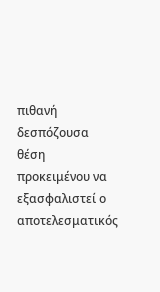πιθανή δεσπόζουσα θέση προκειμένου να εξασφαλιστεί ο αποτελεσματικός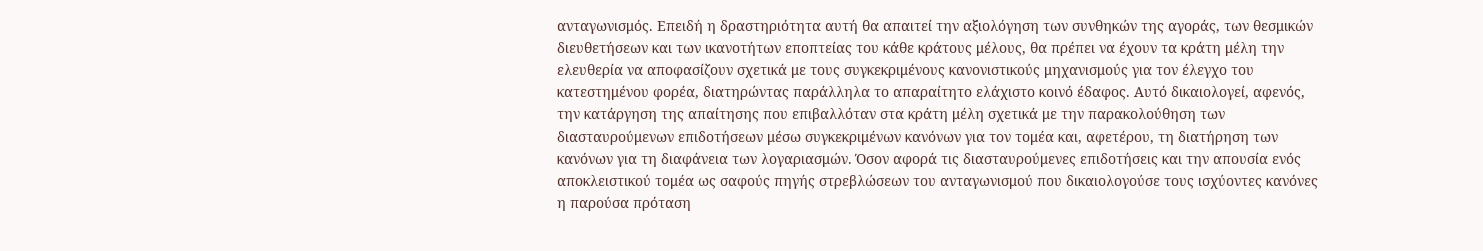ανταγωνισμός. Επειδή η δραστηριότητα αυτή θα απαιτεί την αξιολόγηση των συνθηκών της αγοράς, των θεσμικών διευθετήσεων και των ικανοτήτων εποπτείας του κάθε κράτους μέλους, θα πρέπει να έχουν τα κράτη μέλη την ελευθερία να αποφασίζουν σχετικά με τους συγκεκριμένους κανονιστικούς μηχανισμούς για τον έλεγχο του κατεστημένου φορέα, διατηρώντας παράλληλα το απαραίτητο ελάχιστο κοινό έδαφος. Αυτό δικαιολογεί, αφενός, την κατάργηση της απαίτησης που επιβαλλόταν στα κράτη μέλη σχετικά με την παρακολούθηση των διασταυρούμενων επιδοτήσεων μέσω συγκεκριμένων κανόνων για τον τομέα και, αφετέρου, τη διατήρηση των κανόνων για τη διαφάνεια των λογαριασμών. Όσον αφορά τις διασταυρούμενες επιδοτήσεις και την απουσία ενός αποκλειστικού τομέα ως σαφούς πηγής στρεβλώσεων του ανταγωνισμού που δικαιολογούσε τους ισχύοντες κανόνες η παρούσα πρόταση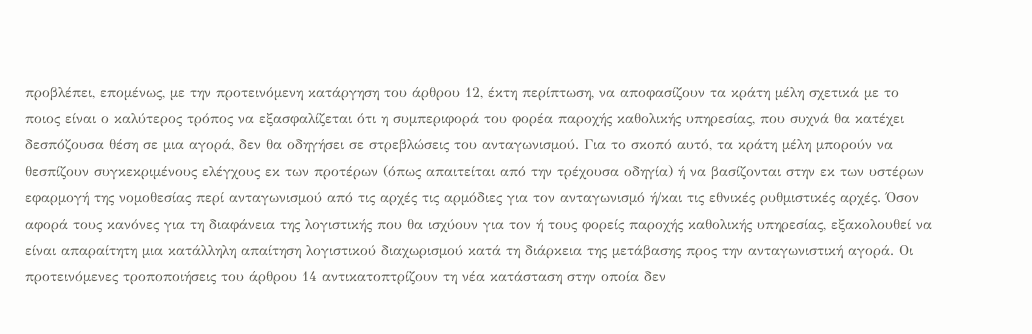προβλέπει, επομένως, με την προτεινόμενη κατάργηση του άρθρου 12, έκτη περίπτωση, να αποφασίζουν τα κράτη μέλη σχετικά με το ποιος είναι ο καλύτερος τρόπος να εξασφαλίζεται ότι η συμπεριφορά του φορέα παροχής καθολικής υπηρεσίας, που συχνά θα κατέχει δεσπόζουσα θέση σε μια αγορά, δεν θα οδηγήσει σε στρεβλώσεις του ανταγωνισμού. Για το σκοπό αυτό, τα κράτη μέλη μπορούν να θεσπίζουν συγκεκριμένους ελέγχους εκ των προτέρων (όπως απαιτείται από την τρέχουσα οδηγία) ή να βασίζονται στην εκ των υστέρων εφαρμογή της νομοθεσίας περί ανταγωνισμού από τις αρχές τις αρμόδιες για τον ανταγωνισμό ή/και τις εθνικές ρυθμιστικές αρχές. Όσον αφορά τους κανόνες για τη διαφάνεια της λογιστικής που θα ισχύουν για τον ή τους φορείς παροχής καθολικής υπηρεσίας, εξακολουθεί να είναι απαραίτητη μια κατάλληλη απαίτηση λογιστικού διαχωρισμού κατά τη διάρκεια της μετάβασης προς την ανταγωνιστική αγορά. Οι προτεινόμενες τροποποιήσεις του άρθρου 14 αντικατοπτρίζουν τη νέα κατάσταση στην οποία δεν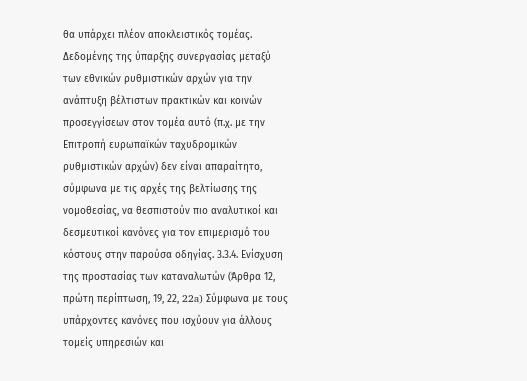θα υπάρχει πλέον αποκλειστικός τομέας. Δεδομένης της ύπαρξης συνεργασίας μεταξύ των εθνικών ρυθμιστικών αρχών για την ανάπτυξη βέλτιστων πρακτικών και κοινών προσεγγίσεων στον τομέα αυτό (π.χ. με την Επιτροπή ευρωπαϊκών ταχυδρομικών ρυθμιστικών αρχών) δεν είναι απαραίτητο, σύμφωνα με τις αρχές της βελτίωσης της νομοθεσίας, να θεσπιστούν πιο αναλυτικοί και δεσμευτικοί κανόνες για τον επιμερισμό του κόστους στην παρούσα οδηγίας. 3.3.4. Ενίσχυση της προστασίας των καταναλωτών (Άρθρα 12, πρώτη περίπτωση, 19, 22, 22a) Σύμφωνα με τους υπάρχοντες κανόνες που ισχύουν για άλλους τομείς υπηρεσιών και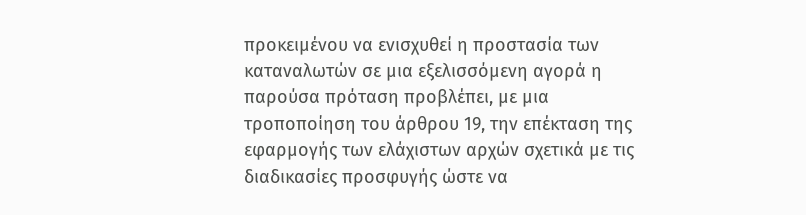προκειμένου να ενισχυθεί η προστασία των καταναλωτών σε μια εξελισσόμενη αγορά η παρούσα πρόταση προβλέπει, με μια τροποποίηση του άρθρου 19, την επέκταση της εφαρμογής των ελάχιστων αρχών σχετικά με τις διαδικασίες προσφυγής ώστε να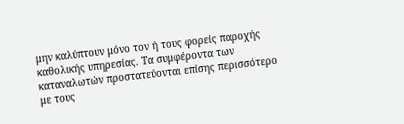μην καλύπτουν μόνο τον ή τους φορείς παροχής καθολικής υπηρεσίας. Τα συμφέροντα των καταναλωτών προστατεύονται επίσης περισσότερο με τους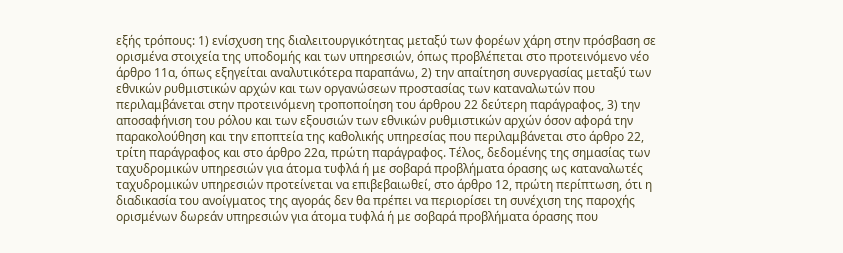εξής τρόπους: 1) ενίσχυση της διαλειτουργικότητας μεταξύ των φορέων χάρη στην πρόσβαση σε ορισμένα στοιχεία της υποδομής και των υπηρεσιών, όπως προβλέπεται στο προτεινόμενο νέο άρθρο 11α, όπως εξηγείται αναλυτικότερα παραπάνω, 2) την απαίτηση συνεργασίας μεταξύ των εθνικών ρυθμιστικών αρχών και των οργανώσεων προστασίας των καταναλωτών που περιλαμβάνεται στην προτεινόμενη τροποποίηση του άρθρου 22 δεύτερη παράγραφος, 3) την αποσαφήνιση του ρόλου και των εξουσιών των εθνικών ρυθμιστικών αρχών όσον αφορά την παρακολούθηση και την εποπτεία της καθολικής υπηρεσίας που περιλαμβάνεται στο άρθρο 22, τρίτη παράγραφος και στο άρθρο 22α, πρώτη παράγραφος. Τέλος, δεδομένης της σημασίας των ταχυδρομικών υπηρεσιών για άτομα τυφλά ή με σοβαρά προβλήματα όρασης ως καταναλωτές ταχυδρομικών υπηρεσιών προτείνεται να επιβεβαιωθεί, στο άρθρο 12, πρώτη περίπτωση, ότι η διαδικασία του ανοίγματος της αγοράς δεν θα πρέπει να περιορίσει τη συνέχιση της παροχής ορισμένων δωρεάν υπηρεσιών για άτομα τυφλά ή με σοβαρά προβλήματα όρασης που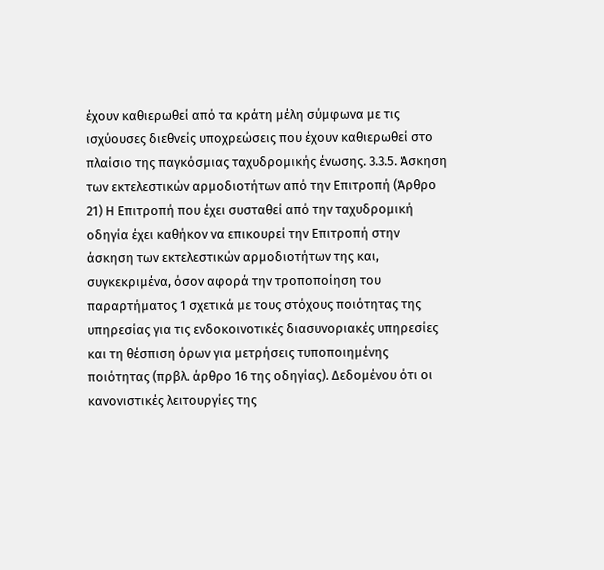έχουν καθιερωθεί από τα κράτη μέλη σύμφωνα με τις ισχύουσες διεθνείς υποχρεώσεις που έχουν καθιερωθεί στο πλαίσιο της παγκόσμιας ταχυδρομικής ένωσης. 3.3.5. Άσκηση των εκτελεστικών αρμοδιοτήτων από την Επιτροπή (Άρθρο 21) Η Επιτροπή που έχει συσταθεί από την ταχυδρομική οδηγία έχει καθήκον να επικουρεί την Επιτροπή στην άσκηση των εκτελεστικών αρμοδιοτήτων της και, συγκεκριμένα, όσον αφορά την τροποποίηση του παραρτήματος 1 σχετικά με τους στόχους ποιότητας της υπηρεσίας για τις ενδοκοινοτικές διασυνοριακές υπηρεσίες και τη θέσπιση όρων για μετρήσεις τυποποιημένης ποιότητας (πρβλ. άρθρο 16 της οδηγίας). Δεδομένου ότι οι κανονιστικές λειτουργίες της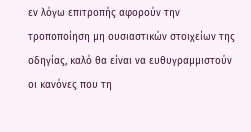εν λόγω επιτροπής αφορούν την τροποποίηση μη ουσιαστικών στοιχείων της οδηγίας, καλό θα είναι να ευθυγραμμιστούν οι κανόνες που τη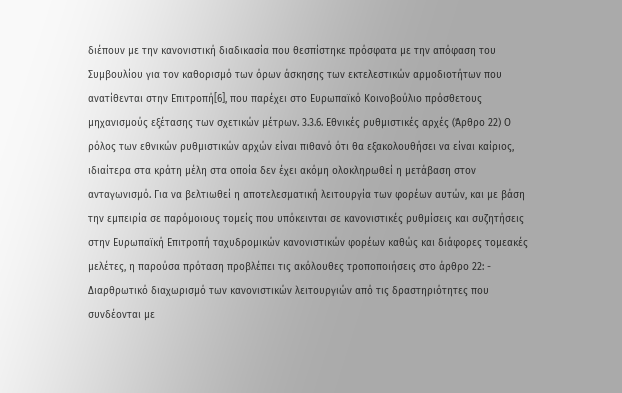διέπουν με την κανονιστική διαδικασία που θεσπίστηκε πρόσφατα με την απόφαση του Συμβουλίου για τον καθορισμό των όρων άσκησης των εκτελεστικών αρμοδιοτήτων που ανατίθενται στην Επιτροπή[6], που παρέχει στο Ευρωπαϊκό Κοινοβούλιο πρόσθετους μηχανισμούς εξέτασης των σχετικών μέτρων. 3.3.6. Εθνικές ρυθμιστικές αρχές (Άρθρο 22) Ο ρόλος των εθνικών ρυθμιστικών αρχών είναι πιθανό ότι θα εξακολουθήσει να είναι καίριος, ιδιαίτερα στα κράτη μέλη στα οποία δεν έχει ακόμη ολοκληρωθεί η μετάβαση στον ανταγωνισμό. Για να βελτιωθεί η αποτελεσματική λειτουργία των φορέων αυτών, και με βάση την εμπειρία σε παρόμοιους τομείς που υπόκεινται σε κανονιστικές ρυθμίσεις και συζητήσεις στην Ευρωπαϊκή Επιτροπή ταχυδρομικών κανονιστικών φορέων καθώς και διάφορες τομεακές μελέτες, η παρούσα πρόταση προβλέπει τις ακόλουθες τροποποιήσεις στο άρθρο 22: - Διαρθρωτικό διαχωρισμό των κανονιστικών λειτουργιών από τις δραστηριότητες που συνδέονται με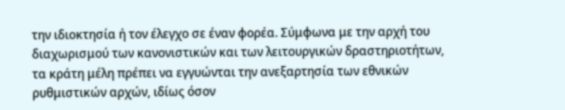την ιδιοκτησία ή τον έλεγχο σε έναν φορέα. Σύμφωνα με την αρχή του διαχωρισμού των κανονιστικών και των λειτουργικών δραστηριοτήτων, τα κράτη μέλη πρέπει να εγγυώνται την ανεξαρτησία των εθνικών ρυθμιστικών αρχών, ιδίως όσον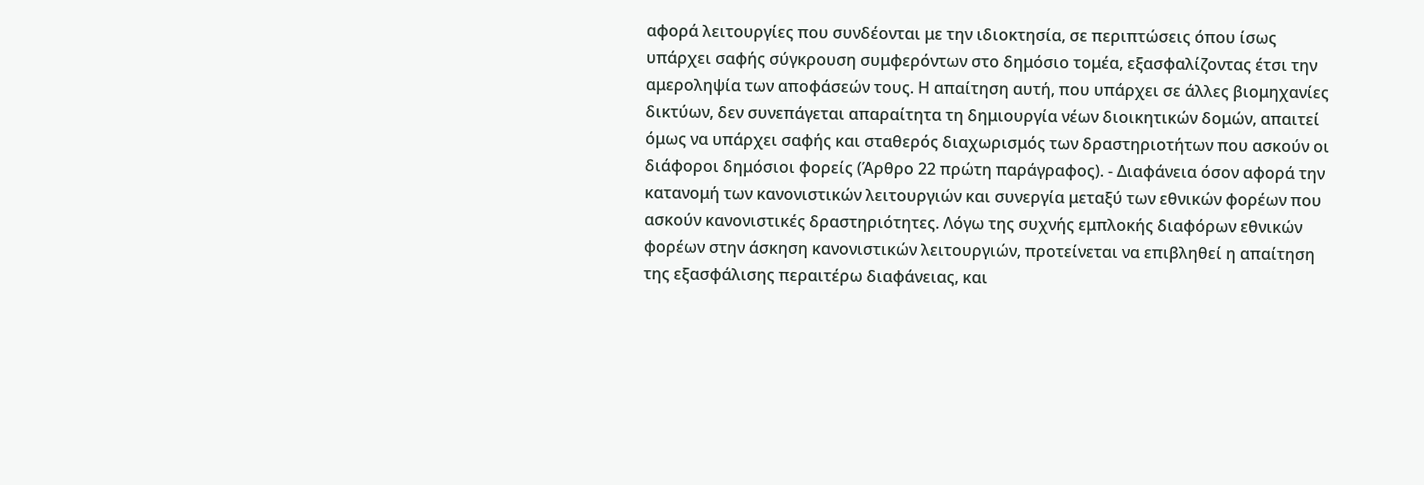αφορά λειτουργίες που συνδέονται με την ιδιοκτησία, σε περιπτώσεις όπου ίσως υπάρχει σαφής σύγκρουση συμφερόντων στο δημόσιο τομέα, εξασφαλίζοντας έτσι την αμεροληψία των αποφάσεών τους. Η απαίτηση αυτή, που υπάρχει σε άλλες βιομηχανίες δικτύων, δεν συνεπάγεται απαραίτητα τη δημιουργία νέων διοικητικών δομών, απαιτεί όμως να υπάρχει σαφής και σταθερός διαχωρισμός των δραστηριοτήτων που ασκούν οι διάφοροι δημόσιοι φορείς (Άρθρο 22 πρώτη παράγραφος). - Διαφάνεια όσον αφορά την κατανομή των κανονιστικών λειτουργιών και συνεργία μεταξύ των εθνικών φορέων που ασκούν κανονιστικές δραστηριότητες. Λόγω της συχνής εμπλοκής διαφόρων εθνικών φορέων στην άσκηση κανονιστικών λειτουργιών, προτείνεται να επιβληθεί η απαίτηση της εξασφάλισης περαιτέρω διαφάνειας, και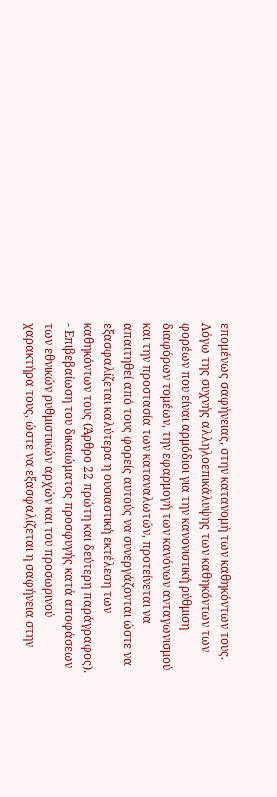επομένως σαφήνειας, στην κατανομή των καθηκόντων τους. Λόγω της συχνής αλληλοεπικάλυψης των καθηκόντων των φορέων που είναι αρμόδιοι για την κανονιστική ρύθμιση διαφόρων τομέων, την εφαρμογή των κανόνων ανταγωνισμού και την προστασία των καταναλωτών, προτείνεται να απαιτηθεί από τους φορείς αυτούς να συνεργάζονται ώστε να εξασφαλίζεται καλύτερα η ουσιαστική εκτέλεση των καθηκόντων τους (Άρθρο 22 πρώτη και δεύτερη παράγραφος). - Επιβεβαίωση του δικαιώματος προσφυγής κατά αποφάσεων των εθνικών ρυθμιστικών αρχών και του προσωρινού χαρακτήρα τους, ώστε να εξασφαλίζεται η σαφήνεια στην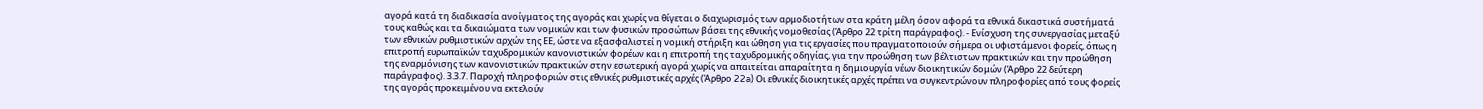αγορά κατά τη διαδικασία ανοίγματος της αγοράς και χωρίς να θίγεται ο διαχωρισμός των αρμοδιοτήτων στα κράτη μέλη όσον αφορά τα εθνικά δικαστικά συστήματά τους καθώς και τα δικαιώματα των νομικών και των φυσικών προσώπων βάσει της εθνικής νομοθεσίας (Άρθρο 22 τρίτη παράγραφος). - Ενίσχυση της συνεργασίας μεταξύ των εθνικών ρυθμιστικών αρχών της ΕΕ, ώστε να εξασφαλιστεί η νομική στήριξη και ώθηση για τις εργασίες που πραγματοποιούν σήμερα οι υφιστάμενοι φορείς, όπως η επιτροπή ευρωπαϊκών ταχυδρομικών κανονιστικών φορέων και η επιτροπή της ταχυδρομικής οδηγίας, για την προώθηση των βέλτιστων πρακτικών και την προώθηση της εναρμόνισης των κανονιστικών πρακτικών στην εσωτερική αγορά χωρίς να απαιτείται απαραίτητα η δημιουργία νέων διοικητικών δομών (Άρθρο 22 δεύτερη παράγραφος). 3.3.7. Παροχή πληροφοριών στις εθνικές ρυθμιστικές αρχές (Άρθρο 22a) Οι εθνικές διοικητικές αρχές πρέπει να συγκεντρώνουν πληροφορίες από τους φορείς της αγοράς προκειμένου να εκτελούν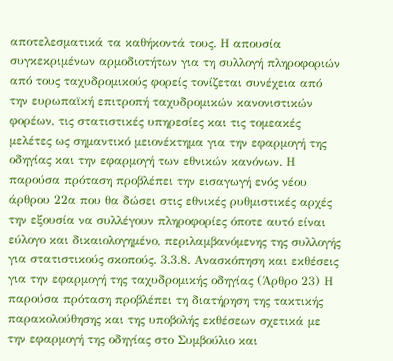αποτελεσματικά τα καθήκοντά τους. Η απουσία συγκεκριμένων αρμοδιοτήτων για τη συλλογή πληροφοριών από τους ταχυδρομικούς φορείς τονίζεται συνέχεια από την ευρωπαϊκή επιτροπή ταχυδρομικών κανονιστικών φορέων, τις στατιστικές υπηρεσίες και τις τομεακές μελέτες ως σημαντικό μειονέκτημα για την εφαρμογή της οδηγίας και την εφαρμογή των εθνικών κανόνων. Η παρούσα πρόταση προβλέπει την εισαγωγή ενός νέου άρθρου 22α που θα δώσει στις εθνικές ρυθμιστικές αρχές την εξουσία να συλλέγουν πληροφορίες όποτε αυτό είναι εύλογο και δικαιολογημένο, περιλαμβανόμενης της συλλογής για στατιστικούς σκοπούς. 3.3.8. Ανασκόπηση και εκθέσεις για την εφαρμογή της ταχυδρομικής οδηγίας (Άρθρο 23) Η παρούσα πρόταση προβλέπει τη διατήρηση της τακτικής παρακολούθησης και της υποβολής εκθέσεων σχετικά με την εφαρμογή της οδηγίας στο Συμβούλιο και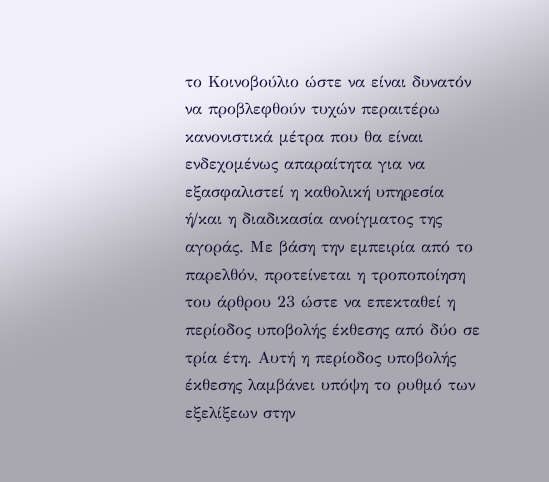το Κοινοβούλιο ώστε να είναι δυνατόν να προβλεφθούν τυχών περαιτέρω κανονιστικά μέτρα που θα είναι ενδεχομένως απαραίτητα για να εξασφαλιστεί η καθολική υπηρεσία ή/και η διαδικασία ανοίγματος της αγοράς. Με βάση την εμπειρία από το παρελθόν, προτείνεται η τροποποίηση του άρθρου 23 ώστε να επεκταθεί η περίοδος υποβολής έκθεσης από δύο σε τρία έτη. Αυτή η περίοδος υποβολής έκθεσης λαμβάνει υπόψη το ρυθμό των εξελίξεων στην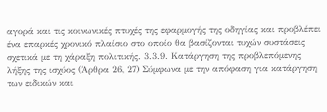αγορά και τις κοινωνικές πτυχές της εφαρμογής της οδηγίας και προβλέπει ένα επαρκές χρονικό πλαίσιο στο οποίο θα βασίζονται τυχών συστάσεις σχετικά με τη χάραξη πολιτικής. 3.3.9. Κατάργηση της προβλεπόμενης λήξης της ισχύος (Άρθρα 26, 27) Σύμφωνα με την απόφαση για κατάργηση των ειδικών και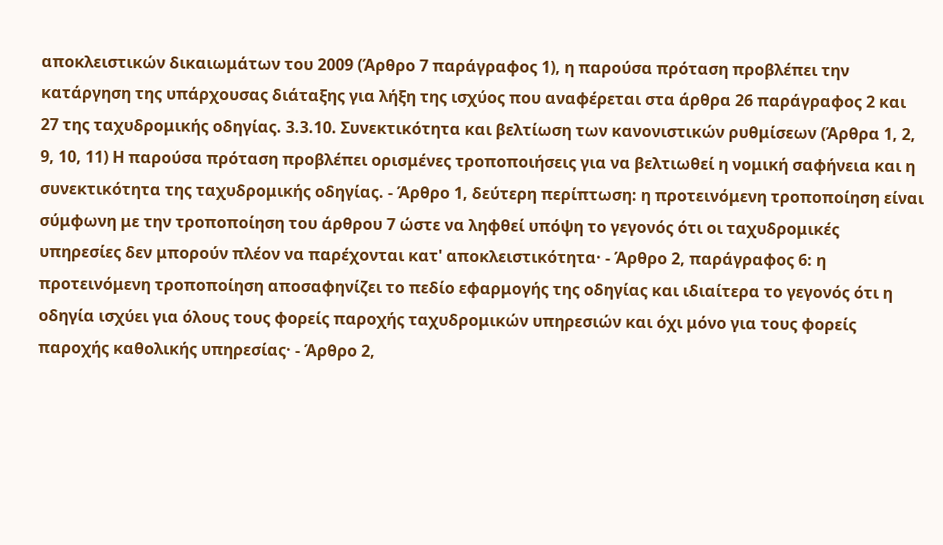αποκλειστικών δικαιωμάτων του 2009 (Άρθρο 7 παράγραφος 1), η παρούσα πρόταση προβλέπει την κατάργηση της υπάρχουσας διάταξης για λήξη της ισχύος που αναφέρεται στα άρθρα 26 παράγραφος 2 και 27 της ταχυδρομικής οδηγίας. 3.3.10. Συνεκτικότητα και βελτίωση των κανονιστικών ρυθμίσεων (Άρθρα 1, 2, 9, 10, 11) Η παρούσα πρόταση προβλέπει ορισμένες τροποποιήσεις για να βελτιωθεί η νομική σαφήνεια και η συνεκτικότητα της ταχυδρομικής οδηγίας. - Άρθρο 1, δεύτερη περίπτωση: η προτεινόμενη τροποποίηση είναι σύμφωνη με την τροποποίηση του άρθρου 7 ώστε να ληφθεί υπόψη το γεγονός ότι οι ταχυδρομικές υπηρεσίες δεν μπορούν πλέον να παρέχονται κατ' αποκλειστικότητα· - Άρθρο 2, παράγραφος 6: η προτεινόμενη τροποποίηση αποσαφηνίζει το πεδίο εφαρμογής της οδηγίας και ιδιαίτερα το γεγονός ότι η οδηγία ισχύει για όλους τους φορείς παροχής ταχυδρομικών υπηρεσιών και όχι μόνο για τους φορείς παροχής καθολικής υπηρεσίας· - Άρθρο 2,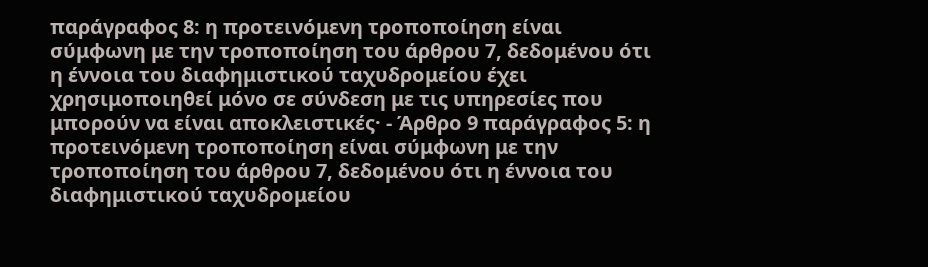παράγραφος 8: η προτεινόμενη τροποποίηση είναι σύμφωνη με την τροποποίηση του άρθρου 7, δεδομένου ότι η έννοια του διαφημιστικού ταχυδρομείου έχει χρησιμοποιηθεί μόνο σε σύνδεση με τις υπηρεσίες που μπορούν να είναι αποκλειστικές· - Άρθρο 9 παράγραφος 5: η προτεινόμενη τροποποίηση είναι σύμφωνη με την τροποποίηση του άρθρου 7, δεδομένου ότι η έννοια του διαφημιστικού ταχυδρομείου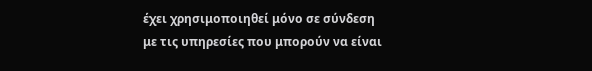έχει χρησιμοποιηθεί μόνο σε σύνδεση με τις υπηρεσίες που μπορούν να είναι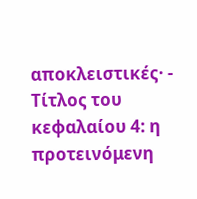αποκλειστικές· - Τίτλος του κεφαλαίου 4: η προτεινόμενη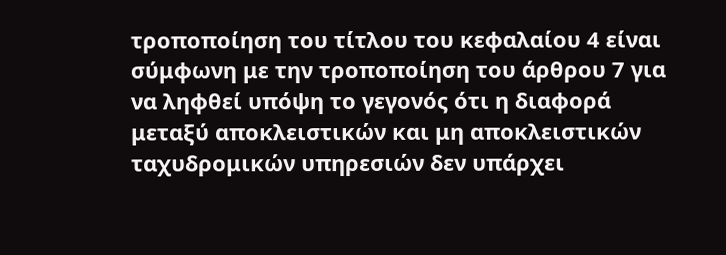τροποποίηση του τίτλου του κεφαλαίου 4 είναι σύμφωνη με την τροποποίηση του άρθρου 7 για να ληφθεί υπόψη το γεγονός ότι η διαφορά μεταξύ αποκλειστικών και μη αποκλειστικών ταχυδρομικών υπηρεσιών δεν υπάρχει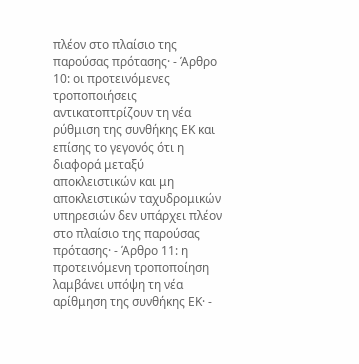πλέον στο πλαίσιο της παρούσας πρότασης· - Άρθρο 10: οι προτεινόμενες τροποποιήσεις αντικατοπτρίζουν τη νέα ρύθμιση της συνθήκης ΕΚ και επίσης το γεγονός ότι η διαφορά μεταξύ αποκλειστικών και μη αποκλειστικών ταχυδρομικών υπηρεσιών δεν υπάρχει πλέον στο πλαίσιο της παρούσας πρότασης· - Άρθρο 11: η προτεινόμενη τροποποίηση λαμβάνει υπόψη τη νέα αρίθμηση της συνθήκης ΕΚ· -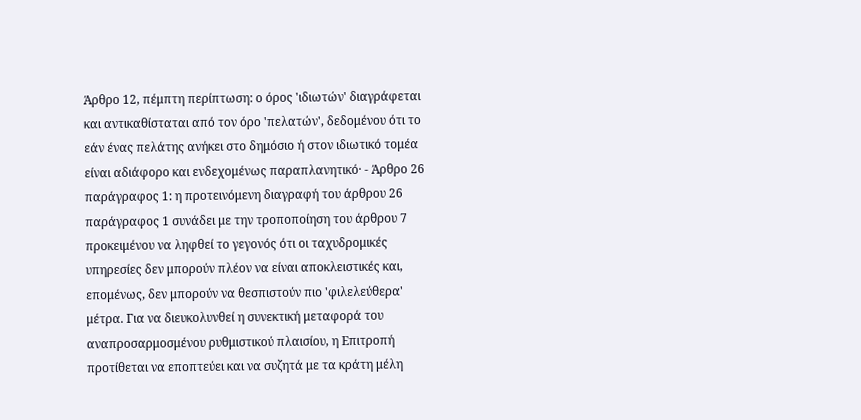Άρθρο 12, πέμπτη περίπτωση: ο όρος 'ιδιωτών' διαγράφεται και αντικαθίσταται από τον όρο 'πελατών', δεδομένου ότι το εάν ένας πελάτης ανήκει στο δημόσιο ή στον ιδιωτικό τομέα είναι αδιάφορο και ενδεχομένως παραπλανητικό· - Άρθρο 26 παράγραφος 1: η προτεινόμενη διαγραφή του άρθρου 26 παράγραφος 1 συνάδει με την τροποποίηση του άρθρου 7 προκειμένου να ληφθεί το γεγονός ότι οι ταχυδρομικές υπηρεσίες δεν μπορούν πλέον να είναι αποκλειστικές και, επομένως, δεν μπορούν να θεσπιστούν πιο 'φιλελεύθερα' μέτρα. Για να διευκολυνθεί η συνεκτική μεταφορά του αναπροσαρμοσμένου ρυθμιστικού πλαισίου, η Επιτροπή προτίθεται να εποπτεύει και να συζητά με τα κράτη μέλη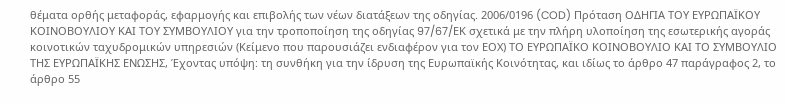θέματα ορθής μεταφοράς, εφαρμογής και επιβολής των νέων διατάξεων της οδηγίας. 2006/0196 (COD) Πρόταση ΟΔΗΓΙΑ ΤΟΥ ΕΥΡΩΠΑΪΚΟΥ ΚΟΙΝΟΒΟΥΛΙΟΥ ΚΑΙ ΤΟΥ ΣΥΜΒΟΥΛΙΟΥ για την τροποποίηση της οδηγίας 97/67/EΚ σχετικά με την πλήρη υλοποίηση της εσωτερικής αγοράς κοινοτικών ταχυδρομικών υπηρεσιών (Κείμενο που παρουσιάζει ενδιαφέρον για τον ΕΟΧ) ΤΟ ΕΥΡΩΠΑΪΚΟ ΚΟΙΝΟΒΟΥΛΙΟ ΚΑΙ ΤΟ ΣΥΜΒΟΥΛΙΟ ΤΗΣ ΕΥΡΩΠΑΪΚΗΣ ΕΝΩΣΗΣ, Έχοντας υπόψη: τη συνθήκη για την ίδρυση της Ευρωπαϊκής Κοινότητας, και ιδίως το άρθρο 47 παράγραφος 2, το άρθρο 55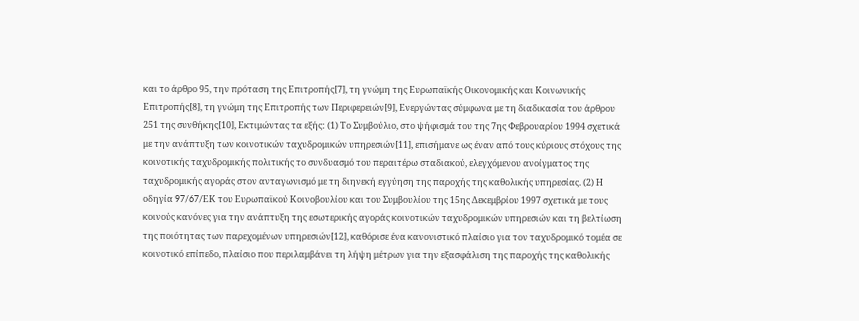και το άρθρο 95, την πρόταση της Επιτροπής[7], τη γνώμη της Ευρωπαϊκής Οικονομικής και Κοινωνικής Επιτροπής[8], τη γνώμη της Επιτροπής των Περιφερειών[9], Ενεργώντας σύμφωνα με τη διαδικασία του άρθρου 251 της συνθήκης[10], Εκτιμώντας τα εξής: (1) Το Συμβούλιο, στο ψήφισμά του της 7ης Φεβρουαρίου 1994 σχετικά με την ανάπτυξη των κοινοτικών ταχυδρομικών υπηρεσιών[11], επισήμανε ως έναν από τους κύριους στόχους της κοινοτικής ταχυδρομικής πολιτικής το συνδυασμό του περαιτέρω σταδιακού, ελεγχόμενου ανοίγματος της ταχυδρομικής αγοράς στον ανταγωνισμό με τη διηνεκή εγγύηση της παροχής της καθολικής υπηρεσίας. (2) Η οδηγία 97/67/EΚ του Ευρωπαϊκού Κοινοβουλίου και του Συμβουλίου της 15ης Δεκεμβρίου 1997 σχετικά με τους κοινούς κανόνες για την ανάπτυξη της εσωτερικής αγοράς κοινοτικών ταχυδρομικών υπηρεσιών και τη βελτίωση της ποιότητας των παρεχομένων υπηρεσιών[12], καθόρισε ένα κανονιστικό πλαίσιο για τον ταχυδρομικό τομέα σε κοινοτικό επίπεδο, πλαίσιο που περιλαμβάνει τη λήψη μέτρων για την εξασφάλιση της παροχής της καθολικής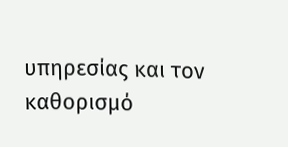υπηρεσίας και τον καθορισμό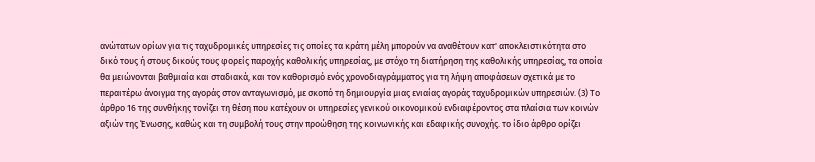ανώτατων ορίων για τις ταχυδρομικές υπηρεσίες τις οποίες τα κράτη μέλη μπορούν να αναθέτουν κατ' αποκλειστικότητα στο δικό τους ή στους δικούς τους φορείς παροχής καθολικής υπηρεσίας, με στόχο τη διατήρηση της καθολικής υπηρεσίας, τα οποία θα μειώνονται βαθμιαία και σταδιακά, και τον καθορισμό ενός χρονοδιαγράμματος για τη λήψη αποφάσεων σχετικά με το περαιτέρω άνοιγμα της αγοράς στον ανταγωνισμό, με σκοπό τη δημιουργία μιας ενιαίας αγοράς ταχυδρομικών υπηρεσιών. (3) Το άρθρο 16 της συνθήκης τονίζει τη θέση που κατέχουν οι υπηρεσίες γενικού οικονομικού ενδιαφέροντος στα πλαίσια των κοινών αξιών της Ένωσης, καθώς και τη συμβολή τους στην προώθηση της κοινωνικής και εδαφικής συνοχής. το ίδιο άρθρο ορίζει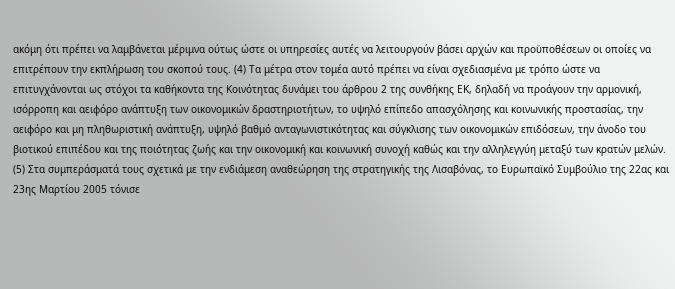ακόμη ότι πρέπει να λαμβάνεται μέριμνα ούτως ώστε οι υπηρεσίες αυτές να λειτουργούν βάσει αρχών και προϋποθέσεων οι οποίες να επιτρέπουν την εκπλήρωση του σκοπού τους. (4) Τα μέτρα στον τομέα αυτό πρέπει να είναι σχεδιασμένα με τρόπο ώστε να επιτυγχάνονται ως στόχοι τα καθήκοντα της Κοινότητας δυνάμει του άρθρου 2 της συνθήκης ΕΚ, δηλαδή να προάγουν την αρμονική, ισόρροπη και αειφόρο ανάπτυξη των οικονομικών δραστηριοτήτων, το υψηλό επίπεδο απασχόλησης και κοινωνικής προστασίας, την αειφόρο και μη πληθωριστική ανάπτυξη, υψηλό βαθμό ανταγωνιστικότητας και σύγκλισης των οικονομικών επιδόσεων, την άνοδο του βιοτικού επιπέδου και της ποιότητας ζωής και την οικονομική και κοινωνική συνοχή καθώς και την αλληλεγγύη μεταξύ των κρατών μελών. (5) Στα συμπεράσματά τους σχετικά με την ενδιάμεση αναθεώρηση της στρατηγικής της Λισαβόνας, το Ευρωπαϊκό Συμβούλιο της 22ας και 23ης Μαρτίου 2005 τόνισε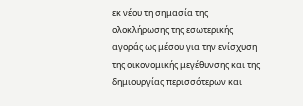εκ νέου τη σημασία της ολοκλήρωσης της εσωτερικής αγοράς ως μέσου για την ενίσχυση της οικονομικής μεγέθυνσης και της δημιουργίας περισσότερων και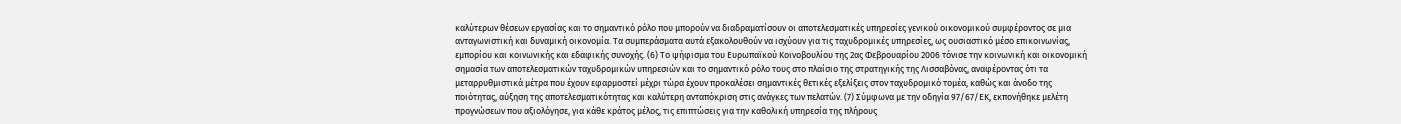καλύτερων θέσεων εργασίας και το σημαντικό ρόλο που μπορούν να διαδραματίσουν οι αποτελεσματικές υπηρεσίες γενικού οικονομικού συμφέροντος σε μια ανταγωνιστική και δυναμική οικονομία. Τα συμπεράσματα αυτά εξακολουθούν να ισχύουν για τις ταχυδρομικές υπηρεσίες, ως ουσιαστικό μέσο επικοινωνίας, εμπορίου και κοινωνικής και εδαφικής συνοχής. (6) Το ψήφισμα του Ευρωπαϊκού Κοινοβουλίου της 2ας Φεβρουαρίου 2006 τόνισε την κοινωνική και οικονομική σημασία των αποτελεσματικών ταχυδρομικών υπηρεσιών και το σημαντικό ρόλο τους στο πλαίσιο της στρατηγικής της Λισσαβόνας, αναφέροντας ότι τα μεταρρυθμιστικά μέτρα που έχουν εφαρμοστεί μέχρι τώρα έχουν προκαλέσει σημαντικές θετικές εξελίξεις στον ταχυδρομικό τομέα, καθώς και άνοδο της ποιότητας, αύξηση της αποτελεσματικότητας και καλύτερη ανταπόκριση στις ανάγκες των πελατών. (7) Σύμφωνα με την οδηγία 97/67/ΕΚ, εκπονήθηκε μελέτη προγνώσεων που αξιολόγησε, για κάθε κράτος μέλος, τις επιπτώσεις για την καθολική υπηρεσία της πλήρους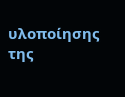υλοποίησης της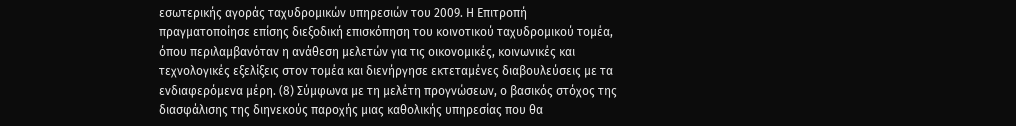εσωτερικής αγοράς ταχυδρομικών υπηρεσιών του 2009. Η Επιτροπή πραγματοποίησε επίσης διεξοδική επισκόπηση του κοινοτικού ταχυδρομικού τομέα, όπου περιλαμβανόταν η ανάθεση μελετών για τις οικονομικές, κοινωνικές και τεχνολογικές εξελίξεις στον τομέα και διενήργησε εκτεταμένες διαβουλεύσεις με τα ενδιαφερόμενα μέρη. (8) Σύμφωνα με τη μελέτη προγνώσεων, ο βασικός στόχος της διασφάλισης της διηνεκούς παροχής μιας καθολικής υπηρεσίας που θα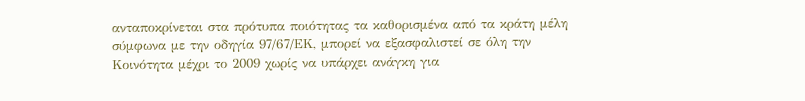ανταποκρίνεται στα πρότυπα ποιότητας τα καθορισμένα από τα κράτη μέλη σύμφωνα με την οδηγία 97/67/ΕΚ, μπορεί να εξασφαλιστεί σε όλη την Κοινότητα μέχρι το 2009 χωρίς να υπάρχει ανάγκη για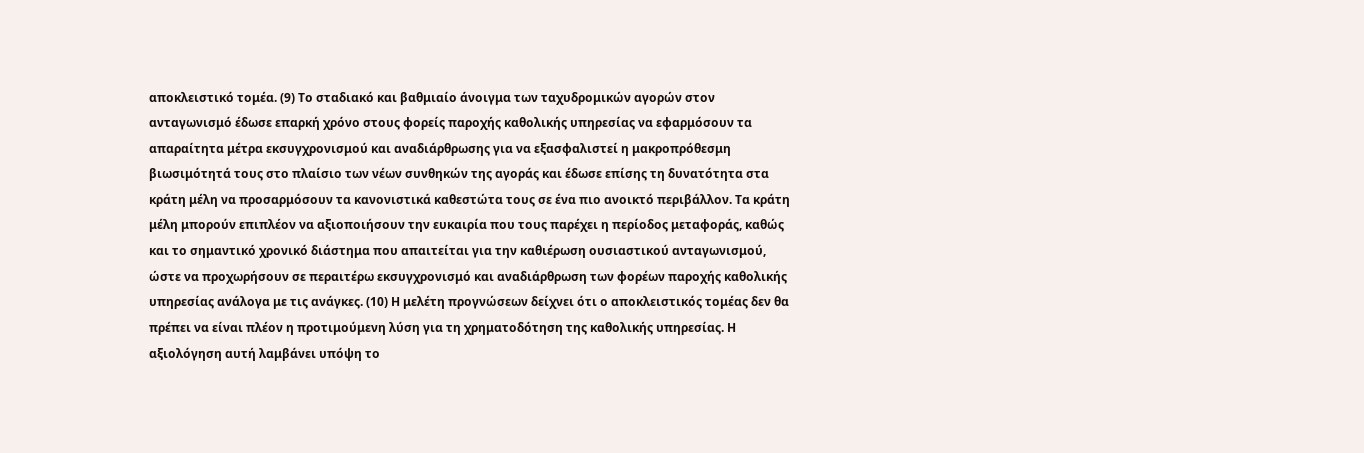αποκλειστικό τομέα. (9) Το σταδιακό και βαθμιαίο άνοιγμα των ταχυδρομικών αγορών στον ανταγωνισμό έδωσε επαρκή χρόνο στους φορείς παροχής καθολικής υπηρεσίας να εφαρμόσουν τα απαραίτητα μέτρα εκσυγχρονισμού και αναδιάρθρωσης για να εξασφαλιστεί η μακροπρόθεσμη βιωσιμότητά τους στο πλαίσιο των νέων συνθηκών της αγοράς και έδωσε επίσης τη δυνατότητα στα κράτη μέλη να προσαρμόσουν τα κανονιστικά καθεστώτα τους σε ένα πιο ανοικτό περιβάλλον. Τα κράτη μέλη μπορούν επιπλέον να αξιοποιήσουν την ευκαιρία που τους παρέχει η περίοδος μεταφοράς, καθώς και το σημαντικό χρονικό διάστημα που απαιτείται για την καθιέρωση ουσιαστικού ανταγωνισμού, ώστε να προχωρήσουν σε περαιτέρω εκσυγχρονισμό και αναδιάρθρωση των φορέων παροχής καθολικής υπηρεσίας ανάλογα με τις ανάγκες. (10) Η μελέτη προγνώσεων δείχνει ότι ο αποκλειστικός τομέας δεν θα πρέπει να είναι πλέον η προτιμούμενη λύση για τη χρηματοδότηση της καθολικής υπηρεσίας. Η αξιολόγηση αυτή λαμβάνει υπόψη το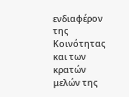ενδιαφέρον της Κοινότητας και των κρατών μελών της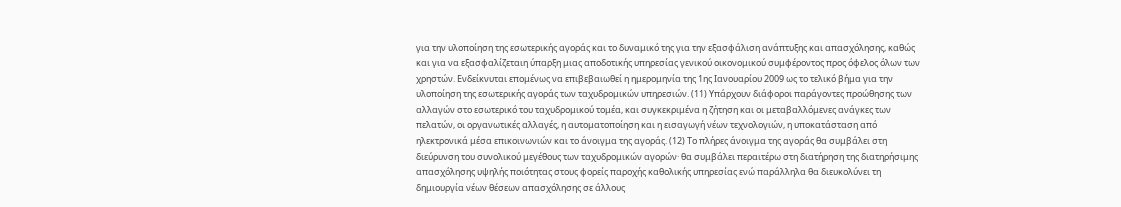για την υλοποίηση της εσωτερικής αγοράς και το δυναμικό της για την εξασφάλιση ανάπτυξης και απασχόλησης, καθώς και για να εξασφαλίζεταιη ύπαρξη μιας αποδοτικής υπηρεσίας γενικού οικονομικού συμφέροντος προς όφελος όλων των χρηστών. Ενδείκνυται επομένως να επιβεβαιωθεί η ημερομηνία της 1ης Ιανουαρίου 2009 ως το τελικό βήμα για την υλοποίηση της εσωτερικής αγοράς των ταχυδρομικών υπηρεσιών. (11) Υπάρχουν διάφοροι παράγοντες προώθησης των αλλαγών στο εσωτερικό του ταχυδρομικού τομέα, και συγκεκριμένα η ζήτηση και οι μεταβαλλόμενες ανάγκες των πελατών, οι οργανωτικές αλλαγές, η αυτοματοποίηση και η εισαγωγή νέων τεχνολογιών, η υποκατάσταση από ηλεκτρονικά μέσα επικοινωνιών και το άνοιγμα της αγοράς. (12) Το πλήρες άνοιγμα της αγοράς θα συμβάλει στη διεύρυνση του συνολικού μεγέθους των ταχυδρομικών αγορών· θα συμβάλει περαιτέρω στη διατήρηση της διατηρήσιμης απασχόλησης υψηλής ποιότητας στους φορείς παροχής καθολικής υπηρεσίας ενώ παράλληλα θα διευκολύνει τη δημιουργία νέων θέσεων απασχόλησης σε άλλους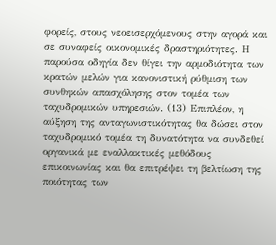φορείς, στους νεοεισερχόμενους στην αγορά και σε συναφείς οικονομικές δραστηριότητες. Η παρούσα οδηγία δεν θίγει την αρμοδιότητα των κρατών μελών για κανονιστική ρύθμιση των συνθηκών απασχόλησης στον τομέα των ταχυδρομικών υπηρεσιών. (13) Επιπλέον, η αύξηση της ανταγωνιστικότητας θα δώσει στον ταχυδρομικό τομέα τη δυνατότητα να συνδεθεί οργανικά με εναλλακτικές μεθόδους επικοινωνίας και θα επιτρέψει τη βελτίωση της ποιότητας των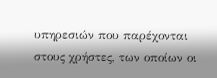υπηρεσιών που παρέχονται στους χρήστες, των οποίων οι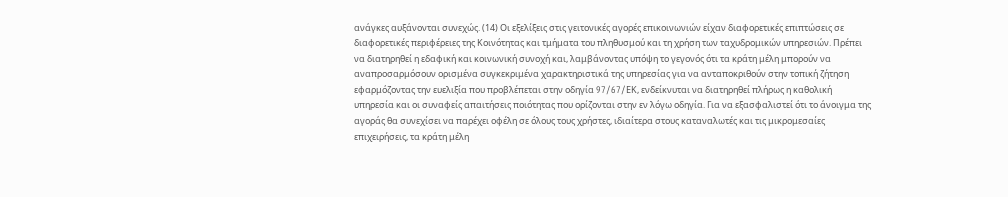ανάγκες αυξάνονται συνεχώς. (14) Οι εξελίξεις στις γειτονικές αγορές επικοινωνιών είχαν διαφορετικές επιπτώσεις σε διαφορετικές περιφέρειες της Κοινότητας και τμήματα του πληθυσμού και τη χρήση των ταχυδρομικών υπηρεσιών. Πρέπει να διατηρηθεί η εδαφική και κοινωνική συνοχή και, λαμβάνοντας υπόψη το γεγονός ότι τα κράτη μέλη μπορούν να αναπροσαρμόσουν ορισμένα συγκεκριμένα χαρακτηριστικά της υπηρεσίας για να ανταποκριθούν στην τοπική ζήτηση εφαρμόζοντας την ευελιξία που προβλέπεται στην οδηγία 97/67/EΚ, ενδείκνυται να διατηρηθεί πλήρως η καθολική υπηρεσία και οι συναφείς απαιτήσεις ποιότητας που ορίζονται στην εν λόγω οδηγία. Για να εξασφαλιστεί ότι το άνοιγμα της αγοράς θα συνεχίσει να παρέχει οφέλη σε όλους τους χρήστες, ιδιαίτερα στους καταναλωτές και τις μικρομεσαίες επιχειρήσεις, τα κράτη μέλη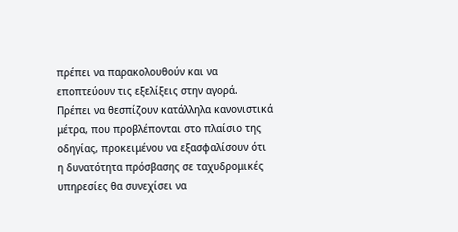πρέπει να παρακολουθούν και να εποπτεύουν τις εξελίξεις στην αγορά. Πρέπει να θεσπίζουν κατάλληλα κανονιστικά μέτρα, που προβλέπονται στο πλαίσιο της οδηγίας, προκειμένου να εξασφαλίσουν ότι η δυνατότητα πρόσβασης σε ταχυδρομικές υπηρεσίες θα συνεχίσει να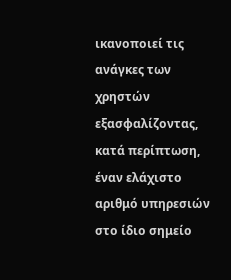ικανοποιεί τις ανάγκες των χρηστών εξασφαλίζοντας, κατά περίπτωση, έναν ελάχιστο αριθμό υπηρεσιών στο ίδιο σημείο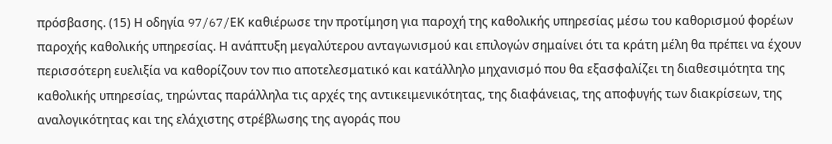πρόσβασης. (15) Η οδηγία 97/67/EΚ καθιέρωσε την προτίμηση για παροχή της καθολικής υπηρεσίας μέσω του καθορισμού φορέων παροχής καθολικής υπηρεσίας. Η ανάπτυξη μεγαλύτερου ανταγωνισμού και επιλογών σημαίνει ότι τα κράτη μέλη θα πρέπει να έχουν περισσότερη ευελιξία να καθορίζουν τον πιο αποτελεσματικό και κατάλληλο μηχανισμό που θα εξασφαλίζει τη διαθεσιμότητα της καθολικής υπηρεσίας, τηρώντας παράλληλα τις αρχές της αντικειμενικότητας, της διαφάνειας, της αποφυγής των διακρίσεων, της αναλογικότητας και της ελάχιστης στρέβλωσης της αγοράς που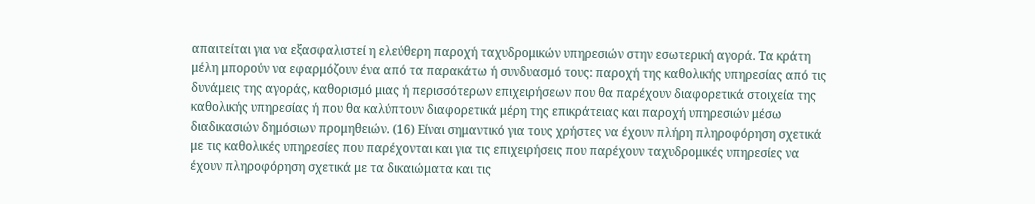απαιτείται για να εξασφαλιστεί η ελεύθερη παροχή ταχυδρομικών υπηρεσιών στην εσωτερική αγορά. Τα κράτη μέλη μπορούν να εφαρμόζουν ένα από τα παρακάτω ή συνδυασμό τους: παροχή της καθολικής υπηρεσίας από τις δυνάμεις της αγοράς, καθορισμό μιας ή περισσότερων επιχειρήσεων που θα παρέχουν διαφορετικά στοιχεία της καθολικής υπηρεσίας ή που θα καλύπτουν διαφορετικά μέρη της επικράτειας και παροχή υπηρεσιών μέσω διαδικασιών δημόσιων προμηθειών. (16) Είναι σημαντικό για τους χρήστες να έχουν πλήρη πληροφόρηση σχετικά με τις καθολικές υπηρεσίες που παρέχονται και για τις επιχειρήσεις που παρέχουν ταχυδρομικές υπηρεσίες να έχουν πληροφόρηση σχετικά με τα δικαιώματα και τις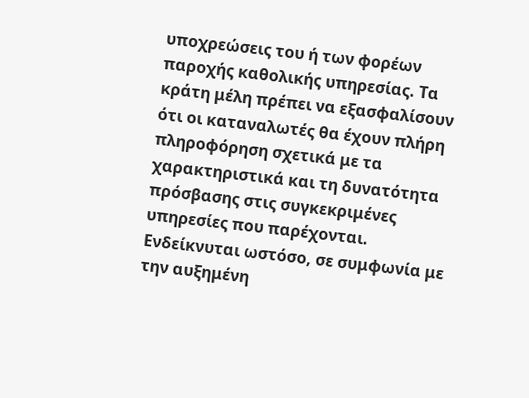υποχρεώσεις του ή των φορέων παροχής καθολικής υπηρεσίας. Τα κράτη μέλη πρέπει να εξασφαλίσουν ότι οι καταναλωτές θα έχουν πλήρη πληροφόρηση σχετικά με τα χαρακτηριστικά και τη δυνατότητα πρόσβασης στις συγκεκριμένες υπηρεσίες που παρέχονται. Ενδείκνυται ωστόσο, σε συμφωνία με την αυξημένη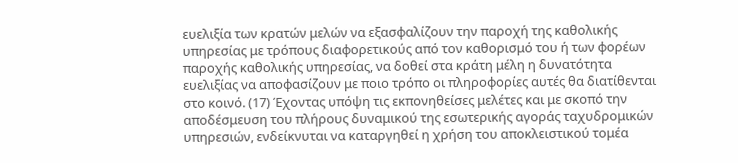ευελιξία των κρατών μελών να εξασφαλίζουν την παροχή της καθολικής υπηρεσίας με τρόπους διαφορετικούς από τον καθορισμό του ή των φορέων παροχής καθολικής υπηρεσίας, να δοθεί στα κράτη μέλη η δυνατότητα ευελιξίας να αποφασίζουν με ποιο τρόπο οι πληροφορίες αυτές θα διατίθενται στο κοινό. (17) Έχοντας υπόψη τις εκπονηθείσες μελέτες και με σκοπό την αποδέσμευση του πλήρους δυναμικού της εσωτερικής αγοράς ταχυδρομικών υπηρεσιών, ενδείκνυται να καταργηθεί η χρήση του αποκλειστικού τομέα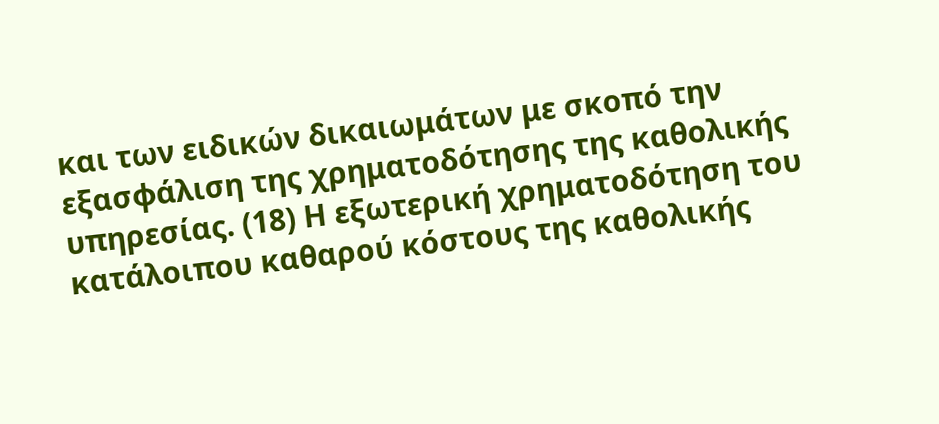και των ειδικών δικαιωμάτων με σκοπό την εξασφάλιση της χρηματοδότησης της καθολικής υπηρεσίας. (18) Η εξωτερική χρηματοδότηση του κατάλοιπου καθαρού κόστους της καθολικής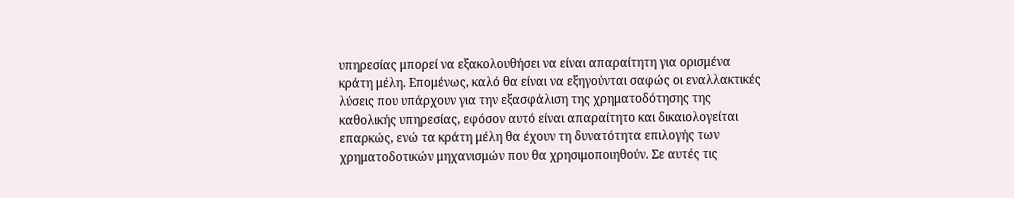υπηρεσίας μπορεί να εξακολουθήσει να είναι απαραίτητη για ορισμένα κράτη μέλη. Επομένως, καλό θα είναι να εξηγούνται σαφώς οι εναλλακτικές λύσεις που υπάρχουν για την εξασφάλιση της χρηματοδότησης της καθολικής υπηρεσίας, εφόσον αυτό είναι απαραίτητο και δικαιολογείται επαρκώς, ενώ τα κράτη μέλη θα έχουν τη δυνατότητα επιλογής των χρηματοδοτικών μηχανισμών που θα χρησιμοποιηθούν. Σε αυτές τις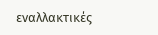εναλλακτικές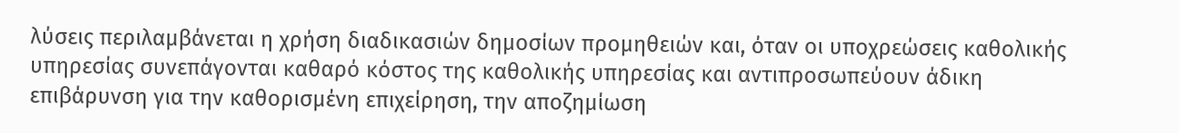λύσεις περιλαμβάνεται η χρήση διαδικασιών δημοσίων προμηθειών και, όταν οι υποχρεώσεις καθολικής υπηρεσίας συνεπάγονται καθαρό κόστος της καθολικής υπηρεσίας και αντιπροσωπεύουν άδικη επιβάρυνση για την καθορισμένη επιχείρηση, την αποζημίωση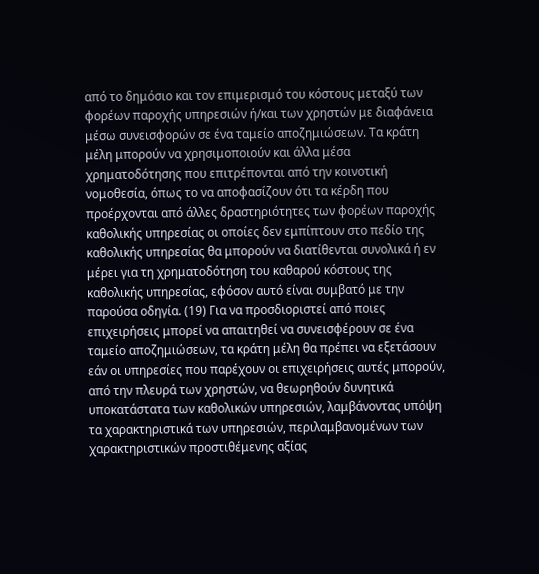από το δημόσιο και τον επιμερισμό του κόστους μεταξύ των φορέων παροχής υπηρεσιών ή/και των χρηστών με διαφάνεια μέσω συνεισφορών σε ένα ταμείο αποζημιώσεων. Τα κράτη μέλη μπορούν να χρησιμοποιούν και άλλα μέσα χρηματοδότησης που επιτρέπονται από την κοινοτική νομοθεσία, όπως το να αποφασίζουν ότι τα κέρδη που προέρχονται από άλλες δραστηριότητες των φορέων παροχής καθολικής υπηρεσίας οι οποίες δεν εμπίπτουν στο πεδίο της καθολικής υπηρεσίας θα μπορούν να διατίθενται συνολικά ή εν μέρει για τη χρηματοδότηση του καθαρού κόστους της καθολικής υπηρεσίας, εφόσον αυτό είναι συμβατό με την παρούσα οδηγία. (19) Για να προσδιοριστεί από ποιες επιχειρήσεις μπορεί να απαιτηθεί να συνεισφέρουν σε ένα ταμείο αποζημιώσεων, τα κράτη μέλη θα πρέπει να εξετάσουν εάν οι υπηρεσίες που παρέχουν οι επιχειρήσεις αυτές μπορούν, από την πλευρά των χρηστών, να θεωρηθούν δυνητικά υποκατάστατα των καθολικών υπηρεσιών, λαμβάνοντας υπόψη τα χαρακτηριστικά των υπηρεσιών, περιλαμβανομένων των χαρακτηριστικών προστιθέμενης αξίας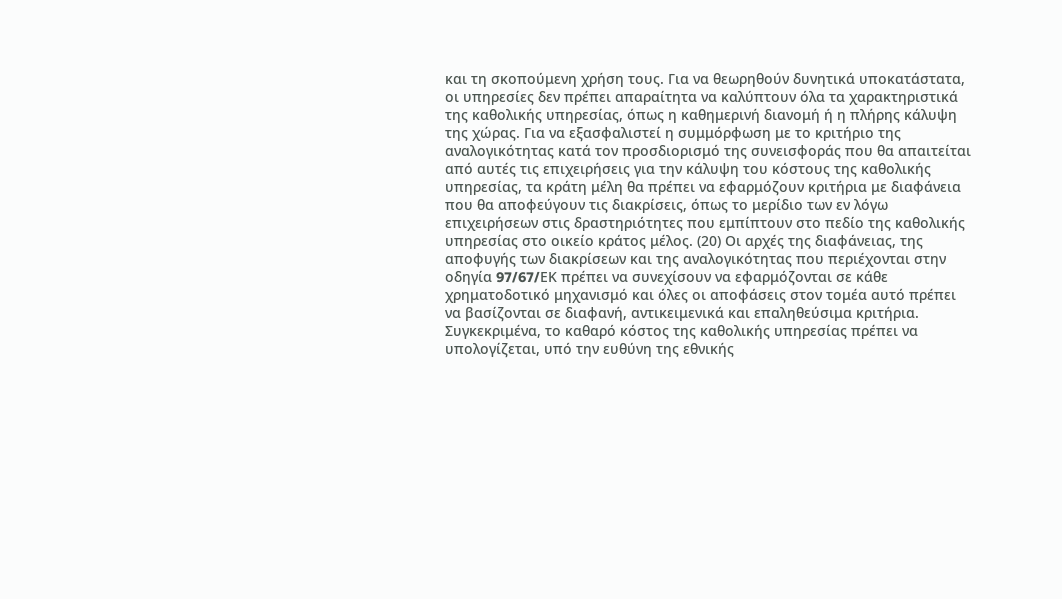και τη σκοπούμενη χρήση τους. Για να θεωρηθούν δυνητικά υποκατάστατα, οι υπηρεσίες δεν πρέπει απαραίτητα να καλύπτουν όλα τα χαρακτηριστικά της καθολικής υπηρεσίας, όπως η καθημερινή διανομή ή η πλήρης κάλυψη της χώρας. Για να εξασφαλιστεί η συμμόρφωση με το κριτήριο της αναλογικότητας κατά τον προσδιορισμό της συνεισφοράς που θα απαιτείται από αυτές τις επιχειρήσεις για την κάλυψη του κόστους της καθολικής υπηρεσίας, τα κράτη μέλη θα πρέπει να εφαρμόζουν κριτήρια με διαφάνεια που θα αποφεύγουν τις διακρίσεις, όπως το μερίδιο των εν λόγω επιχειρήσεων στις δραστηριότητες που εμπίπτουν στο πεδίο της καθολικής υπηρεσίας στο οικείο κράτος μέλος. (20) Οι αρχές της διαφάνειας, της αποφυγής των διακρίσεων και της αναλογικότητας που περιέχονται στην οδηγία 97/67/EΚ πρέπει να συνεχίσουν να εφαρμόζονται σε κάθε χρηματοδοτικό μηχανισμό και όλες οι αποφάσεις στον τομέα αυτό πρέπει να βασίζονται σε διαφανή, αντικειμενικά και επαληθεύσιμα κριτήρια. Συγκεκριμένα, το καθαρό κόστος της καθολικής υπηρεσίας πρέπει να υπολογίζεται, υπό την ευθύνη της εθνικής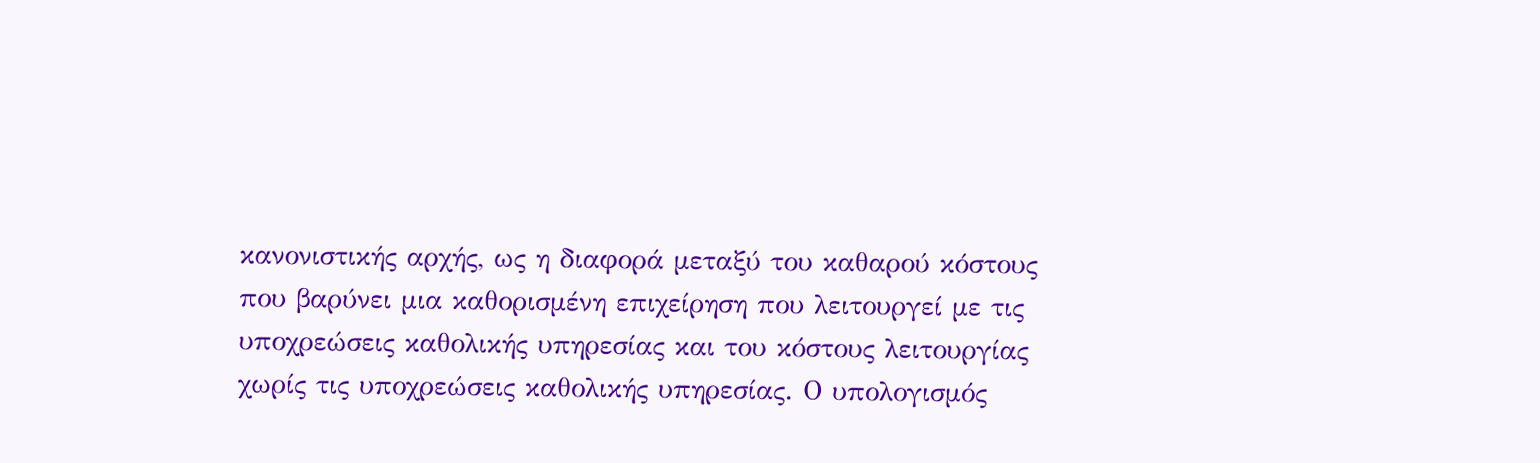κανονιστικής αρχής, ως η διαφορά μεταξύ του καθαρού κόστους που βαρύνει μια καθορισμένη επιχείρηση που λειτουργεί με τις υποχρεώσεις καθολικής υπηρεσίας και του κόστους λειτουργίας χωρίς τις υποχρεώσεις καθολικής υπηρεσίας. Ο υπολογισμός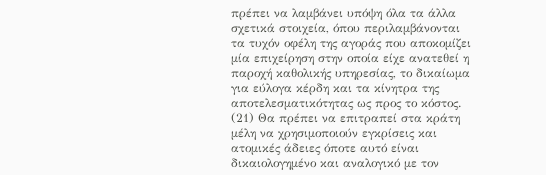πρέπει να λαμβάνει υπόψη όλα τα άλλα σχετικά στοιχεία, όπου περιλαμβάνονται τα τυχόν οφέλη της αγοράς που αποκομίζει μία επιχείρηση στην οποία είχε ανατεθεί η παροχή καθολικής υπηρεσίας, το δικαίωμα για εύλογα κέρδη και τα κίνητρα της αποτελεσματικότητας ως προς το κόστος. (21) Θα πρέπει να επιτραπεί στα κράτη μέλη να χρησιμοποιούν εγκρίσεις και ατομικές άδειες όποτε αυτό είναι δικαιολογημένο και αναλογικό με τον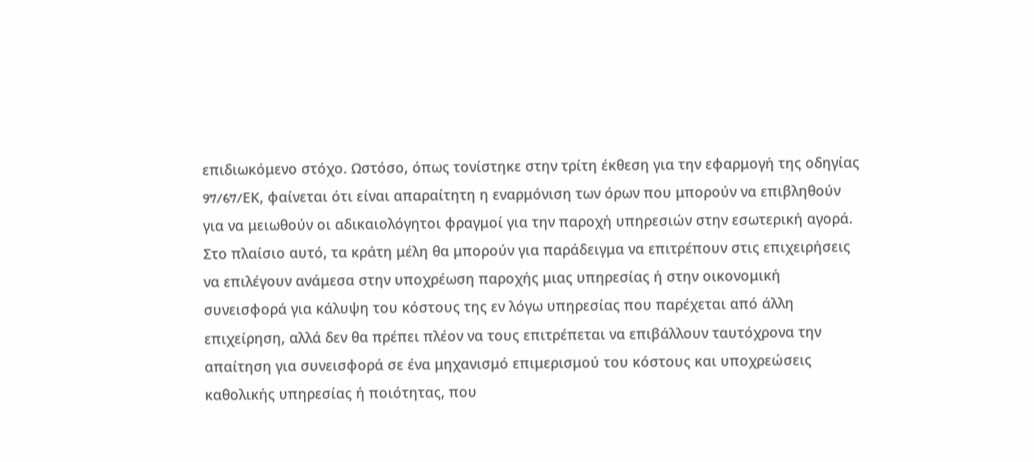επιδιωκόμενο στόχο. Ωστόσο, όπως τονίστηκε στην τρίτη έκθεση για την εφαρμογή της οδηγίας 97/67/EΚ, φαίνεται ότι είναι απαραίτητη η εναρμόνιση των όρων που μπορούν να επιβληθούν για να μειωθούν οι αδικαιολόγητοι φραγμοί για την παροχή υπηρεσιών στην εσωτερική αγορά. Στο πλαίσιο αυτό, τα κράτη μέλη θα μπορούν για παράδειγμα να επιτρέπουν στις επιχειρήσεις να επιλέγουν ανάμεσα στην υποχρέωση παροχής μιας υπηρεσίας ή στην οικονομική συνεισφορά για κάλυψη του κόστους της εν λόγω υπηρεσίας που παρέχεται από άλλη επιχείρηση, αλλά δεν θα πρέπει πλέον να τους επιτρέπεται να επιβάλλουν ταυτόχρονα την απαίτηση για συνεισφορά σε ένα μηχανισμό επιμερισμού του κόστους και υποχρεώσεις καθολικής υπηρεσίας ή ποιότητας, που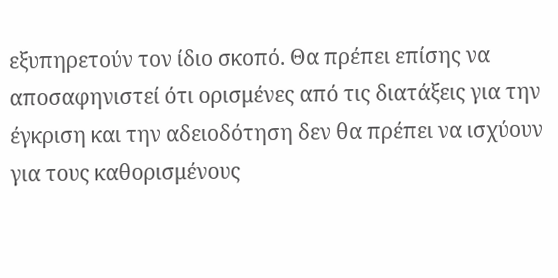εξυπηρετούν τον ίδιο σκοπό. Θα πρέπει επίσης να αποσαφηνιστεί ότι ορισμένες από τις διατάξεις για την έγκριση και την αδειοδότηση δεν θα πρέπει να ισχύουν για τους καθορισμένους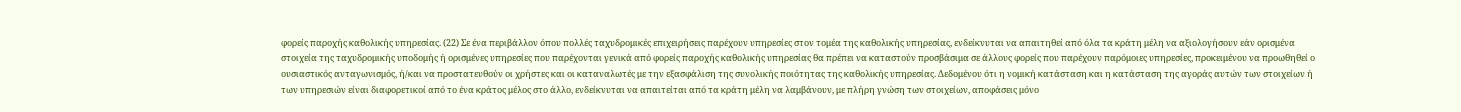φορείς παροχής καθολικής υπηρεσίας. (22) Σε ένα περιβάλλον όπου πολλές ταχυδρομικές επιχειρήσεις παρέχουν υπηρεσίες στον τομέα της καθολικής υπηρεσίας, ενδείκνυται να απαιτηθεί από όλα τα κράτη μέλη να αξιολογήσουν εάν ορισμένα στοιχεία της ταχυδρομικής υποδομής ή ορισμένες υπηρεσίες που παρέχονται γενικά από φορείς παροχής καθολικής υπηρεσίας θα πρέπει να καταστούν προσβάσιμα σε άλλους φορείς που παρέχουν παρόμοιες υπηρεσίες, προκειμένου να προωθηθεί ο ουσιαστικός ανταγωνισμός, ή/και να προστατευθούν οι χρήστες και οι καταναλωτές με την εξασφάλιση της συνολικής ποιότητας της καθολικής υπηρεσίας. Δεδομένου ότι η νομική κατάσταση και η κατάσταση της αγοράς αυτών των στοιχείων ή των υπηρεσιών είναι διαφορετικοί από το ένα κράτος μέλος στο άλλο, ενδείκνυται να απαιτείται από τα κράτη μέλη να λαμβάνουν, με πλήρη γνώση των στοιχείων, αποφάσεις μόνο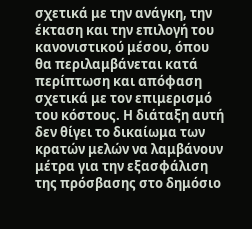σχετικά με την ανάγκη, την έκταση και την επιλογή του κανονιστικού μέσου, όπου θα περιλαμβάνεται κατά περίπτωση και απόφαση σχετικά με τον επιμερισμό του κόστους. Η διάταξη αυτή δεν θίγει το δικαίωμα των κρατών μελών να λαμβάνουν μέτρα για την εξασφάλιση της πρόσβασης στο δημόσιο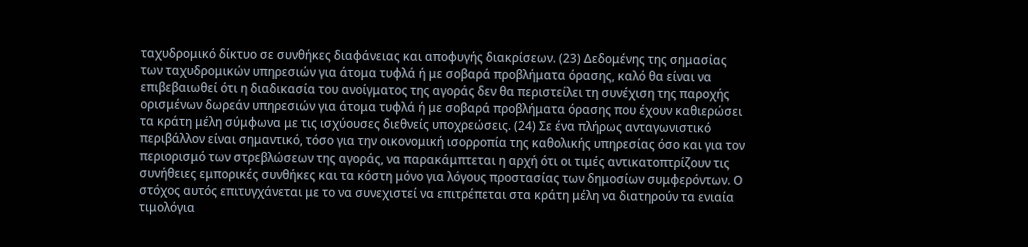ταχυδρομικό δίκτυο σε συνθήκες διαφάνειας και αποφυγής διακρίσεων. (23) Δεδομένης της σημασίας των ταχυδρομικών υπηρεσιών για άτομα τυφλά ή με σοβαρά προβλήματα όρασης, καλό θα είναι να επιβεβαιωθεί ότι η διαδικασία του ανοίγματος της αγοράς δεν θα περιστείλει τη συνέχιση της παροχής ορισμένων δωρεάν υπηρεσιών για άτομα τυφλά ή με σοβαρά προβλήματα όρασης που έχουν καθιερώσει τα κράτη μέλη σύμφωνα με τις ισχύουσες διεθνείς υποχρεώσεις. (24) Σε ένα πλήρως ανταγωνιστικό περιβάλλον είναι σημαντικό, τόσο για την οικονομική ισορροπία της καθολικής υπηρεσίας όσο και για τον περιορισμό των στρεβλώσεων της αγοράς, να παρακάμπτεται η αρχή ότι οι τιμές αντικατοπτρίζουν τις συνήθειες εμπορικές συνθήκες και τα κόστη μόνο για λόγους προστασίας των δημοσίων συμφερόντων. Ο στόχος αυτός επιτυγχάνεται με το να συνεχιστεί να επιτρέπεται στα κράτη μέλη να διατηρούν τα ενιαία τιμολόγια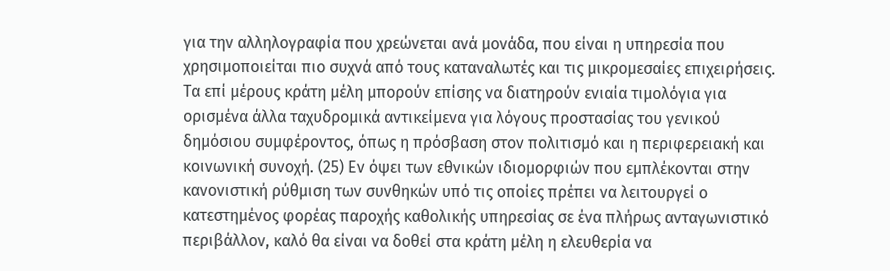για την αλληλογραφία που χρεώνεται ανά μονάδα, που είναι η υπηρεσία που χρησιμοποιείται πιο συχνά από τους καταναλωτές και τις μικρομεσαίες επιχειρήσεις. Τα επί μέρους κράτη μέλη μπορούν επίσης να διατηρούν ενιαία τιμολόγια για ορισμένα άλλα ταχυδρομικά αντικείμενα για λόγους προστασίας του γενικού δημόσιου συμφέροντος, όπως η πρόσβαση στον πολιτισμό και η περιφερειακή και κοινωνική συνοχή. (25) Εν όψει των εθνικών ιδιομορφιών που εμπλέκονται στην κανονιστική ρύθμιση των συνθηκών υπό τις οποίες πρέπει να λειτουργεί ο κατεστημένος φορέας παροχής καθολικής υπηρεσίας σε ένα πλήρως ανταγωνιστικό περιβάλλον, καλό θα είναι να δοθεί στα κράτη μέλη η ελευθερία να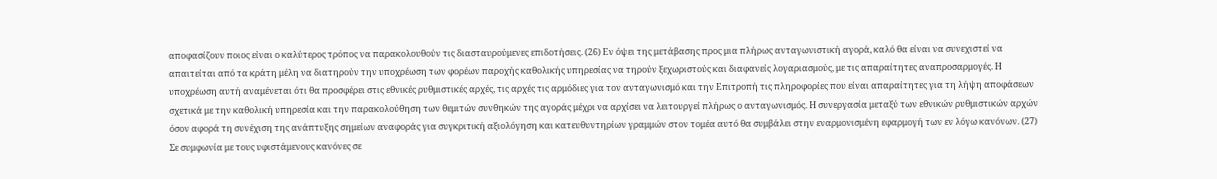αποφασίζουν ποιος είναι ο καλύτερος τρόπος να παρακολουθούν τις διασταυρούμενες επιδοτήσεις. (26) Εν όψει της μετάβασης προς μια πλήρως ανταγωνιστική αγορά, καλό θα είναι να συνεχιστεί να απαιτείται από τα κράτη μέλη να διατηρούν την υποχρέωση των φορέων παροχής καθολικής υπηρεσίας να τηρούν ξεχωριστούς και διαφανείς λογαριασμούς, με τις απαραίτητες αναπροσαρμογές. Η υποχρέωση αυτή αναμένεται ότι θα προσφέρει στις εθνικές ρυθμιστικές αρχές, τις αρχές τις αρμόδιες για τον ανταγωνισμό και την Επιτροπή τις πληροφορίες που είναι απαραίτητες για τη λήψη αποφάσεων σχετικά με την καθολική υπηρεσία και την παρακολούθηση των θεμιτών συνθηκών της αγοράς μέχρι να αρχίσει να λειτουργεί πλήρως ο ανταγωνισμός. Η συνεργασία μεταξύ των εθνικών ρυθμιστικών αρχών όσον αφορά τη συνέχιση της ανάπτυξης σημείων αναφοράς για συγκριτική αξιολόγηση και κατευθυντηρίων γραμμών στον τομέα αυτό θα συμβάλει στην εναρμονισμένη εφαρμογή των εν λόγω κανόνων. (27) Σε συμφωνία με τους υφιστάμενους κανόνες σε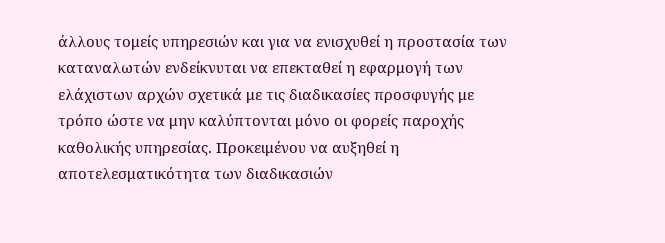άλλους τομείς υπηρεσιών και για να ενισχυθεί η προστασία των καταναλωτών ενδείκνυται να επεκταθεί η εφαρμογή των ελάχιστων αρχών σχετικά με τις διαδικασίες προσφυγής με τρόπο ώστε να μην καλύπτονται μόνο οι φορείς παροχής καθολικής υπηρεσίας. Προκειμένου να αυξηθεί η αποτελεσματικότητα των διαδικασιών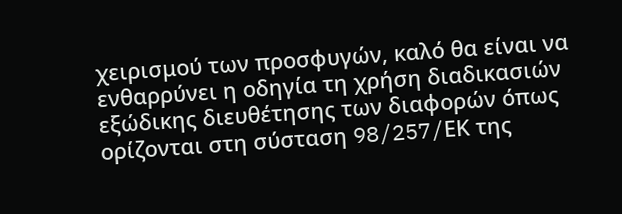χειρισμού των προσφυγών, καλό θα είναι να ενθαρρύνει η οδηγία τη χρήση διαδικασιών εξώδικης διευθέτησης των διαφορών όπως ορίζονται στη σύσταση 98/257/EΚ της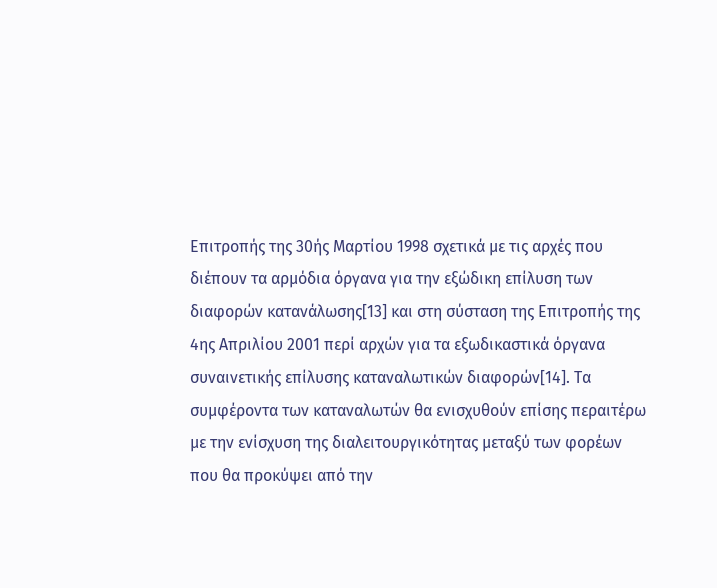Επιτροπής της 30ής Μαρτίου 1998 σχετικά με τις αρχές που διέπουν τα αρμόδια όργανα για την εξώδικη επίλυση των διαφορών κατανάλωσης[13] και στη σύσταση της Επιτροπής της 4ης Απριλίου 2001 περί αρχών για τα εξωδικαστικά όργανα συναινετικής επίλυσης καταναλωτικών διαφορών[14]. Τα συμφέροντα των καταναλωτών θα ενισχυθούν επίσης περαιτέρω με την ενίσχυση της διαλειτουργικότητας μεταξύ των φορέων που θα προκύψει από την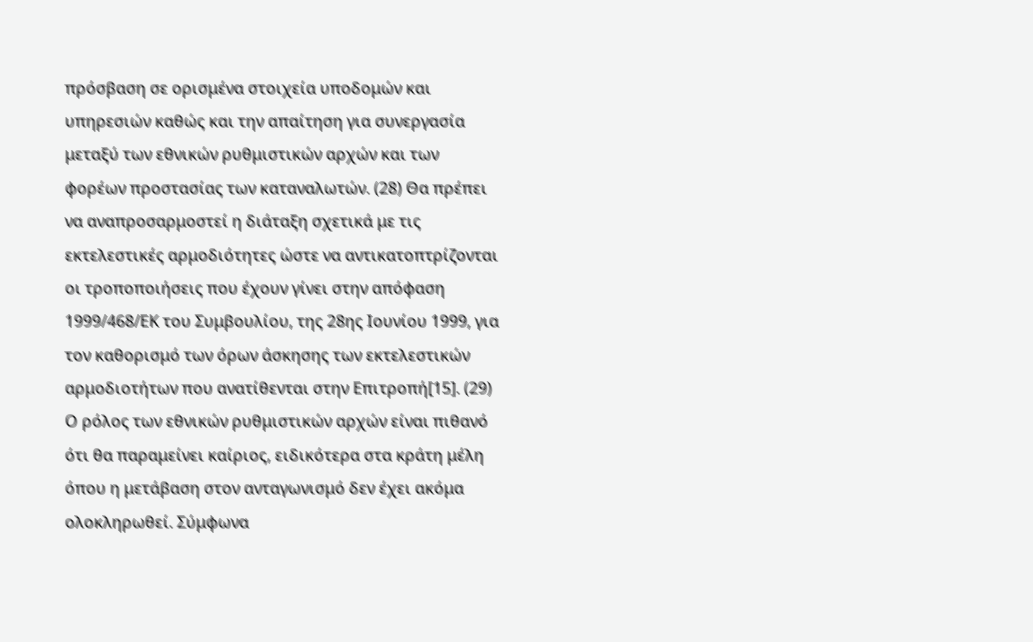πρόσβαση σε ορισμένα στοιχεία υποδομών και υπηρεσιών καθώς και την απαίτηση για συνεργασία μεταξύ των εθνικών ρυθμιστικών αρχών και των φορέων προστασίας των καταναλωτών. (28) Θα πρέπει να αναπροσαρμοστεί η διάταξη σχετικά με τις εκτελεστικές αρμοδιότητες ώστε να αντικατοπτρίζονται οι τροποποιήσεις που έχουν γίνει στην απόφαση 1999/468/ΕΚ του Συμβουλίου, της 28ης Ιουνίου 1999, για τον καθορισμό των όρων άσκησης των εκτελεστικών αρμοδιοτήτων που ανατίθενται στην Επιτροπή[15]. (29) Ο ρόλος των εθνικών ρυθμιστικών αρχών είναι πιθανό ότι θα παραμείνει καίριος, ειδικότερα στα κράτη μέλη όπου η μετάβαση στον ανταγωνισμό δεν έχει ακόμα ολοκληρωθεί. Σύμφωνα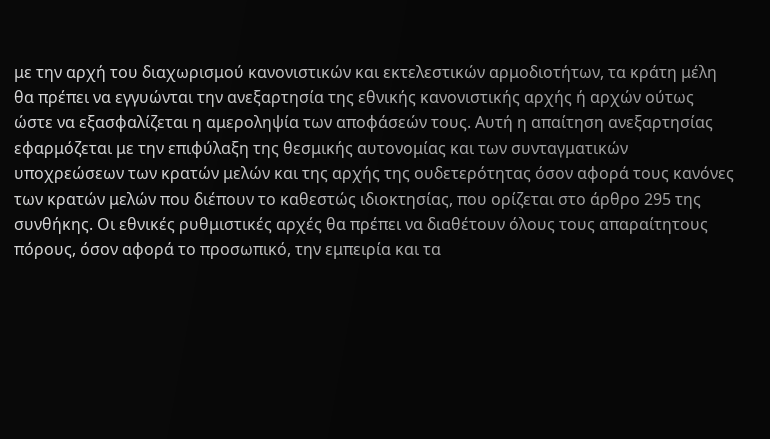με την αρχή του διαχωρισμού κανονιστικών και εκτελεστικών αρμοδιοτήτων, τα κράτη μέλη θα πρέπει να εγγυώνται την ανεξαρτησία της εθνικής κανονιστικής αρχής ή αρχών ούτως ώστε να εξασφαλίζεται η αμεροληψία των αποφάσεών τους. Αυτή η απαίτηση ανεξαρτησίας εφαρμόζεται με την επιφύλαξη της θεσμικής αυτονομίας και των συνταγματικών υποχρεώσεων των κρατών μελών και της αρχής της ουδετερότητας όσον αφορά τους κανόνες των κρατών μελών που διέπουν το καθεστώς ιδιοκτησίας, που ορίζεται στο άρθρο 295 της συνθήκης. Οι εθνικές ρυθμιστικές αρχές θα πρέπει να διαθέτουν όλους τους απαραίτητους πόρους, όσον αφορά το προσωπικό, την εμπειρία και τα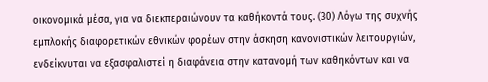οικονομικά μέσα, για να διεκπεραιώνουν τα καθήκοντά τους. (30) Λόγω της συχνής εμπλοκής διαφορετικών εθνικών φορέων στην άσκηση κανονιστικών λειτουργιών, ενδείκνυται να εξασφαλιστεί η διαφάνεια στην κατανομή των καθηκόντων και να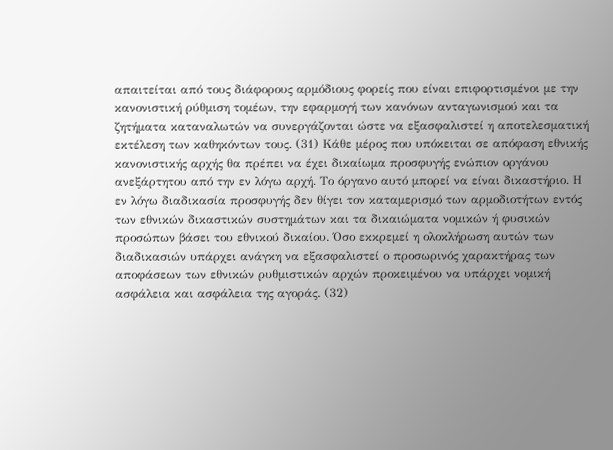απαιτείται από τους διάφορους αρμόδιους φορείς που είναι επιφορτισμένοι με την κανονιστική ρύθμιση τομέων, την εφαρμογή των κανόνων ανταγωνισμού και τα ζητήματα καταναλωτών να συνεργάζονται ώστε να εξασφαλιστεί η αποτελεσματική εκτέλεση των καθηκόντων τους. (31) Κάθε μέρος που υπόκειται σε απόφαση εθνικής κανονιστικής αρχής θα πρέπει να έχει δικαίωμα προσφυγής ενώπιον οργάνου ανεξάρτητου από την εν λόγω αρχή. Το όργανο αυτό μπορεί να είναι δικαστήριο. Η εν λόγω διαδικασία προσφυγής δεν θίγει τον καταμερισμό των αρμοδιοτήτων εντός των εθνικών δικαστικών συστημάτων και τα δικαιώματα νομικών ή φυσικών προσώπων βάσει του εθνικού δικαίου. Όσο εκκρεμεί η ολοκλήρωση αυτών των διαδικασιών υπάρχει ανάγκη να εξασφαλιστεί ο προσωρινός χαρακτήρας των αποφάσεων των εθνικών ρυθμιστικών αρχών προκειμένου να υπάρχει νομική ασφάλεια και ασφάλεια της αγοράς. (32)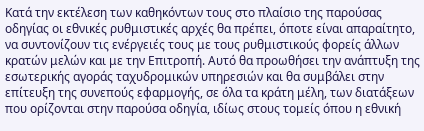Κατά την εκτέλεση των καθηκόντων τους στο πλαίσιο της παρούσας οδηγίας οι εθνικές ρυθμιστικές αρχές θα πρέπει, όποτε είναι απαραίτητο, να συντονίζουν τις ενέργειές τους με τους ρυθμιστικούς φορείς άλλων κρατών μελών και με την Επιτροπή. Αυτό θα προωθήσει την ανάπτυξη της εσωτερικής αγοράς ταχυδρομικών υπηρεσιών και θα συμβάλει στην επίτευξη της συνεπούς εφαρμογής, σε όλα τα κράτη μέλη, των διατάξεων που ορίζονται στην παρούσα οδηγία, ιδίως στους τομείς όπου η εθνική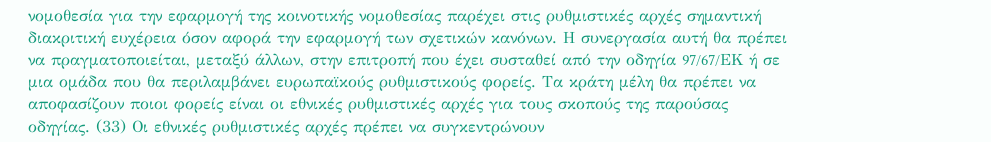νομοθεσία για την εφαρμογή της κοινοτικής νομοθεσίας παρέχει στις ρυθμιστικές αρχές σημαντική διακριτική ευχέρεια όσον αφορά την εφαρμογή των σχετικών κανόνων. Η συνεργασία αυτή θα πρέπει να πραγματοποιείται, μεταξύ άλλων, στην επιτροπή που έχει συσταθεί από την οδηγία 97/67/EΚ ή σε μια ομάδα που θα περιλαμβάνει ευρωπαϊκούς ρυθμιστικούς φορείς. Τα κράτη μέλη θα πρέπει να αποφασίζουν ποιοι φορείς είναι οι εθνικές ρυθμιστικές αρχές για τους σκοπούς της παρούσας οδηγίας. (33) Οι εθνικές ρυθμιστικές αρχές πρέπει να συγκεντρώνουν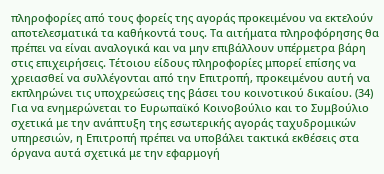πληροφορίες από τους φορείς της αγοράς προκειμένου να εκτελούν αποτελεσματικά τα καθήκοντά τους. Τα αιτήματα πληροφόρησης θα πρέπει να είναι αναλογικά και να μην επιβάλλουν υπέρμετρα βάρη στις επιχειρήσεις. Τέτοιου είδους πληροφορίες μπορεί επίσης να χρειασθεί να συλλέγονται από την Επιτροπή, προκειμένου αυτή να εκπληρώνει τις υποχρεώσεις της βάσει του κοινοτικού δικαίου. (34) Για να ενημερώνεται το Ευρωπαϊκό Κοινοβούλιο και το Συμβούλιο σχετικά με την ανάπτυξη της εσωτερικής αγοράς ταχυδρομικών υπηρεσιών, η Επιτροπή πρέπει να υποβάλει τακτικά εκθέσεις στα όργανα αυτά σχετικά με την εφαρμογή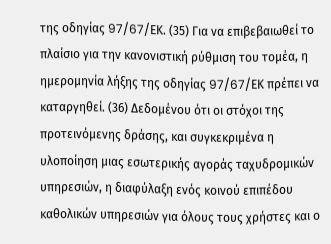της οδηγίας 97/67/EΚ. (35) Για να επιβεβαιωθεί το πλαίσιο για την κανονιστική ρύθμιση του τομέα, η ημερομηνία λήξης της οδηγίας 97/67/EΚ πρέπει να καταργηθεί. (36) Δεδομένου ότι οι στόχοι της προτεινόμενης δράσης, και συγκεκριμένα η υλοποίηση μιας εσωτερικής αγοράς ταχυδρομικών υπηρεσιών, η διαφύλαξη ενός κοινού επιπέδου καθολικών υπηρεσιών για όλους τους χρήστες και ο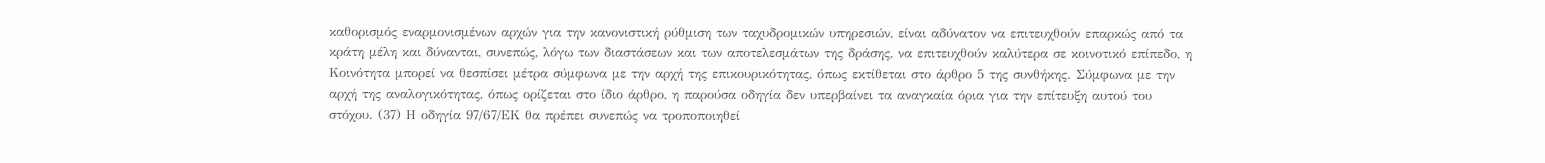καθορισμός εναρμονισμένων αρχών για την κανονιστική ρύθμιση των ταχυδρομικών υπηρεσιών, είναι αδύνατον να επιτευχθούν επαρκώς από τα κράτη μέλη και δύνανται, συνεπώς, λόγω των διαστάσεων και των αποτελεσμάτων της δράσης, να επιτευχθούν καλύτερα σε κοινοτικό επίπεδο, η Κοινότητα μπορεί να θεσπίσει μέτρα σύμφωνα με την αρχή της επικουρικότητας, όπως εκτίθεται στο άρθρο 5 της συνθήκης. Σύμφωνα με την αρχή της αναλογικότητας, όπως ορίζεται στο ίδιο άρθρο, η παρούσα οδηγία δεν υπερβαίνει τα αναγκαία όρια για την επίτευξη αυτού του στόχου. (37) Η οδηγία 97/67/ΕΚ θα πρέπει συνεπώς να τροποποιηθεί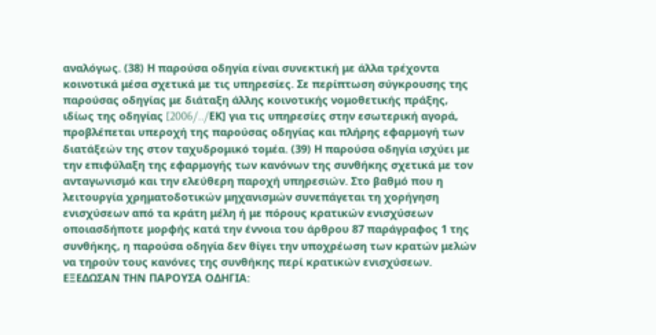αναλόγως. (38) Η παρούσα οδηγία είναι συνεκτική με άλλα τρέχοντα κοινοτικά μέσα σχετικά με τις υπηρεσίες. Σε περίπτωση σύγκρουσης της παρούσας οδηγίας με διάταξη άλλης κοινοτικής νομοθετικής πράξης, ιδίως της οδηγίας [2006/../EΚ] για τις υπηρεσίες στην εσωτερική αγορά, προβλέπεται υπεροχή της παρούσας οδηγίας και πλήρης εφαρμογή των διατάξεών της στον ταχυδρομικό τομέα. (39) Η παρούσα οδηγία ισχύει με την επιφύλαξη της εφαρμογής των κανόνων της συνθήκης σχετικά με τον ανταγωνισμό και την ελεύθερη παροχή υπηρεσιών. Στο βαθμό που η λειτουργία χρηματοδοτικών μηχανισμών συνεπάγεται τη χορήγηση ενισχύσεων από τα κράτη μέλη ή με πόρους κρατικών ενισχύσεων οποιασδήποτε μορφής κατά την έννοια του άρθρου 87 παράγραφος 1 της συνθήκης, η παρούσα οδηγία δεν θίγει την υποχρέωση των κρατών μελών να τηρούν τους κανόνες της συνθήκης περί κρατικών ενισχύσεων. ΕΞΕΔΩΣΑΝ ΤΗΝ ΠΑΡΟΥΣΑ ΟΔΗΓΙΑ: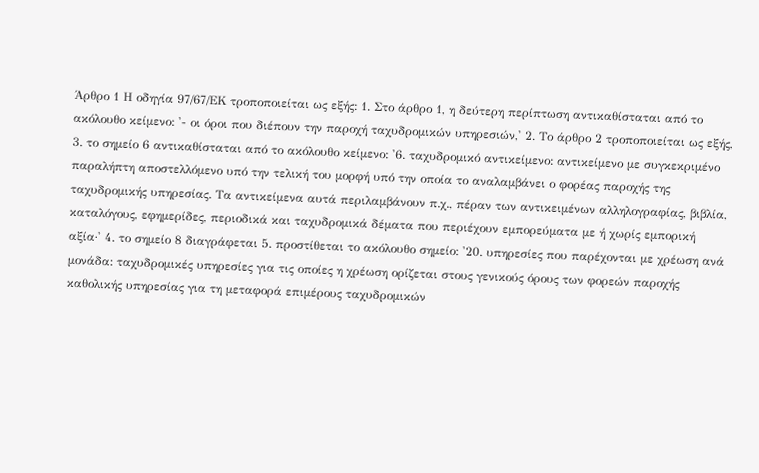Άρθρο 1 Η οδηγία 97/67/ΕΚ τροποποιείται ως εξής: 1. Στο άρθρο 1, η δεύτερη περίπτωση αντικαθίσταται από το ακόλουθο κείμενο: '- οι όροι που διέπουν την παροχή ταχυδρομικών υπηρεσιών,' 2. Το άρθρο 2 τροποποιείται ως εξής, 3. το σημείο 6 αντικαθίσταται από το ακόλουθο κείμενο: '6. ταχυδρομικό αντικείμενο: αντικείμενο με συγκεκριμένο παραλήπτη αποστελλόμενο υπό την τελική του μορφή υπό την οποία το αναλαμβάνει ο φορέας παροχής της ταχυδρομικής υπηρεσίας. Τα αντικείμενα αυτά περιλαμβάνουν π.χ., πέραν των αντικειμένων αλληλογραφίας, βιβλία, καταλόγους, εφημερίδες, περιοδικά και ταχυδρομικά δέματα που περιέχουν εμπορεύματα με ή χωρίς εμπορική αξία·' 4. το σημείο 8 διαγράφεται 5. προστίθεται το ακόλουθο σημείο: '20. υπηρεσίες που παρέχονται με χρέωση ανά μονάδα: ταχυδρομικές υπηρεσίες για τις οποίες η χρέωση ορίζεται στους γενικούς όρους των φορεών παροχής καθολικής υπηρεσίας για τη μεταφορά επιμέρους ταχυδρομικών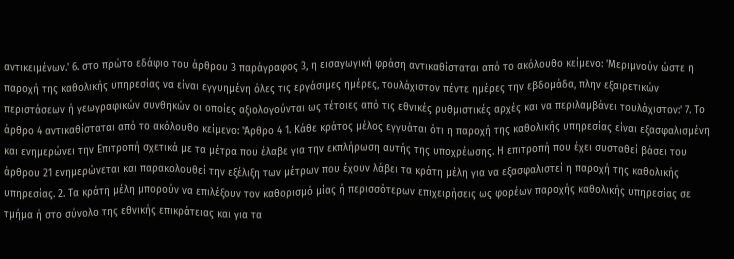αντικειμένων.' 6. στο πρώτο εδάφιο του άρθρου 3 παράγραφος 3, η εισαγωγική φράση αντικαθίσταται από το ακόλουθο κείμενο: 'Μεριμνούν ώστε η παροχή της καθολικής υπηρεσίας να είναι εγγυημένη όλες τις εργάσιμες ημέρες, τουλάχιστον πέντε ημέρες την εβδομάδα, πλην εξαιρετικών περιστάσεων ή γεωγραφικών συνθηκών οι οποίες αξιολογούνται ως τέτοιες από τις εθνικές ρυθμιστικές αρχές και να περιλαμβάνει τουλάχιστον:' 7. Το άρθρο 4 αντικαθίσταται από το ακόλουθο κείμενο: 'Άρθρο 4 1. Κάθε κράτος μέλος εγγυάται ότι η παροχή της καθολικής υπηρεσίας είναι εξασφαλισμένη και ενημερώνει την Επιτροπή σχετικά με τα μέτρα που έλαβε για την εκπλήρωση αυτής της υποχρέωσης. Η επιτροπή που έχει συσταθεί βάσει του άρθρου 21 ενημερώνεται και παρακολουθεί την εξέλιξη των μέτρων που έχουν λάβει τα κράτη μέλη για να εξασφαλιστεί η παροχή της καθολικής υπηρεσίας. 2. Τα κράτη μέλη μπορούν να επιλέξουν τον καθορισμό μίας ή περισσότερων επιχειρήσεις ως φορέων παροχής καθολικής υπηρεσίας σε τμήμα ή στο σύνολο της εθνικής επικράτειας και για τα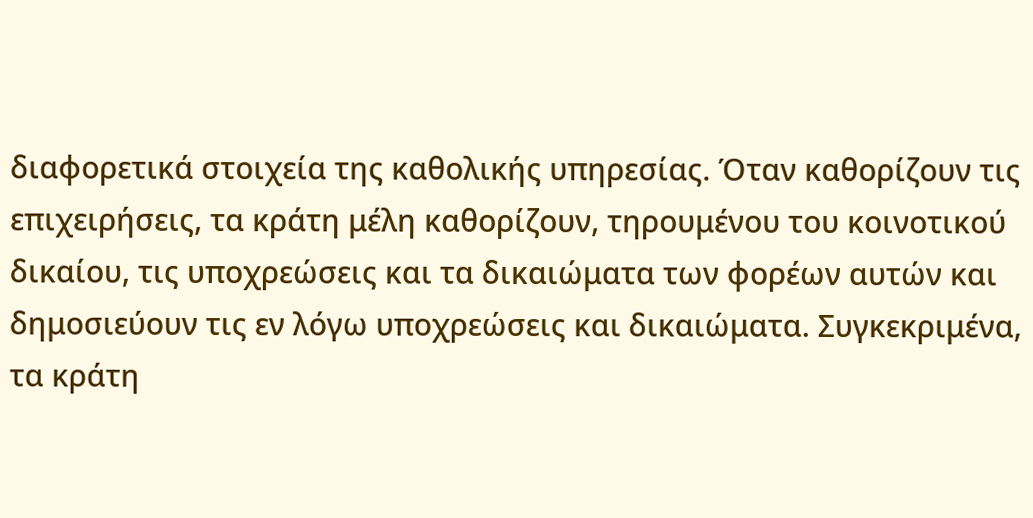διαφορετικά στοιχεία της καθολικής υπηρεσίας. Όταν καθορίζουν τις επιχειρήσεις, τα κράτη μέλη καθορίζουν, τηρουμένου του κοινοτικού δικαίου, τις υποχρεώσεις και τα δικαιώματα των φορέων αυτών και δημοσιεύουν τις εν λόγω υποχρεώσεις και δικαιώματα. Συγκεκριμένα, τα κράτη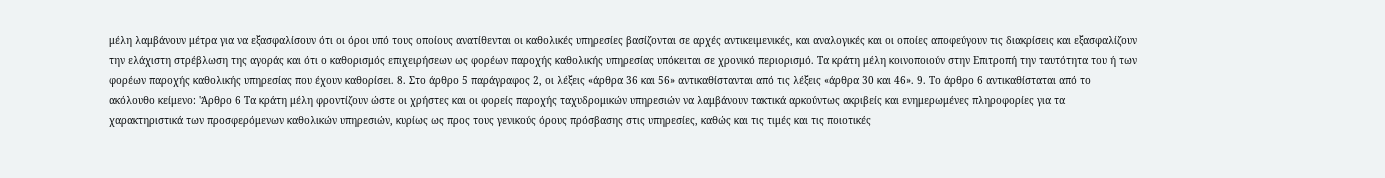μέλη λαμβάνουν μέτρα για να εξασφαλίσουν ότι οι όροι υπό τους οποίους ανατίθενται οι καθολικές υπηρεσίες βασίζονται σε αρχές αντικειμενικές, και αναλογικές και οι οποίες αποφεύγουν τις διακρίσεις και εξασφαλίζουν την ελάχιστη στρέβλωση της αγοράς και ότι ο καθορισμός επιχειρήσεων ως φορέων παροχής καθολικής υπηρεσίας υπόκειται σε χρονικό περιορισμό. Τα κράτη μέλη κοινοποιούν στην Επιτροπή την ταυτότητα του ή των φορέων παροχής καθολικής υπηρεσίας που έχουν καθορίσει. 8. Στο άρθρο 5 παράγραφος 2, οι λέξεις «άρθρα 36 και 56» αντικαθίστανται από τις λέξεις «άρθρα 30 και 46». 9. Το άρθρο 6 αντικαθίσταται από το ακόλουθο κείμενο: 'Άρθρο 6 Τα κράτη μέλη φροντίζουν ώστε οι χρήστες και οι φορείς παροχής ταχυδρομικών υπηρεσιών να λαμβάνουν τακτικά αρκούντως ακριβείς και ενημερωμένες πληροφορίες για τα χαρακτηριστικά των προσφερόμενων καθολικών υπηρεσιών, κυρίως ως προς τους γενικούς όρους πρόσβασης στις υπηρεσίες, καθώς και τις τιμές και τις ποιοτικές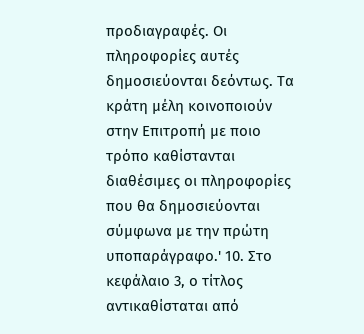προδιαγραφές. Οι πληροφορίες αυτές δημοσιεύονται δεόντως. Τα κράτη μέλη κοινοποιούν στην Επιτροπή με ποιο τρόπο καθίστανται διαθέσιμες οι πληροφορίες που θα δημοσιεύονται σύμφωνα με την πρώτη υποπαράγραφο.' 10. Στο κεφάλαιο 3, ο τίτλος αντικαθίσταται από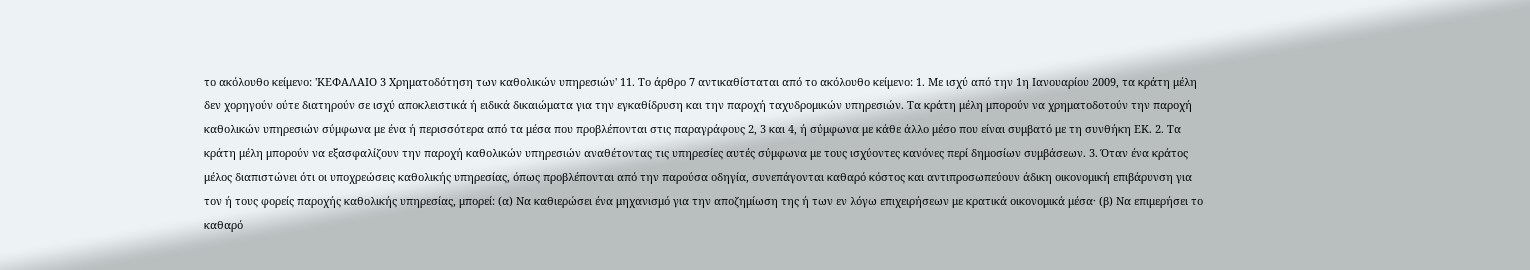το ακόλουθο κείμενο: 'ΚΕΦΑΛΑΙΟ 3 Χρηματοδότηση των καθολικών υπηρεσιών' 11. Το άρθρο 7 αντικαθίσταται από το ακόλουθο κείμενο: 1. Με ισχύ από την 1η Ιανουαρίου 2009, τα κράτη μέλη δεν χορηγούν ούτε διατηρούν σε ισχύ αποκλειστικά ή ειδικά δικαιώματα για την εγκαθίδρυση και την παροχή ταχυδρομικών υπηρεσιών. Τα κράτη μέλη μπορούν να χρηματοδοτούν την παροχή καθολικών υπηρεσιών σύμφωνα με ένα ή περισσότερα από τα μέσα που προβλέπονται στις παραγράφους 2, 3 και 4, ή σύμφωνα με κάθε άλλο μέσο που είναι συμβατό με τη συνθήκη ΕΚ. 2. Τα κράτη μέλη μπορούν να εξασφαλίζουν την παροχή καθολικών υπηρεσιών αναθέτοντας τις υπηρεσίες αυτές σύμφωνα με τους ισχύοντες κανόνες περί δημοσίων συμβάσεων. 3. Όταν ένα κράτος μέλος διαπιστώνει ότι οι υποχρεώσεις καθολικής υπηρεσίας, όπως προβλέπονται από την παρούσα οδηγία, συνεπάγονται καθαρό κόστος και αντιπροσωπεύουν άδικη οικονομική επιβάρυνση για τον ή τους φορείς παροχής καθολικής υπηρεσίας, μπορεί: (α) Να καθιερώσει ένα μηχανισμό για την αποζημίωση της ή των εν λόγω επιχειρήσεων με κρατικά οικονομικά μέσα· (β) Να επιμερήσει το καθαρό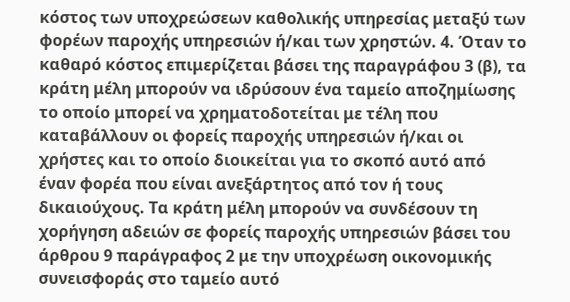κόστος των υποχρεώσεων καθολικής υπηρεσίας μεταξύ των φορέων παροχής υπηρεσιών ή/και των χρηστών. 4. Όταν το καθαρό κόστος επιμερίζεται βάσει της παραγράφου 3 (β), τα κράτη μέλη μπορούν να ιδρύσουν ένα ταμείο αποζημίωσης το οποίο μπορεί να χρηματοδοτείται με τέλη που καταβάλλουν οι φορείς παροχής υπηρεσιών ή/και οι χρήστες και το οποίο διοικείται για το σκοπό αυτό από έναν φορέα που είναι ανεξάρτητος από τον ή τους δικαιούχους. Τα κράτη μέλη μπορούν να συνδέσουν τη χορήγηση αδειών σε φορείς παροχής υπηρεσιών βάσει του άρθρου 9 παράγραφος 2 με την υποχρέωση οικονομικής συνεισφοράς στο ταμείο αυτό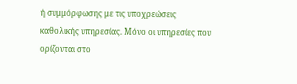ή συμμόρφωσης με τις υποχρεώσεις καθολικής υπηρεσίας. Μόνο οι υπηρεσίες που ορίζονται στο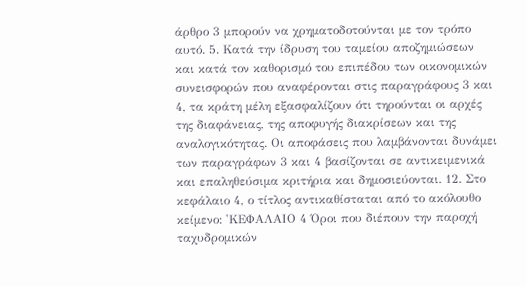άρθρο 3 μπορούν να χρηματοδοτούνται με τον τρόπο αυτό. 5. Κατά την ίδρυση του ταμείου αποζημιώσεων και κατά τον καθορισμό του επιπέδου των οικονομικών συνεισφορών που αναφέρονται στις παραγράφους 3 και 4, τα κράτη μέλη εξασφαλίζουν ότι τηρούνται οι αρχές της διαφάνειας, της αποφυγής διακρίσεων και της αναλογικότητας. Οι αποφάσεις που λαμβάνονται δυνάμει των παραγράφων 3 και 4 βασίζονται σε αντικειμενικά και επαληθεύσιμα κριτήρια και δημοσιεύονται. 12. Στο κεφάλαιο 4, ο τίτλος αντικαθίσταται από το ακόλουθο κείμενο: 'ΚΕΦΑΛΑΙΟ 4 Όροι που διέπουν την παροχή ταχυδρομικών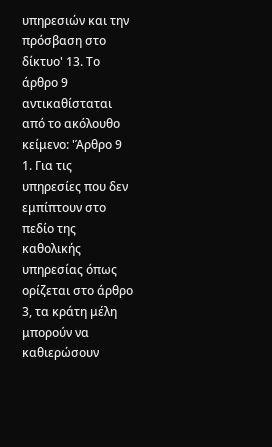υπηρεσιών και την πρόσβαση στο δίκτυο' 13. Το άρθρο 9 αντικαθίσταται από το ακόλουθο κείμενο: 'Άρθρο 9 1. Για τις υπηρεσίες που δεν εμπίπτουν στο πεδίο της καθολικής υπηρεσίας όπως ορίζεται στο άρθρο 3, τα κράτη μέλη μπορούν να καθιερώσουν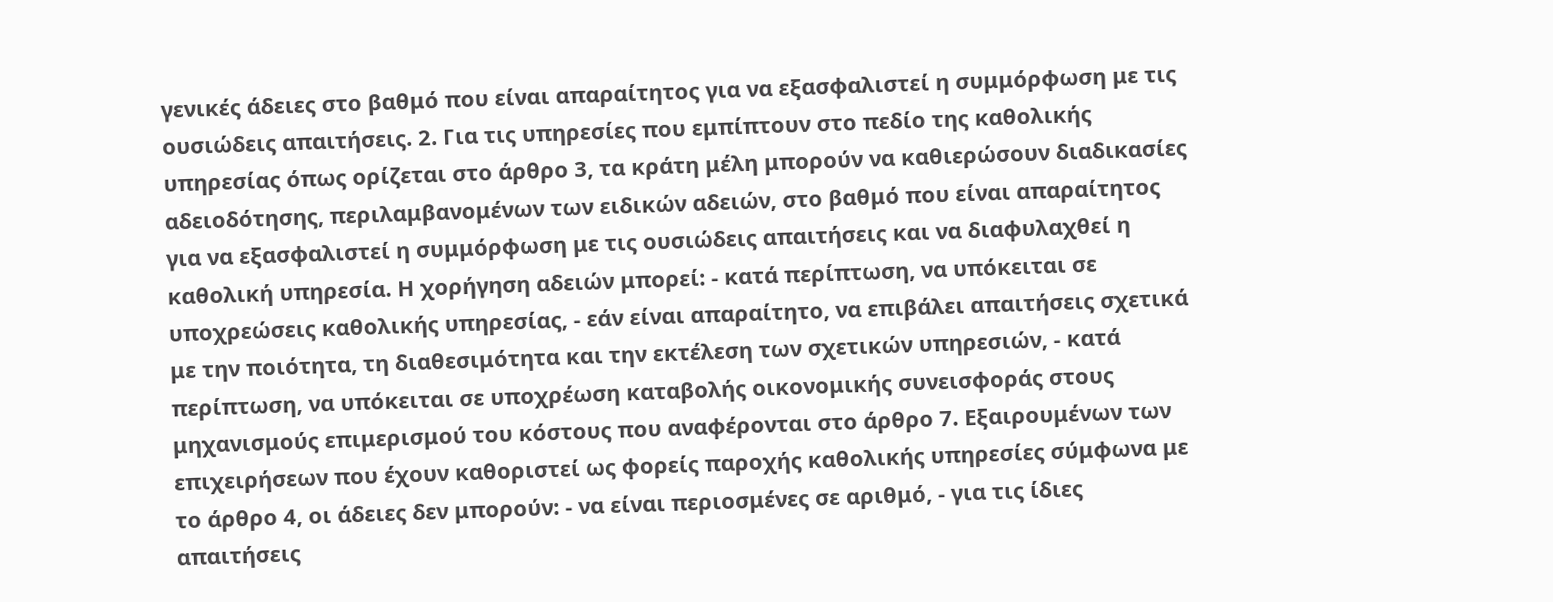γενικές άδειες στο βαθμό που είναι απαραίτητος για να εξασφαλιστεί η συμμόρφωση με τις ουσιώδεις απαιτήσεις. 2. Για τις υπηρεσίες που εμπίπτουν στο πεδίο της καθολικής υπηρεσίας όπως ορίζεται στο άρθρο 3, τα κράτη μέλη μπορούν να καθιερώσουν διαδικασίες αδειοδότησης, περιλαμβανομένων των ειδικών αδειών, στο βαθμό που είναι απαραίτητος για να εξασφαλιστεί η συμμόρφωση με τις ουσιώδεις απαιτήσεις και να διαφυλαχθεί η καθολική υπηρεσία. Η χορήγηση αδειών μπορεί: - κατά περίπτωση, να υπόκειται σε υποχρεώσεις καθολικής υπηρεσίας, - εάν είναι απαραίτητο, να επιβάλει απαιτήσεις σχετικά με την ποιότητα, τη διαθεσιμότητα και την εκτέλεση των σχετικών υπηρεσιών, - κατά περίπτωση, να υπόκειται σε υποχρέωση καταβολής οικονομικής συνεισφοράς στους μηχανισμούς επιμερισμού του κόστους που αναφέρονται στο άρθρο 7. Εξαιρουμένων των επιχειρήσεων που έχουν καθοριστεί ως φορείς παροχής καθολικής υπηρεσίες σύμφωνα με το άρθρο 4, οι άδειες δεν μπορούν: - να είναι περιοσμένες σε αριθμό, - για τις ίδιες απαιτήσεις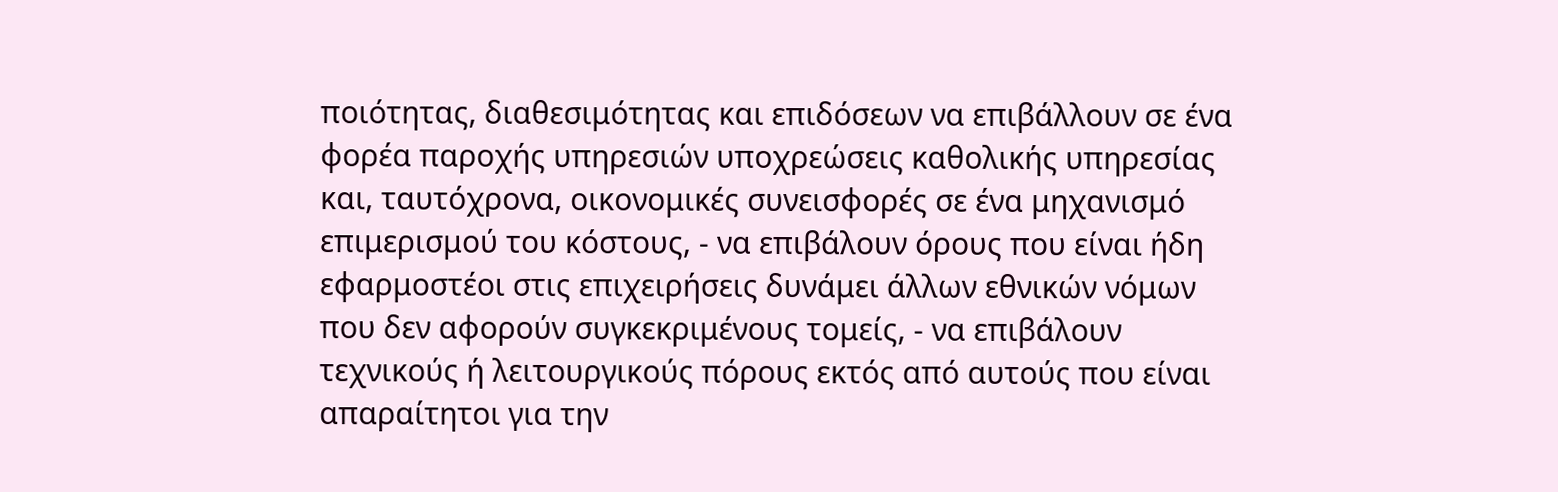ποιότητας, διαθεσιμότητας και επιδόσεων να επιβάλλουν σε ένα φορέα παροχής υπηρεσιών υποχρεώσεις καθολικής υπηρεσίας και, ταυτόχρονα, οικονομικές συνεισφορές σε ένα μηχανισμό επιμερισμού του κόστους, - να επιβάλουν όρους που είναι ήδη εφαρμοστέοι στις επιχειρήσεις δυνάμει άλλων εθνικών νόμων που δεν αφορούν συγκεκριμένους τομείς, - να επιβάλουν τεχνικούς ή λειτουργικούς πόρους εκτός από αυτούς που είναι απαραίτητοι για την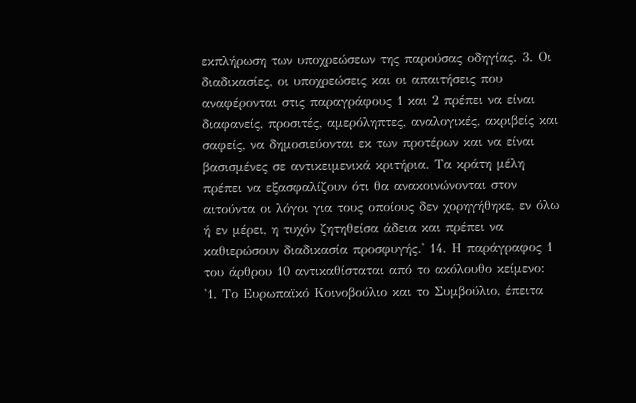εκπλήρωση των υποχρεώσεων της παρούσας οδηγίας. 3. Οι διαδικασίες, οι υποχρεώσεις και οι απαιτήσεις που αναφέρονται στις παραγράφους 1 και 2 πρέπει να είναι διαφανείς, προσιτές, αμερόληπτες, αναλογικές, ακριβείς και σαφείς, να δημοσιεύονται εκ των προτέρων και να είναι βασισμένες σε αντικειμενικά κριτήρια. Τα κράτη μέλη πρέπει να εξασφαλίζουν ότι θα ανακοινώνονται στον αιτούντα οι λόγοι για τους οποίους δεν χορηγήθηκε, εν όλω ή εν μέρει, η τυχόν ζητηθείσα άδεια και πρέπει να καθιερώσουν διαδικασία προσφυγής.' 14. Η παράγραφος 1 του άρθρου 10 αντικαθίσταται από το ακόλουθο κείμενο: '1. Το Ευρωπαϊκό Κοινοβούλιο και το Συμβούλιο, έπειτα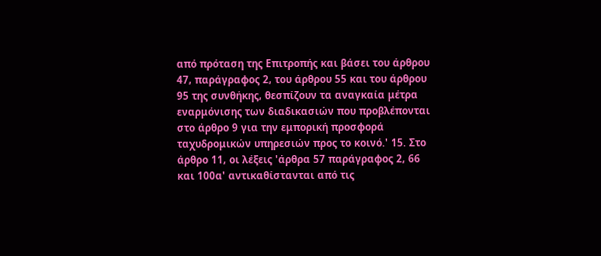από πρόταση της Επιτροπής και βάσει του άρθρου 47, παράγραφος 2, του άρθρου 55 και του άρθρου 95 της συνθήκης, θεσπίζουν τα αναγκαία μέτρα εναρμόνισης των διαδικασιών που προβλέπονται στο άρθρο 9 για την εμπορική προσφορά ταχυδρομικών υπηρεσιών προς το κοινό.' 15. Στο άρθρο 11, οι λέξεις 'άρθρα 57 παράγραφος 2, 66 και 100α' αντικαθίστανται από τις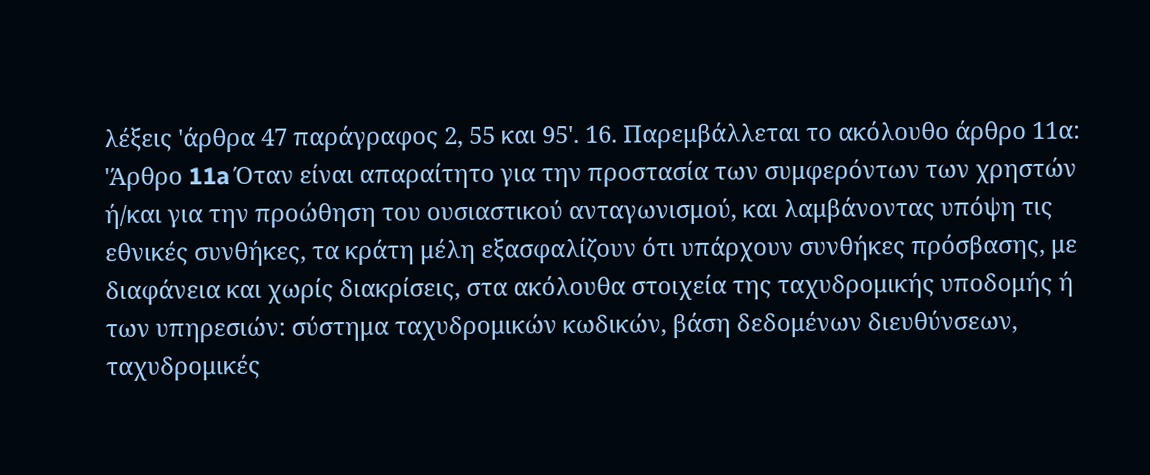λέξεις 'άρθρα 47 παράγραφος 2, 55 και 95'. 16. Παρεμβάλλεται το ακόλουθο άρθρο 11α: 'Άρθρο 11a Όταν είναι απαραίτητο για την προστασία των συμφερόντων των χρηστών ή/και για την προώθηση του ουσιαστικού ανταγωνισμού, και λαμβάνοντας υπόψη τις εθνικές συνθήκες, τα κράτη μέλη εξασφαλίζουν ότι υπάρχουν συνθήκες πρόσβασης, με διαφάνεια και χωρίς διακρίσεις, στα ακόλουθα στοιχεία της ταχυδρομικής υποδομής ή των υπηρεσιών: σύστημα ταχυδρομικών κωδικών, βάση δεδομένων διευθύνσεων, ταχυδρομικές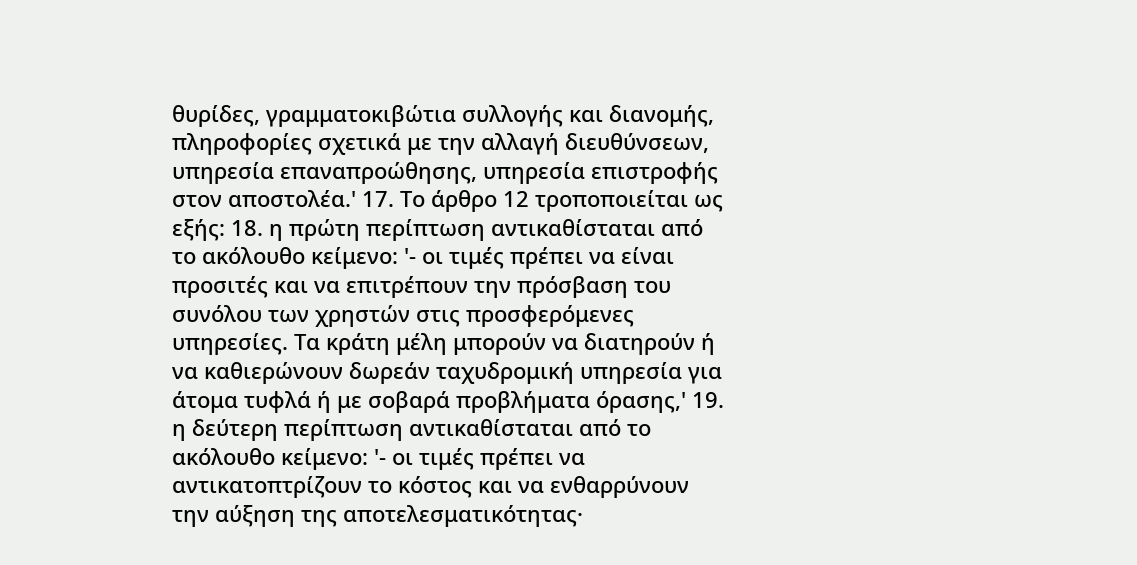θυρίδες, γραμματοκιβώτια συλλογής και διανομής, πληροφορίες σχετικά με την αλλαγή διευθύνσεων, υπηρεσία επαναπροώθησης, υπηρεσία επιστροφής στον αποστολέα.' 17. Το άρθρο 12 τροποποιείται ως εξής: 18. η πρώτη περίπτωση αντικαθίσταται από το ακόλουθο κείμενο: '- οι τιμές πρέπει να είναι προσιτές και να επιτρέπουν την πρόσβαση του συνόλου των χρηστών στις προσφερόμενες υπηρεσίες. Τα κράτη μέλη μπορούν να διατηρούν ή να καθιερώνουν δωρεάν ταχυδρομική υπηρεσία για άτομα τυφλά ή με σοβαρά προβλήματα όρασης,' 19. η δεύτερη περίπτωση αντικαθίσταται από το ακόλουθο κείμενο: '- οι τιμές πρέπει να αντικατοπτρίζουν το κόστος και να ενθαρρύνουν την αύξηση της αποτελεσματικότητας·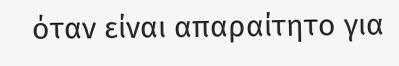όταν είναι απαραίτητο για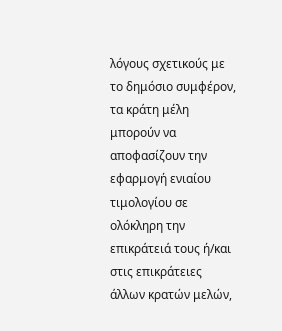λόγους σχετικούς με το δημόσιο συμφέρον, τα κράτη μέλη μπορούν να αποφασίζουν την εφαρμογή ενιαίου τιμολογίου σε ολόκληρη την επικράτειά τους ή/και στις επικράτειες άλλων κρατών μελών,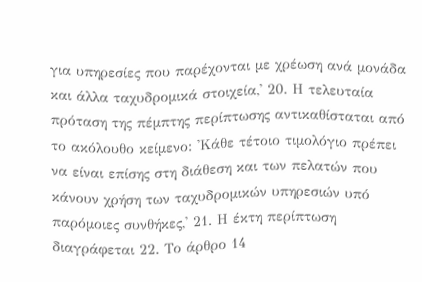για υπηρεσίες που παρέχονται με χρέωση ανά μονάδα και άλλα ταχυδρομικά στοιχεία,' 20. Η τελευταία πρόταση της πέμπτης περίπτωσης αντικαθίσταται από το ακόλουθο κείμενο: 'Κάθε τέτοιο τιμολόγιο πρέπει να είναι επίσης στη διάθεση και των πελατών που κάνουν χρήση των ταχυδρομικών υπηρεσιών υπό παρόμοιες συνθήκες,' 21. Η έκτη περίπτωση διαγράφεται 22. Το άρθρο 14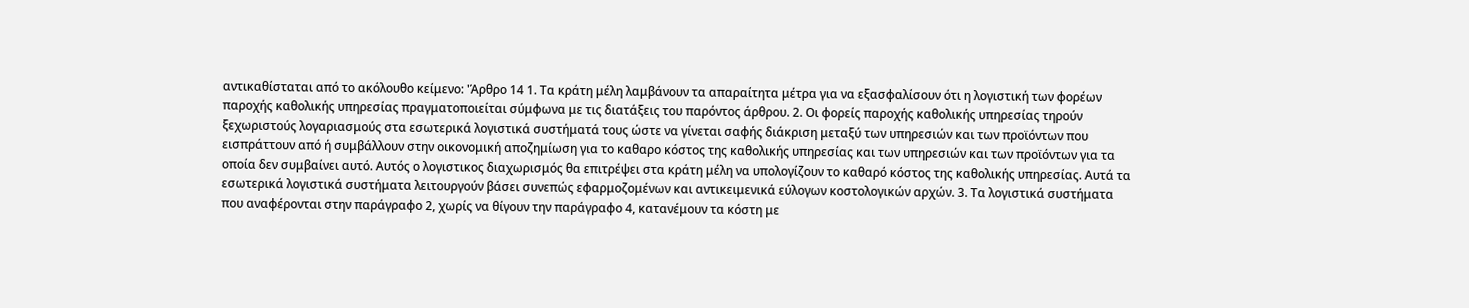αντικαθίσταται από το ακόλουθο κείμενο: 'Άρθρο 14 1. Τα κράτη μέλη λαμβάνουν τα απαραίτητα μέτρα για να εξασφαλίσουν ότι η λογιστική των φορέων παροχής καθολικής υπηρεσίας πραγματοποιείται σύμφωνα με τις διατάξεις του παρόντος άρθρου. 2. Οι φορείς παροχής καθολικής υπηρεσίας τηρούν ξεχωριστούς λογαριασμούς στα εσωτερικά λογιστικά συστήματά τους ώστε να γίνεται σαφής διάκριση μεταξύ των υπηρεσιών και των προϊόντων που εισπράττουν από ή συμβάλλουν στην οικονομική αποζημίωση για το καθαρο κόστος της καθολικής υπηρεσίας και των υπηρεσιών και των προϊόντων για τα οποία δεν συμβαίνει αυτό. Αυτός ο λογιστικος διαχωρισμός θα επιτρέψει στα κράτη μέλη να υπολογίζουν το καθαρό κόστος της καθολικής υπηρεσίας. Αυτά τα εσωτερικά λογιστικά συστήματα λειτουργούν βάσει συνεπώς εφαρμοζομένων και αντικειμενικά εύλογων κοστολογικών αρχών. 3. Τα λογιστικά συστήματα που αναφέρονται στην παράγραφο 2, χωρίς να θίγουν την παράγραφο 4, κατανέμουν τα κόστη με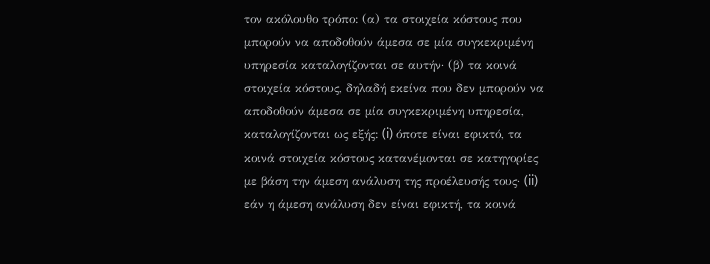τον ακόλουθο τρόπο: (α) τα στοιχεία κόστους που μπορούν να αποδοθούν άμεσα σε μία συγκεκριμένη υπηρεσία καταλογίζονται σε αυτήν· (β) τα κοινά στοιχεία κόστους, δηλαδή εκείνα που δεν μπορούν να αποδοθούν άμεσα σε μία συγκεκριμένη υπηρεσία, καταλογίζονται ως εξής: (i) όποτε είναι εφικτό, τα κοινά στοιχεία κόστους κατανέμονται σε κατηγορίες με βάση την άμεση ανάλυση της προέλευσής τους· (ii) εάν η άμεση ανάλυση δεν είναι εφικτή, τα κοινά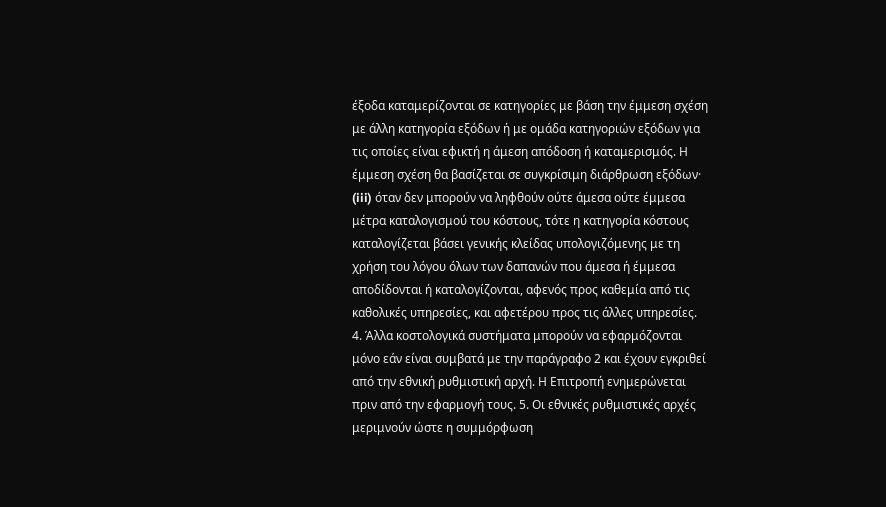έξοδα καταμερίζονται σε κατηγορίες με βάση την έμμεση σχέση με άλλη κατηγορία εξόδων ή με ομάδα κατηγοριών εξόδων για τις οποίες είναι εφικτή η άμεση απόδοση ή καταμερισμός. Η έμμεση σχέση θα βασίζεται σε συγκρίσιμη διάρθρωση εξόδων· (iii) όταν δεν μπορούν να ληφθούν ούτε άμεσα ούτε έμμεσα μέτρα καταλογισμού του κόστους, τότε η κατηγορία κόστους καταλογίζεται βάσει γενικής κλείδας υπολογιζόμενης με τη χρήση του λόγου όλων των δαπανών που άμεσα ή έμμεσα αποδίδονται ή καταλογίζονται, αφενός προς καθεμία από τις καθολικές υπηρεσίες, και αφετέρου προς τις άλλες υπηρεσίες. 4. Άλλα κοστολογικά συστήματα μπορούν να εφαρμόζονται μόνο εάν είναι συμβατά με την παράγραφο 2 και έχουν εγκριθεί από την εθνική ρυθμιστική αρχή. Η Επιτροπή ενημερώνεται πριν από την εφαρμογή τους. 5. Οι εθνικές ρυθμιστικές αρχές μεριμνούν ώστε η συμμόρφωση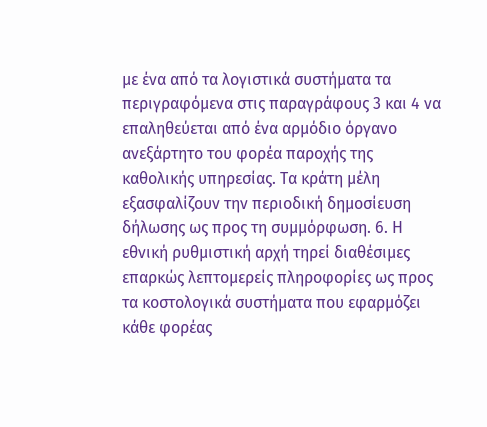με ένα από τα λογιστικά συστήματα τα περιγραφόμενα στις παραγράφους 3 και 4 να επαληθεύεται από ένα αρμόδιο όργανο ανεξάρτητο του φορέα παροχής της καθολικής υπηρεσίας. Τα κράτη μέλη εξασφαλίζουν την περιοδική δημοσίευση δήλωσης ως προς τη συμμόρφωση. 6. Η εθνική ρυθμιστική αρχή τηρεί διαθέσιμες επαρκώς λεπτομερείς πληροφορίες ως προς τα κοστολογικά συστήματα που εφαρμόζει κάθε φορέας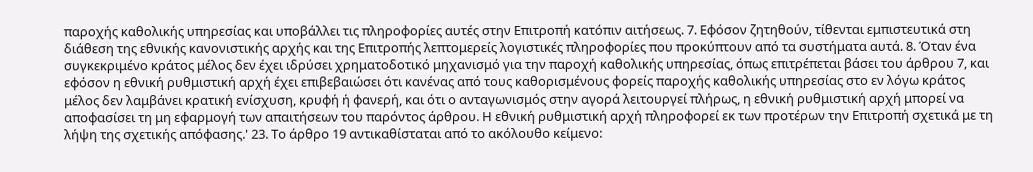παροχής καθολικής υπηρεσίας και υποβάλλει τις πληροφορίες αυτές στην Επιτροπή κατόπιν αιτήσεως. 7. Εφόσον ζητηθούν, τίθενται εμπιστευτικά στη διάθεση της εθνικής κανονιστικής αρχής και της Επιτροπής λεπτομερείς λογιστικές πληροφορίες που προκύπτουν από τα συστήματα αυτά. 8. Όταν ένα συγκεκριμένο κράτος μέλος δεν έχει ιδρύσει χρηματοδοτικό μηχανισμό για την παροχή καθολικής υπηρεσίας, όπως επιτρέπεται βάσει του άρθρου 7, και εφόσον η εθνική ρυθμιστική αρχή έχει επιβεβαιώσει ότι κανένας από τους καθορισμένους φορείς παροχής καθολικής υπηρεσίας στο εν λόγω κράτος μέλος δεν λαμβάνει κρατική ενίσχυση, κρυφή ή φανερή, και ότι ο ανταγωνισμός στην αγορά λειτουργεί πλήρως, η εθνική ρυθμιστική αρχή μπορεί να αποφασίσει τη μη εφαρμογή των απαιτήσεων του παρόντος άρθρου. Η εθνική ρυθμιστική αρχή πληροφορεί εκ των προτέρων την Επιτροπή σχετικά με τη λήψη της σχετικής απόφασης.' 23. Το άρθρο 19 αντικαθίσταται από το ακόλουθο κείμενο: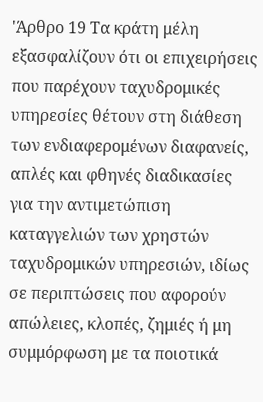'Άρθρο 19 Τα κράτη μέλη εξασφαλίζουν ότι οι επιχειρήσεις που παρέχουν ταχυδρομικές υπηρεσίες θέτουν στη διάθεση των ενδιαφερομένων διαφανείς, απλές και φθηνές διαδικασίες για την αντιμετώπιση καταγγελιών των χρηστών ταχυδρομικών υπηρεσιών, ιδίως σε περιπτώσεις που αφορούν απώλειες, κλοπές, ζημιές ή μη συμμόρφωση με τα ποιοτικά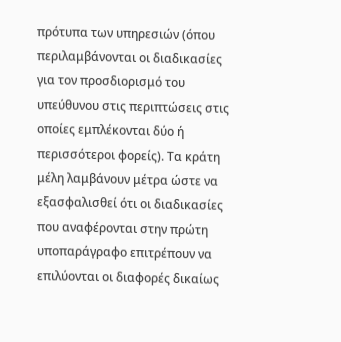πρότυπα των υπηρεσιών (όπου περιλαμβάνονται οι διαδικασίες για τον προσδιορισμό του υπεύθυνου στις περιπτώσεις στις οποίες εμπλέκονται δύο ή περισσότεροι φορείς). Τα κράτη μέλη λαμβάνουν μέτρα ώστε να εξασφαλισθεί ότι οι διαδικασίες που αναφέρονται στην πρώτη υποπαράγραφο επιτρέπουν να επιλύονται οι διαφορές δικαίως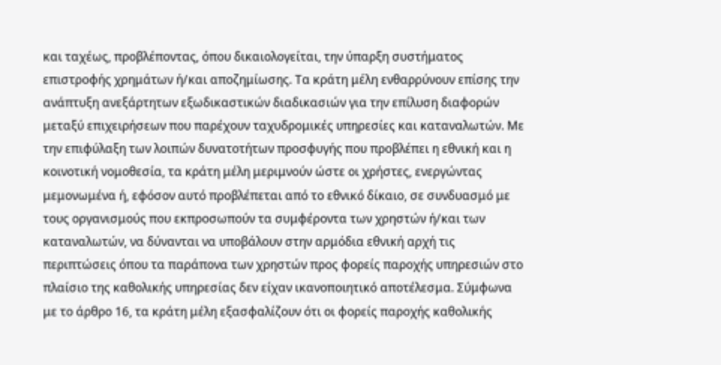και ταχέως, προβλέποντας, όπου δικαιολογείται, την ύπαρξη συστήματος επιστροφής χρημάτων ή/και αποζημίωσης. Τα κράτη μέλη ενθαρρύνουν επίσης την ανάπτυξη ανεξάρτητων εξωδικαστικών διαδικασιών για την επίλυση διαφορών μεταξύ επιχειρήσεων που παρέχουν ταχυδρομικές υπηρεσίες και καταναλωτών. Με την επιφύλαξη των λοιπών δυνατοτήτων προσφυγής που προβλέπει η εθνική και η κοινοτική νομοθεσία, τα κράτη μέλη μεριμνούν ώστε οι χρήστες, ενεργώντας μεμονωμένα ή, εφόσον αυτό προβλέπεται από το εθνικό δίκαιο, σε συνδυασμό με τους οργανισμούς που εκπροσωπούν τα συμφέροντα των χρηστών ή/και των καταναλωτών, να δύνανται να υποβάλουν στην αρμόδια εθνική αρχή τις περιπτώσεις όπου τα παράπονα των χρηστών προς φορείς παροχής υπηρεσιών στο πλαίσιο της καθολικής υπηρεσίας δεν είχαν ικανοποιητικό αποτέλεσμα. Σύμφωνα με το άρθρο 16, τα κράτη μέλη εξασφαλίζουν ότι οι φορείς παροχής καθολικής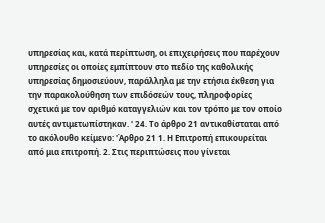υπηρεσίας και, κατά περίπτωση, οι επιχειρήσεις που παρέχουν υπηρεσίες οι οποίες εμπίπτουν στο πεδίο της καθολικής υπηρεσίας δημοσιεύουν, παράλληλα με την ετήσια έκθεση για την παρακολούθηση των επιδόσεών τους, πληροφορίες σχετικά με τον αριθμό καταγγελιών και τον τρόπο με τον οποίο αυτές αντιμετωπίστηκαν. ' 24. Το άρθρο 21 αντικαθίσταται από το ακόλουθο κείμενο: 'Άρθρο 21 1. Η Επιτροπή επικουρείται από μια επιτροπή. 2. Στις περιπτώσεις που γίνεται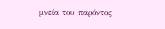μνεία του παρόντος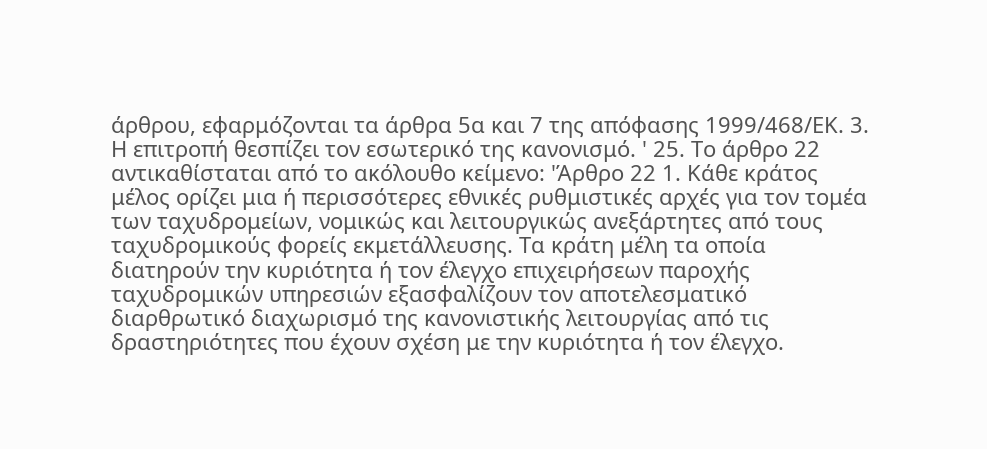άρθρου, εφαρμόζονται τα άρθρα 5α και 7 της απόφασης 1999/468/ΕΚ. 3. Η επιτροπή θεσπίζει τον εσωτερικό της κανονισμό. ' 25. Το άρθρο 22 αντικαθίσταται από το ακόλουθο κείμενο: 'Άρθρο 22 1. Κάθε κράτος μέλος ορίζει μια ή περισσότερες εθνικές ρυθμιστικές αρχές για τον τομέα των ταχυδρομείων, νομικώς και λειτουργικώς ανεξάρτητες από τους ταχυδρομικούς φορείς εκμετάλλευσης. Τα κράτη μέλη τα οποία διατηρούν την κυριότητα ή τον έλεγχο επιχειρήσεων παροχής ταχυδρομικών υπηρεσιών εξασφαλίζουν τον αποτελεσματικό διαρθρωτικό διαχωρισμό της κανονιστικής λειτουργίας από τις δραστηριότητες που έχουν σχέση με την κυριότητα ή τον έλεγχο.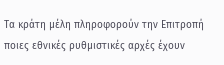Τα κράτη μέλη πληροφορούν την Επιτροπή ποιες εθνικές ρυθμιστικές αρχές έχουν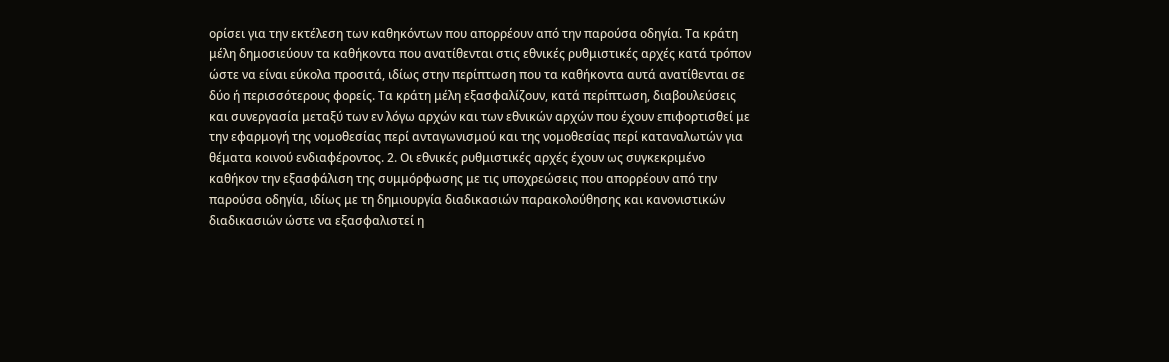ορίσει για την εκτέλεση των καθηκόντων που απορρέουν από την παρούσα οδηγία. Τα κράτη μέλη δημοσιεύουν τα καθήκοντα που ανατίθενται στις εθνικές ρυθμιστικές αρχές κατά τρόπον ώστε να είναι εύκολα προσιτά, ιδίως στην περίπτωση που τα καθήκοντα αυτά ανατίθενται σε δύο ή περισσότερους φορείς. Τα κράτη μέλη εξασφαλίζουν, κατά περίπτωση, διαβουλεύσεις και συνεργασία μεταξύ των εν λόγω αρχών και των εθνικών αρχών που έχουν επιφορτισθεί με την εφαρμογή της νομοθεσίας περί ανταγωνισμού και της νομοθεσίας περί καταναλωτών για θέματα κοινού ενδιαφέροντος. 2. Οι εθνικές ρυθμιστικές αρχές έχουν ως συγκεκριμένο καθήκον την εξασφάλιση της συμμόρφωσης με τις υποχρεώσεις που απορρέουν από την παρούσα οδηγία, ιδίως με τη δημιουργία διαδικασιών παρακολούθησης και κανονιστικών διαδικασιών ώστε να εξασφαλιστεί η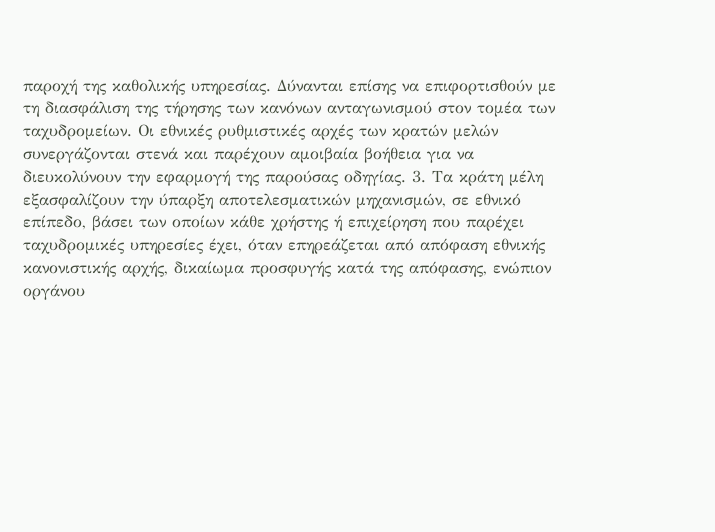παροχή της καθολικής υπηρεσίας. Δύνανται επίσης να επιφορτισθούν με τη διασφάλιση της τήρησης των κανόνων ανταγωνισμού στον τομέα των ταχυδρομείων. Οι εθνικές ρυθμιστικές αρχές των κρατών μελών συνεργάζονται στενά και παρέχουν αμοιβαία βοήθεια για να διευκολύνουν την εφαρμογή της παρούσας οδηγίας. 3. Τα κράτη μέλη εξασφαλίζουν την ύπαρξη αποτελεσματικών μηχανισμών, σε εθνικό επίπεδο, βάσει των οποίων κάθε χρήστης ή επιχείρηση που παρέχει ταχυδρομικές υπηρεσίες έχει, όταν επηρεάζεται από απόφαση εθνικής κανονιστικής αρχής, δικαίωμα προσφυγής κατά της απόφασης, ενώπιον οργάνου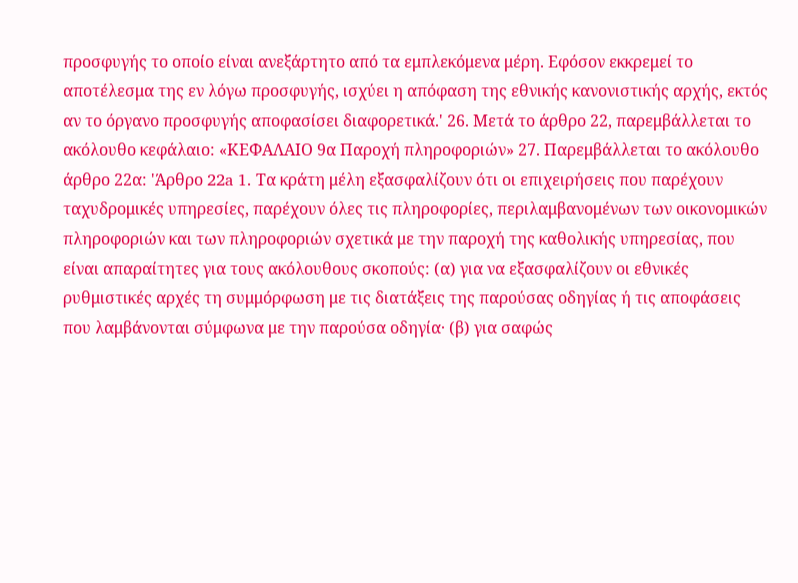προσφυγής το οποίο είναι ανεξάρτητο από τα εμπλεκόμενα μέρη. Εφόσον εκκρεμεί το αποτέλεσμα της εν λόγω προσφυγής, ισχύει η απόφαση της εθνικής κανονιστικής αρχής, εκτός αν το όργανο προσφυγής αποφασίσει διαφορετικά.' 26. Μετά το άρθρο 22, παρεμβάλλεται το ακόλουθο κεφάλαιο: «ΚΕΦΑΛΑΙΟ 9α Παροχή πληροφοριών» 27. Παρεμβάλλεται το ακόλουθο άρθρο 22α: 'Άρθρο 22a 1. Τα κράτη μέλη εξασφαλίζουν ότι οι επιχειρήσεις που παρέχουν ταχυδρομικές υπηρεσίες, παρέχουν όλες τις πληροφορίες, περιλαμβανομένων των οικονομικών πληροφοριών και των πληροφοριών σχετικά με την παροχή της καθολικής υπηρεσίας, που είναι απαραίτητες για τους ακόλουθους σκοπούς: (α) για να εξασφαλίζουν οι εθνικές ρυθμιστικές αρχές τη συμμόρφωση με τις διατάξεις της παρούσας οδηγίας ή τις αποφάσεις που λαμβάνονται σύμφωνα με την παρούσα οδηγία· (β) για σαφώς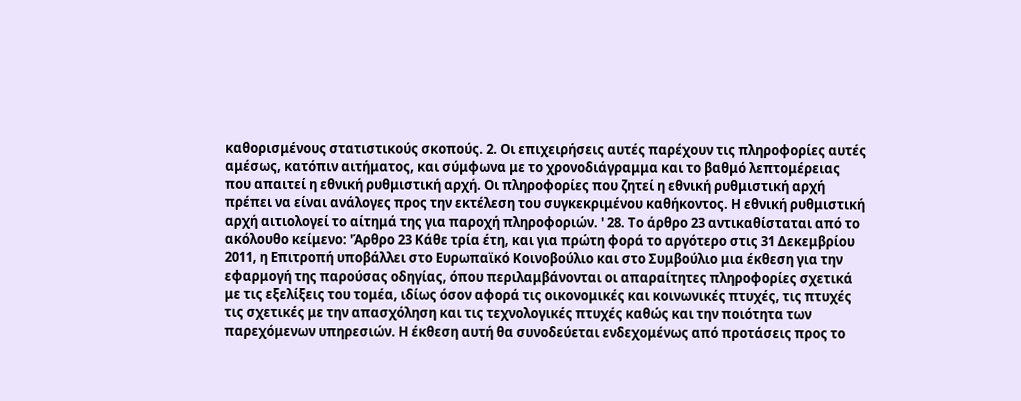καθορισμένους στατιστικούς σκοπούς. 2. Οι επιχειρήσεις αυτές παρέχουν τις πληροφορίες αυτές αμέσως, κατόπιν αιτήματος, και σύμφωνα με το χρονοδιάγραμμα και το βαθμό λεπτομέρειας που απαιτεί η εθνική ρυθμιστική αρχή. Οι πληροφορίες που ζητεί η εθνική ρυθμιστική αρχή πρέπει να είναι ανάλογες προς την εκτέλεση του συγκεκριμένου καθήκοντος. Η εθνική ρυθμιστική αρχή αιτιολογεί το αίτημά της για παροχή πληροφοριών. ' 28. Το άρθρο 23 αντικαθίσταται από το ακόλουθο κείμενο: 'Άρθρο 23 Κάθε τρία έτη, και για πρώτη φορά το αργότερο στις 31 Δεκεμβρίου 2011, η Επιτροπή υποβάλλει στο Ευρωπαϊκό Κοινοβούλιο και στο Συμβούλιο μια έκθεση για την εφαρμογή της παρούσας οδηγίας, όπου περιλαμβάνονται οι απαραίτητες πληροφορίες σχετικά με τις εξελίξεις του τομέα, ιδίως όσον αφορά τις οικονομικές και κοινωνικές πτυχές, τις πτυχές τις σχετικές με την απασχόληση και τις τεχνολογικές πτυχές καθώς και την ποιότητα των παρεχόμενων υπηρεσιών. Η έκθεση αυτή θα συνοδεύεται ενδεχομένως από προτάσεις προς το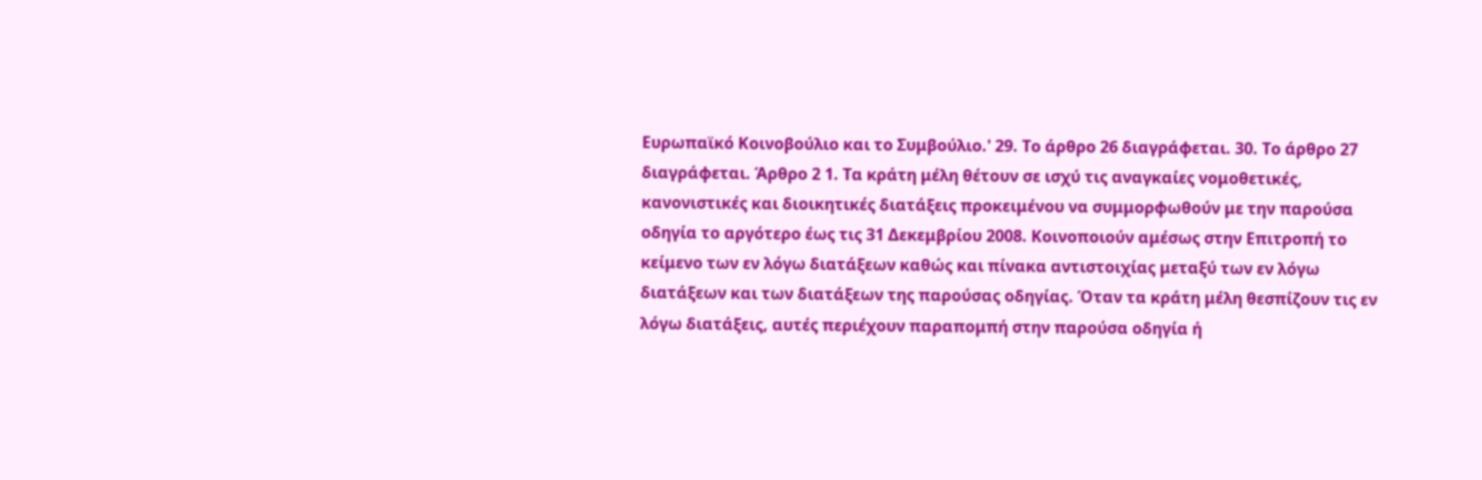Ευρωπαϊκό Κοινοβούλιο και το Συμβούλιο.' 29. Το άρθρο 26 διαγράφεται. 30. Το άρθρο 27 διαγράφεται. Άρθρο 2 1. Τα κράτη μέλη θέτουν σε ισχύ τις αναγκαίες νομοθετικές, κανονιστικές και διοικητικές διατάξεις προκειμένου να συμμορφωθούν με την παρούσα οδηγία το αργότερο έως τις 31 Δεκεμβρίου 2008. Κοινοποιούν αμέσως στην Επιτροπή το κείμενο των εν λόγω διατάξεων καθώς και πίνακα αντιστοιχίας μεταξύ των εν λόγω διατάξεων και των διατάξεων της παρούσας οδηγίας. Όταν τα κράτη μέλη θεσπίζουν τις εν λόγω διατάξεις, αυτές περιέχουν παραπομπή στην παρούσα οδηγία ή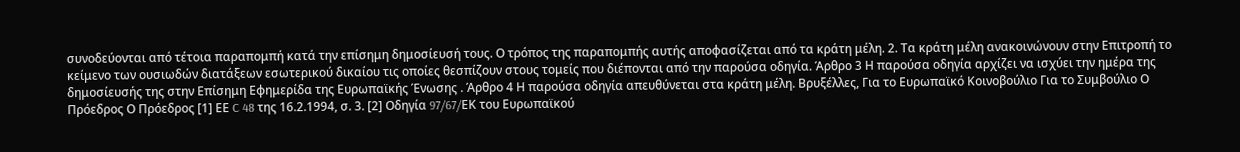συνοδεύονται από τέτοια παραπομπή κατά την επίσημη δημοσίευσή τους. Ο τρόπος της παραπομπής αυτής αποφασίζεται από τα κράτη μέλη. 2. Τα κράτη μέλη ανακοινώνουν στην Επιτροπή το κείμενο των ουσιωδών διατάξεων εσωτερικού δικαίου τις οποίες θεσπίζουν στους τομείς που διέπονται από την παρούσα οδηγία. Άρθρο 3 Η παρούσα οδηγία αρχίζει να ισχύει την ημέρα της δημοσίευσής της στην Επίσημη Εφημερίδα της Ευρωπαϊκής Ένωσης . Άρθρο 4 Η παρούσα οδηγία απευθύνεται στα κράτη μέλη. Βρυξέλλες, Για το Ευρωπαϊκό Κοινοβούλιο Για το Συμβούλιο Ο Πρόεδρος Ο Πρόεδρος [1] ΕΕ C 48 της 16.2.1994, σ. 3. [2] Οδηγία 97/67/EΚ του Ευρωπαϊκού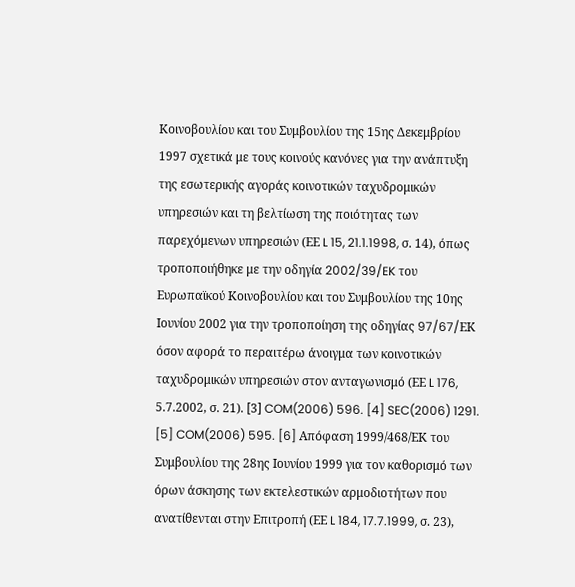Κοινοβουλίου και του Συμβουλίου της 15ης Δεκεμβρίου 1997 σχετικά με τους κοινούς κανόνες για την ανάπτυξη της εσωτερικής αγοράς κοινοτικών ταχυδρομικών υπηρεσιών και τη βελτίωση της ποιότητας των παρεχόμενων υπηρεσιών (ΕΕ L 15, 21.1.1998, σ. 14), όπως τροποποιήθηκε με την οδηγία 2002/39/EK του Ευρωπαϊκού Κοινοβουλίου και του Συμβουλίου της 10ης Ιουνίου 2002 για την τροποποίηση της οδηγίας 97/67/EΚ όσον αφορά το περαιτέρω άνοιγμα των κοινοτικών ταχυδρομικών υπηρεσιών στον ανταγωνισμό (ΕΕ L 176, 5.7.2002, σ. 21). [3] COM(2006) 596. [4] SEC(2006) 1291. [5] COM(2006) 595. [6] Απόφαση 1999/468/ΕΚ του Συμβουλίου της 28ης Ιουνίου 1999 για τον καθορισμό των όρων άσκησης των εκτελεστικών αρμοδιοτήτων που ανατίθενται στην Επιτροπή (ΕΕ L 184, 17.7.1999, σ. 23),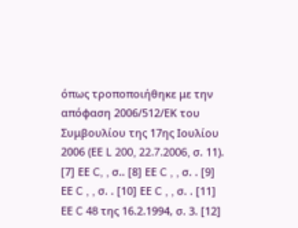όπως τροποποιήθηκε με την απόφαση 2006/512/ΕΚ του Συμβουλίου της 17ης Ιουλίου 2006 (ΕΕ L 200, 22.7.2006, σ. 11). [7] ΕΕ C, , σ.. [8] ΕΕ C , , σ. . [9] ΕΕ C , , σ. . [10] ΕΕ C , , σ. . [11] ΕΕ C 48 της 16.2.1994, σ. 3. [12]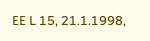ΕΕ L 15, 21.1.1998,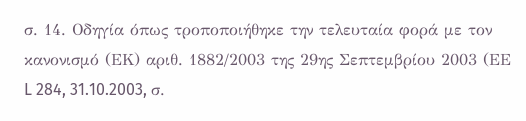σ. 14. Οδηγία όπως τροποποιήθηκε την τελευταία φορά με τον κανονισμό (ΕΚ) αριθ. 1882/2003 της 29ης Σεπτεμβρίου 2003 (ΕΕ L 284, 31.10.2003, σ.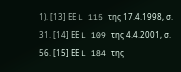1). [13] ΕΕ L 115 της 17.4.1998, σ. 31. [14] ΕΕ L 109 της 4.4.2001, σ. 56. [15] ΕΕ L 184 της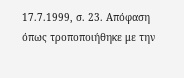17.7.1999, σ. 23. Απόφαση όπως τροποποιήθηκε με την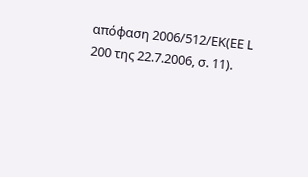απόφαση 2006/512/ΕΚ(ΕΕ L 200 της 22.7.2006, σ. 11).